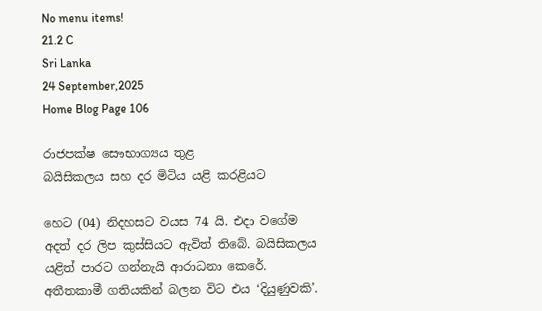No menu items!
21.2 C
Sri Lanka
24 September,2025
Home Blog Page 106

රාජපක්ෂ සෞභාග්‍යය තුළ
බයිසිකලය සහ දර මිටිය යළි කරළියට

හෙට (04) නිදහසට වයස 74 යි. එදා වගේම අදත් දර ලිප කුස්සියට ඇවිත් තිබේ. බයිසිකලය යළිත් පාරට ගන්නැයි ආරාධනා කෙරේ. අතීතකාමී ගතියකින් බලන විට එය ‘දියුණුවකි’.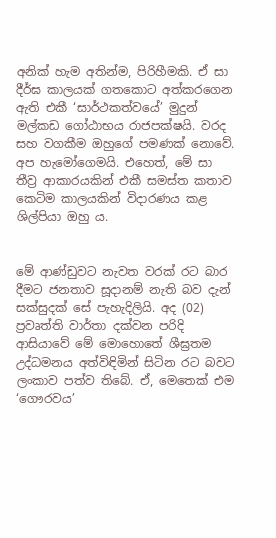අනික් හැම අතින්ම, පිරිහීමකි. ඒ සා දීර්ඝ කාලයක් ගතකොට අත්කරගෙන ඇති එකී ‘සාර්ථකත්වයේ’ මුදුන් මල්කඩ ගෝඨාභය රාජපක්ෂයි. වරද සහ වගකීම ඔහුගේ පමණක් නොවේ. අප හැමෝගෙමයි. එහෙත්, මේ සා තීව්‍ර ආකාරයකින් එකී සමස්ත කතාව කෙටිම කාලයකින් විදාරණය කළ ශිල්පියා ඔහු ය.


මේ ආණ්ඩුවට නැවත වරක් රට බාර දීමට ජනතාව සූදානම් නැති බව දැන් සක්සුදක් සේ පැහැදිලියි. අද (02) ප්‍රවෘත්ති වාර්තා දක්වන පරිදි ආසියාවේ මේ මොහොතේ ශීඝ්‍රතම උද්ධමනය අත්විඳිමින් සිටින රට බවට ලංකාව පත්ව තිබේ. ඒ, මෙතෙක් එම ‘ගෞරවය’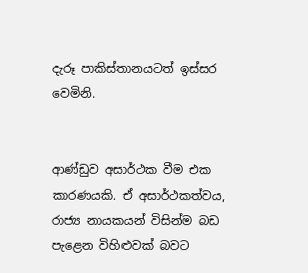දැරූ පාකිස්තානයටත් ඉස්සර වෙමිනි.


ආණ්ඩුව අසාර්ථක වීම එක කාරණයකි. ඒ අසාර්ථකත්වය, රාජ්‍ය නායකයන් විසින්ම බඩ පැළෙන විහිළුවක් බවට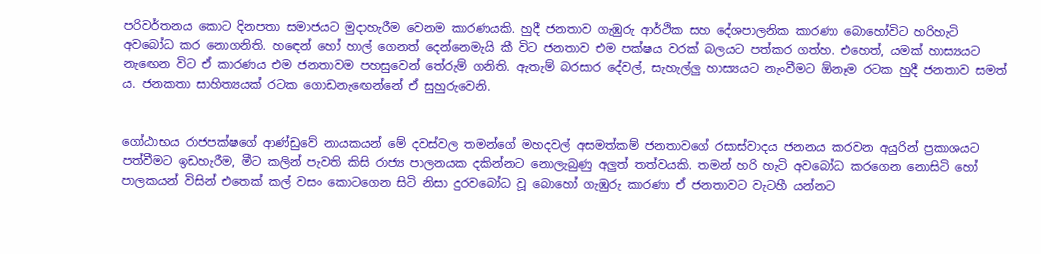පරිවර්තනය කොට දිනපතා සමාජයට මුදාහැරීම වෙනම කාරණයකි. හුදී ජනතාව ගැඹුරු ආර්ථික සහ දේශපාලනික කාරණා බොහෝවිට හරිහැටි අවබෝධ කර නොගනිති. හඳෙන් හෝ හාල් ගෙනත් දෙන්නෙමැයි කී විට ජනතාව එම පක්ෂය වරක් බලයට පත්කර ගත්හ. එහෙත්, යමක් හාස්‍යයට නැඟෙන විට ඒ කාරණය එම ජනතාවම පහසුවෙන් තේරුම් ගනිති. ඇතැම් බරසාර දේවල්, සැහැල්ලු හාස්‍යයට නැංවීමට ඕනෑම රටක හුදී ජනතාව සමත් ය. ජනකතා සාහිත්‍යයක් රටක ගොඩනැඟෙන්නේ ඒ සුහුරුවෙනි.


ගෝඨාභය රාජපක්ෂගේ ආණ්ඩුවේ නායකයන් මේ දවස්වල තමන්ගේ මහදවල් අසමත්කම් ජනතාවගේ රසාස්වාදය ජනනය කරවන අයුරින් ප්‍රකාශයට පත්වීමට ඉඩහැරීම, මීට කලින් පැවති කිසි රාජ්‍ය පාලනයක දකින්නට නොලැබුණු අලුත් තත්වයකි. තමන් හරි හැටි අවබෝධ කරගෙන නොසිටි හෝ පාලකයන් විසින් එතෙක් කල් වසං කොටගෙන සිටි නිසා දුරවබෝධ වූ බොහෝ ගැඹුරු කාරණා ඒ ජනතාවට වැටහී යන්නට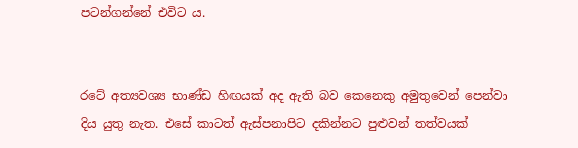පටන්ගන්නේ එවිට ය.


රටේ අත්‍යවශ්‍ය භාණ්ඩ හිඟයක් අද ඇති බව කෙනෙකු අමුතුවෙන් පෙන්වා දිය යුතු නැත. එසේ කාටත් ඇස්පනාපිට දකින්නට පුළුවන් තත්වයක්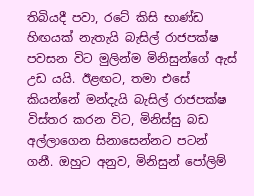තිබියදී පවා, රටේ කිසි භාණ්ඩ හිඟයක් නැතැයි බැසිල් රාජපක්ෂ පවසන විට මුලින්ම මිනිසුන්ගේ ඇස් උඩ යයි. ඊළඟට, තමා එසේ කියන්නේ මන්දැයි බැසිල් රාජපක්ෂ විස්තර කරන විට, මිනිස්සු බඩ අල්ලාගෙන සිනාසෙන්නට පටන් ගනී. ඔහුට අනුව, මිනිසුන් පෝලිම්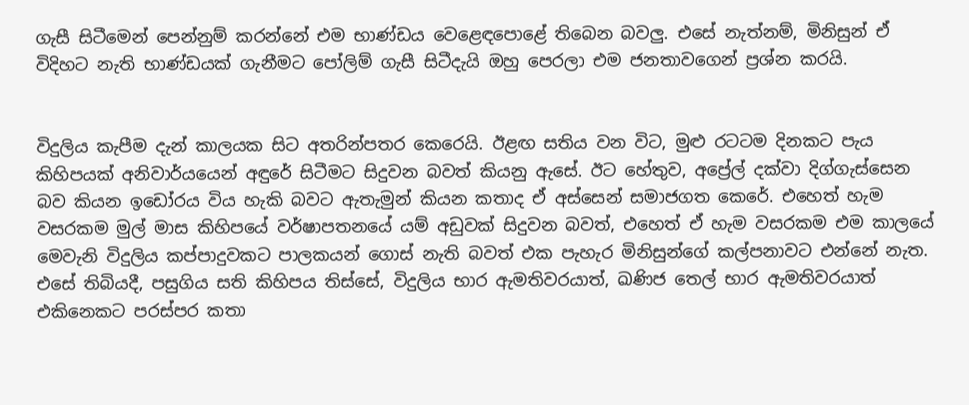ගැසී සිටීමෙන් පෙන්නුම් කරන්නේ එම භාණ්ඩය වෙළෙඳපොළේ තිබෙන බවලු. එසේ නැත්නම්, මිනිසුන් ඒ විදිහට නැති භාණ්ඩයක් ගැනීමට පෝලිම් ගැසී සිටීදැයි ඔහු පෙරලා එම ජනතාවගෙන් ප්‍රශ්න කරයි.


විදුලිය කැපීම දැන් කාලයක සිට අතරින්පතර කෙරෙයි. ඊළඟ සතිය වන විට, මුළු රටටම දිනකට පැය කිහිපයක් අනිවාර්යයෙන් අඳුරේ සිටීමට සිදුවන බවත් කියනු ඇසේ. ඊට හේතුව, අප්‍රේල් දක්වා දිග්ගැස්සෙන බව කියන ඉඩෝරය විය හැකි බවට ඇතැමුන් කියන කතාද ඒ අස්සෙන් සමාජගත කෙරේ. එහෙත් හැම වසරකම මුල් මාස කිහිපයේ වර්ෂාපතනයේ යම් අඩුවක් සිදුවන බවත්, එහෙත් ඒ හැම වසරකම එම කාලයේ මෙවැනි විදුලිය කප්පාදුවකට පාලකයන් ගොස් නැති බවත් එක පැහැර මිනිසුන්ගේ කල්පනාවට එන්නේ නැත. එසේ තිබියදී, පසුගිය සති කිහිපය තිස්සේ, විදුලිය භාර ඇමතිවරයාත්, ඛණිජ තෙල් භාර ඇමතිවරයාත් එකිනෙකට පරස්පර කතා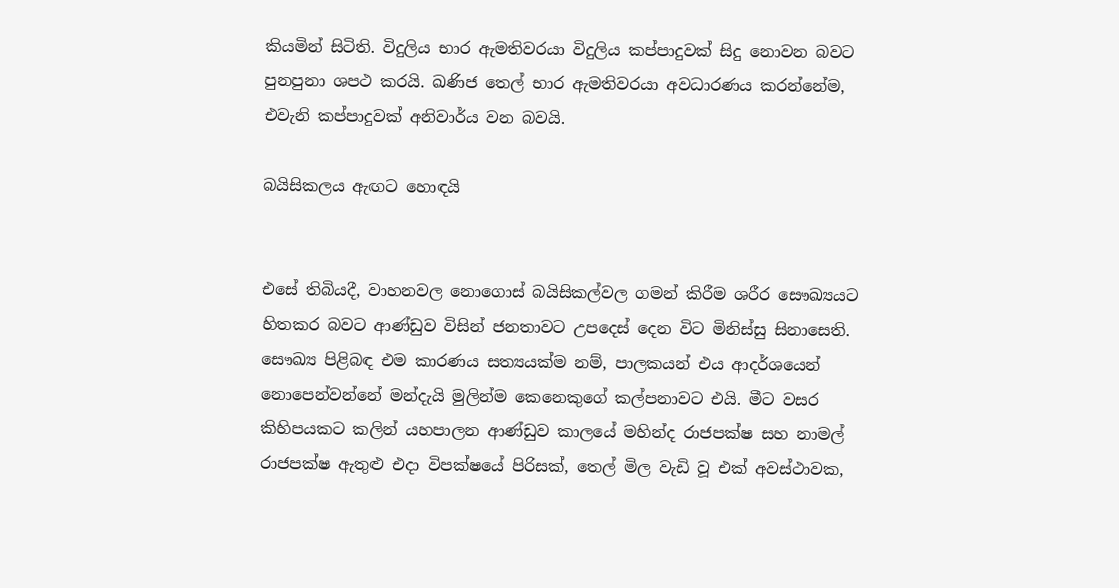කියමින් සිටිති. විදුලිය භාර ඇමතිවරයා විදුලිය කප්පාදුවක් සිදු නොවන බවට පුනපුනා ශපථ කරයි. ඛණිජ තෙල් භාර ඇමතිවරයා අවධාරණය කරන්නේම, එවැනි කප්පාදුවක් අනිවාර්ය වන බවයි.

බයිසිකලය ඇඟට හොඳයි


එසේ තිබියදී, වාහනවල නොගොස් බයිසිකල්වල ගමන් කිරීම ශරීර සෞඛ්‍යයට හිතකර බවට ආණ්ඩුව විසින් ජනතාවට උපදෙස් දෙන විට මිනිස්සු සිනාසෙති. සෞඛ්‍ය පිළිබඳ එම කාරණය සත්‍යයක්ම නම්, පාලකයන් එය ආදර්ශයෙන් නොපෙන්වන්නේ මන්දැයි මුලින්ම කෙනෙකුගේ කල්පනාවට එයි. මීට වසර කිහිපයකට කලින් යහපාලන ආණ්ඩුව කාලයේ මහින්ද රාජපක්ෂ සහ නාමල් රාජපක්ෂ ඇතුළු එදා විපක්ෂයේ පිරිසක්, තෙල් මිල වැඩි වූ එක් අවස්ථාවක,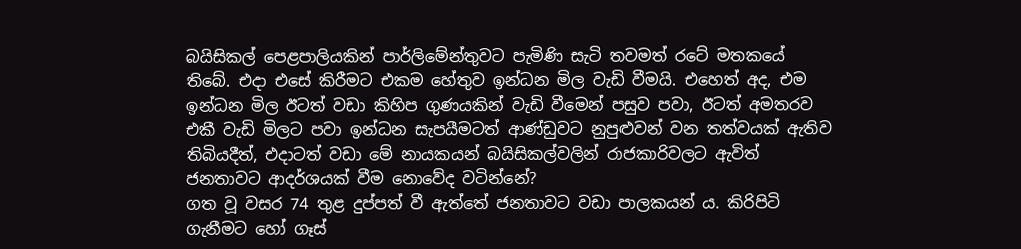බයිසිකල් පෙළපාලියකින් පාර්ලිමේන්තුවට පැමිණි සැටි තවමත් රටේ මතකයේ තිබේ. එදා එසේ කිරීමට එකම හේතුව ඉන්ධන මිල වැඩි වීමයි. එහෙත් අද, එම ඉන්ධන මිල ඊටත් වඩා කිහිප ගුණයකින් වැඩි වීමෙන් පසුව පවා, ඊටත් අමතරව එකී වැඩි මිලට පවා ඉන්ධන සැපයීමටත් ආණ්ඩුවට නුපුළුවන් වන තත්වයක් ඇතිව තිබියදීත්, එදාටත් වඩා මේ නායකයන් බයිසිකල්වලින් රාජකාරිවලට ඇවිත් ජනතාවට ආදර්ශයක් වීම නොවේද වටින්නේ?
ගත වූ වසර 74 තුළ දුප්පත් වී ඇත්තේ ජනතාවට වඩා පාලකයන් ය. කිරිපිටි ගැනීමට හෝ ගෑස්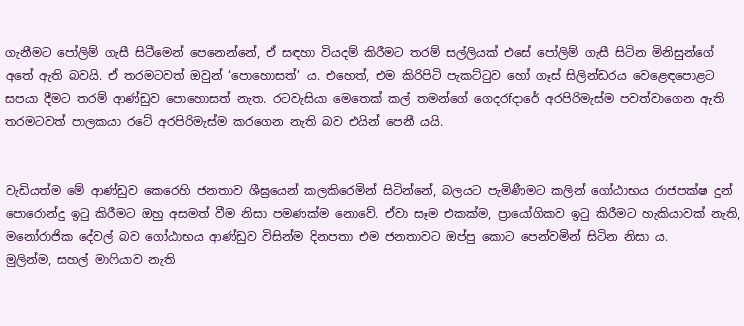ගැනීමට පෝලිම් ගැසී සිටීමෙන් පෙනෙන්නේ, ඒ සඳහා වියදම් කිරීමට තරම් සල්ලියක් එසේ පෝලිම් ගැසී සිටින මිනිසුන්ගේ අතේ ඇති බවයි. ඒ තරමටවත් ඔවුන් ‘පොහොසත්’ ය. එහෙත්, එම කිරිපිටි පැකට්ටුව හෝ ගෑස් සිලින්ඩරය වෙළෙඳපොළට සපයා දීමට තරම් ආණ්ඩුව පොහොසත් නැත. රටවැසියා මෙතෙක් කල් තමන්ගේ ගෙදරfදාරේ අරපිරිමැස්ම පවත්වාගෙන ඇති තරමටවත් පාලකයා රටේ අරපිරිමැස්ම කරගෙන නැති බව එයින් පෙනී යයි.


වැඩියත්ම මේ ආණ්ඩුව කෙරෙහි ජනතාව ශීඝ්‍රයෙන් කලකිරෙමින් සිටින්නේ, බලයට පැමිණීමට කලින් ගෝඨාභය රාජපක්ෂ දුන් පොරොන්දු ඉටු කිරීමට ඔහු අසමත් වීම නිසා පමණක්ම නොවේ. ඒවා සෑම එකක්ම, ප්‍රායෝගිකව ඉටු කිරීමට හැකියාවක් නැති, මනෝරාජික දේවල් බව ගෝඨාභය ආණ්ඩුව විසින්ම දිනපතා එම ජනතාවට ඔප්පු කොට පෙන්වමින් සිටින නිසා ය.
මුලින්ම, සහල් මාෆියාව නැති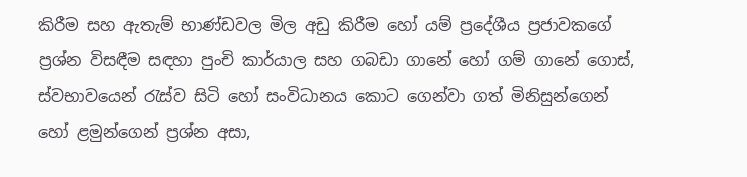කිරීම සහ ඇතැම් භාණ්ඩවල මිල අඩු කිරීම හෝ යම් ප්‍රදේශීය ප්‍රජාවකගේ ප්‍රශ්න විසඳීම සඳහා පුංචි කාර්යාල සහ ගබඩා ගානේ හෝ ගම් ගානේ ගොස්, ස්වභාවයෙන් රැස්ව සිටි හෝ සංවිධානය කොට ගෙන්වා ගත් මිනිසුන්ගෙන් හෝ ළමුන්ගෙන් ප්‍රශ්න අසා,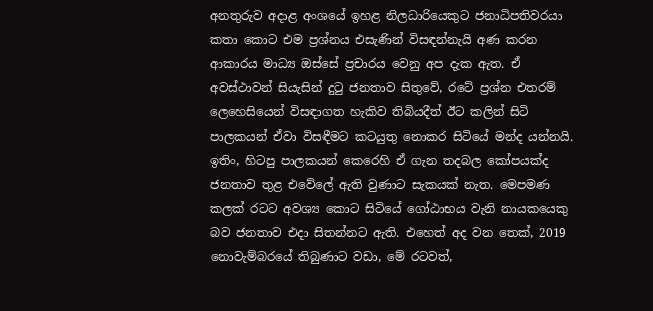අනතුරුව අදාළ අංශයේ ඉහළ නිලධාරියෙකුට ජනාධිපතිවරයා කතා කොට එම ප්‍රශ්නය එසැණින් විසඳන්නැයි අණ කරන ආකාරය මාධ්‍ය ඔස්සේ ප්‍රචාරය වෙනු අප දැක ඇත. ඒ අවස්ථාවන් සියැසින් දුටු ජනතාව සිතුවේ, රටේ ප්‍රශ්න එතරම් ලෙහෙසියෙන් විසඳාගත හැකිව තිබියදීත් ඊට කලින් සිටි පාලකයන් ඒවා විසඳීමට කටයුතු නොකර සිටියේ මන්ද යන්නයි. ඉතිං, හිටපු පාලකයන් කෙරෙහි ඒ ගැන තදබල කෝපයක්ද ජනතාව තුළ එවේලේ ඇති වුණාට සැකයක් නැත. මෙපමණ කලක් රටට අවශ්‍ය කොට සිටියේ ගෝඨාභය වැනි නායකයෙකු බව ජනතාව එදා සිතන්නට ඇති. එහෙත් අද වන තෙක්, 2019 නොවැම්බරයේ තිබුණාට වඩා, මේ රටවත්,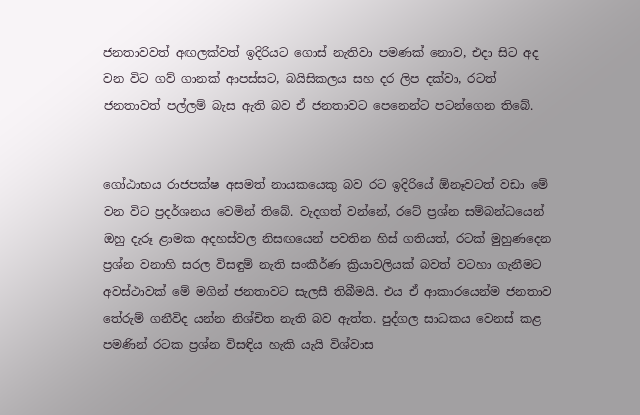ජනතාවවත් අඟලක්වත් ඉදිරියට ගොස් නැතිවා පමණක් නොව, එදා සිට අද වන විට ගව් ගානක් ආපස්සට, බයිසිකලය සහ දර ලිප දක්වා, රටත් ජනතාවත් පල්ලම් බැස ඇති බව ඒ ජනතාවට පෙනෙන්ට පටන්ගෙන තිබේ.


ගෝඨාභය රාජපක්ෂ අසමත් නායකයෙකු බව රට ඉදිරියේ ඕනෑවටත් වඩා මේ වන විට ප්‍රදර්ශනය වෙමින් තිබේ. වැදගත් වන්නේ, රටේ ප්‍රශ්න සම්බන්ධයෙන් ඔහු දැරූ ළාමක අදහස්වල නිසඟයෙන් පවතින හිස් ගතියත්, රටක් මුහුණදෙන ප්‍රශ්න වනාහි සරල විසඳුම් නැති සංකීර්ණ ක්‍රියාවලියක් බවත් වටහා ගැනීමට අවස්ථාවක් මේ මගින් ජනතාවට සැලසී තිබීමයි. එය ඒ ආකාරයෙන්ම ජනතාව තේරුම් ගනීවිද යන්න නිශ්චිත නැති බව ඇත්ත. පුද්ගල සාධකය වෙනස් කළ පමණින් රටක ප්‍රශ්න විසඳිය හැකි යැයි විශ්වාස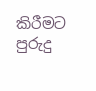කිරීමට පුරුදු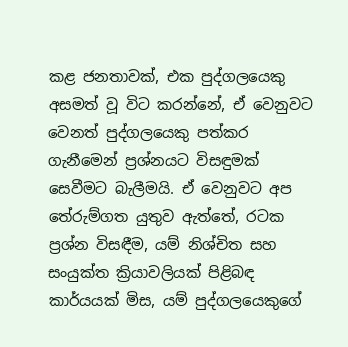කළ ජනතාවක්, එක පුද්ගලයෙකු අසමත් වූ විට කරන්නේ, ඒ වෙනුවට වෙනත් පුද්ගලයෙකු පත්කර ගැනීමෙන් ප්‍රශ්නයට විසඳුමක් සෙවීමට බැලීමයි. ඒ වෙනුවට අප තේරුම්ගත යුතුව ඇත්තේ, රටක ප්‍රශ්න විසඳීම, යම් නිශ්චිත සහ සංයුක්ත ක්‍රියාවලියක් පිළිබඳ කාර්යයක් මිස, යම් පුද්ගලයෙකුගේ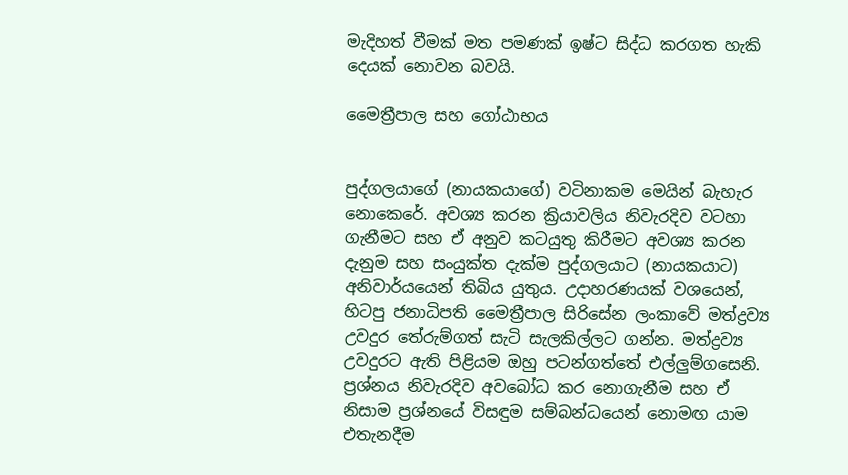මැදිහත් වීමක් මත පමණක් ඉෂ්ට සිද්ධ කරගත හැකි දෙයක් නොවන බවයි.

මෛත්‍රීපාල සහ ගෝඨාභය


පුද්ගලයාගේ (නායකයාගේ) වටිනාකම මෙයින් බැහැර නොකෙරේ. අවශ්‍ය කරන ක්‍රියාවලිය නිවැරදිව වටහා ගැනීමට සහ ඒ අනුව කටයුතු කිරීමට අවශ්‍ය කරන දැනුම සහ සංයුක්ත දැක්ම පුද්ගලයාට (නායකයාට) අනිවාර්යයෙන් තිබිය යුතුය. උදාහරණයක් වශයෙන්, හිටපු ජනාධිපති මෛත්‍රීපාල සිරිසේන ලංකාවේ මත්ද්‍රව්‍ය උවදුර තේරුම්ගත් සැටි සැලකිල්ලට ගන්න. මත්ද්‍රව්‍ය උවදුරට ඇති පිළියම ඔහු පටන්ගත්තේ එල්ලුම්ගසෙනි. ප්‍රශ්නය නිවැරදිව අවබෝධ කර නොගැනීම සහ ඒ නිසාම ප්‍රශ්නයේ විසඳුම සම්බන්ධයෙන් නොමඟ යාම එතැනදීම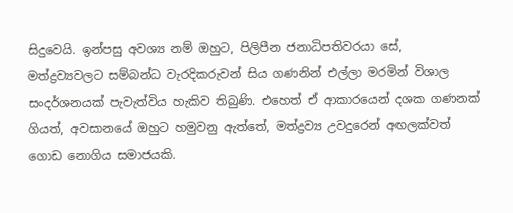සිදුවෙයි. ඉන්පසු අවශ්‍ය නම් ඔහුට, පිලිපීන ජනාධිපතිවරයා සේ, මත්ද්‍රව්‍යවලට සම්බන්ධ වැරදිකරුවන් සිය ගණනින් එල්ලා මරමින් විශාල සංදර්ශනයක් පැවැත්විය හැකිව තිබුණි. එහෙත් ඒ ආකාරයෙන් දශක ගණනක් ගියත්, අවසානයේ ඔහුට හමුවනු ඇත්තේ, මත්ද්‍රව්‍ය උවදුරෙන් අඟලක්වත් ගොඩ නොගිය සමාජයකි.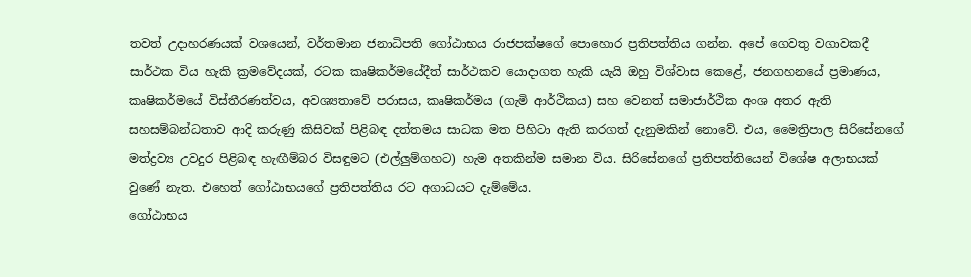තවත් උදාහරණයක් වශයෙන්, වර්තමාන ජනාධිපති ගෝඨාභය රාජපක්ෂගේ පොහොර ප්‍රතිපත්තිය ගන්න. අපේ ගෙවතු වගාවකදී සාර්ථක විය හැකි ක්‍රමවේදයක්, රටක කෘෂිකර්මයේදීත් සාර්ථකව යොදාගත හැකි යැයි ඔහු විශ්වාස කෙළේ, ජනගහනයේ ප්‍රමාණය, කෘෂිකර්මයේ විස්තීරණත්වය, අවශ්‍යතාවේ පරාසය, කෘෂිකර්මය (ගැමි ආර්ථිකය) සහ වෙනත් සමාජාර්ථික අංශ අතර ඇති සහසම්බන්ධතාව ආදි කරුණු කිසිවක් පිළිබඳ දත්තමය සාධක මත පිහිටා ඇති කරගත් දැනුමකින් නොවේ. එය, මෛත්‍රිපාල සිරිසේනගේ මත්ද්‍රව්‍ය උවදුර පිළිබඳ හැඟීම්බර විසඳුමට (එල්ලුම්ගහට) හැම අතකින්ම සමාන විය. සිරිසේනගේ ප්‍රතිපත්තියෙන් විශේෂ අලාභයක් වුණේ නැත. එහෙත් ගෝඨාභයගේ ප්‍රතිපත්තිය රට අගාධයට දැම්මේය.
ගෝඨාභය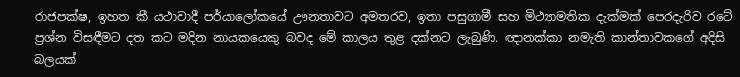රාජපක්ෂ, ඉහත කී යථාවාදී පර්යාලෝකයේ ඌනතාවට අමතරව, ඉතා පසුගාමී සහ මිථ්‍යාමතික දැක්මක් පෙරදැරිව රටේ ප්‍රශ්න විසඳීමට දත කට මදින නායකයෙකු බවද මේ කාලය තුළ දක්නට ලැබුණි. ඥානක්කා නමැති කාන්තාවකගේ අදිසි බලයක්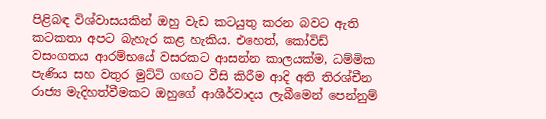පිළිබඳ විශ්වාසයකින් ඔහු වැඩ කටයුතු කරන බවට ඇති කටකතා අපට බැහැර කළ හැකිය. එහෙත්, කෝවිඩ් වසංගතය ආරම්භයේ වසරකට ආසන්න කාලයක්ම, ධම්මික පැණිය සහ වතුර මුට්ටි ගඟට වීසි කිරීම ආදි අති තිරශ්චීන රාජ්‍ය මැදිහත්වීමකට ඔහුගේ ආශීර්වාදය ලැබීමෙන් පෙන්නුම්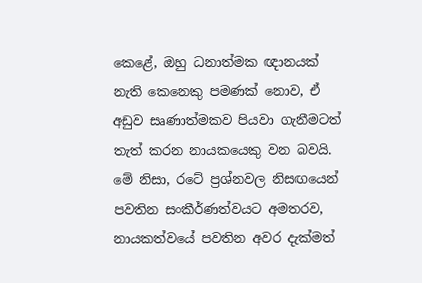කෙළේ, ඔහු ධනාත්මක ඥානයක් නැති කෙනෙකු පමණක් නොව, ඒ අඩුව සෘණාත්මකව පියවා ගැනීමටත් තැත් කරන නායකයෙකු වන බවයි. මේ නිසා, රටේ ප්‍රශ්නවල නිසඟයෙන් පවතින සංකීර්ණත්වයට අමතරව, නායකත්වයේ පවතින අවර දැක්මත්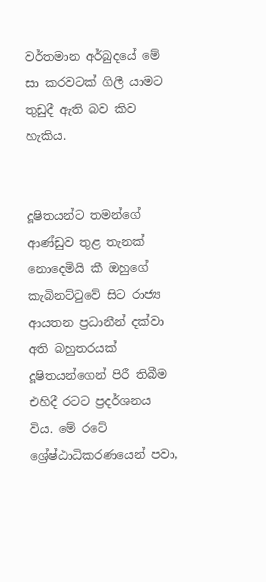වර්තමාන අර්බුදයේ මේ සා කරවටක් ගිලී යාමට තුඩුදී ඇති බව කිව හැකිය.


දූෂිතයන්ට තමන්ගේ ආණ්ඩුව තුළ තැනක් නොදෙමියි කී ඔහුගේ කැබිනට්ටුවේ සිට රාජ්‍ය ආයතන ප්‍රධානීන් දක්වා අති බහුතරයක් දූෂිතයන්ගෙන් පිරී තිබීම එහිදී රටට ප්‍රදර්ශනය විය. මේ රටේ ශ්‍රේෂ්ඨාධිකරණයෙන් පවා,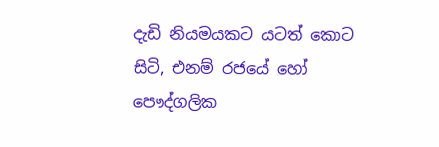දැඩි නියමයකට යටත් කොට සිටි, එනම් රජයේ හෝ පෞද්ගලික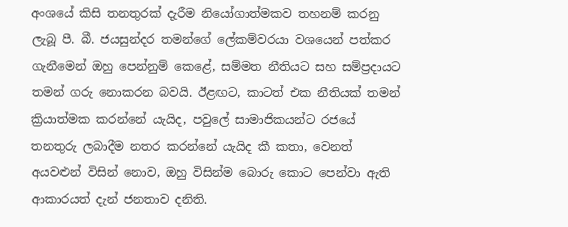අංශයේ කිසි තනතුරක් දැරීම නියෝගාත්මකව තහනම් කරනු ලැබූ පී. බී. ජයසුන්දර තමන්ගේ ලේකම්වරයා වශයෙන් පත්කර ගැනීමෙන් ඔහු පෙන්නුම් කෙළේ, සම්මත නීතියට සහ සම්ප්‍රදායට තමන් ගරු නොකරන බවයි. ඊළඟට, කාටත් එක නීතියක් තමන් ක්‍රියාත්මක කරන්නේ යැයිද, පවුලේ සාමාජිකයන්ට රජයේ තනතුරු ලබාදීම නතර කරන්නේ යැයිද කී කතා, වෙනත් අයවළුන් විසින් නොව, ඔහු විසින්ම බොරු කොට පෙන්වා ඇති ආකාරයත් දැන් ජනතාව දනිති.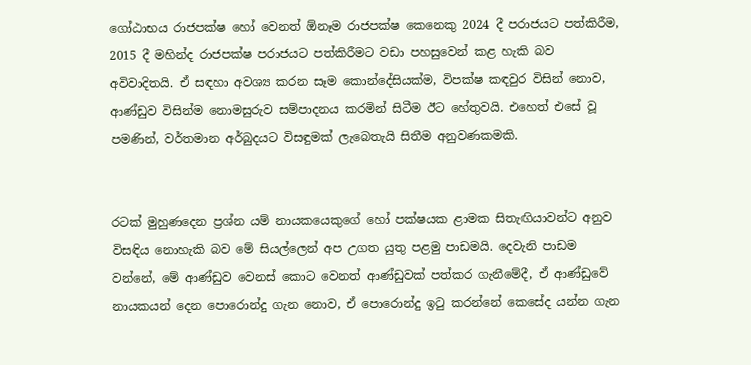ගෝඨාභය රාජපක්ෂ හෝ වෙනත් ඕනෑම රාජපක්ෂ කෙනෙකු 2024 දී පරාජයට පත්කිරීම, 2015 දී මහින්ද රාජපක්ෂ පරාජයට පත්කිරීමට වඩා පහසුවෙන් කළ හැකි බව අවිවාදිතයි. ඒ සඳහා අවශ්‍ය කරන සෑම කොන්දේසියක්ම, විපක්ෂ කඳවුර විසින් නොව, ආණ්ඩුව විසින්ම නොමසුරුව සම්පාදනය කරමින් සිටීම ඊට හේතුවයි. එහෙත් එසේ වූ පමණින්, වර්තමාන අර්බුදයට විසඳුමක් ලැබෙතැයි සිතීම අනුවණකමකි.


රටක් මුහුණදෙන ප්‍රශ්න යම් නායකයෙකුගේ හෝ පක්ෂයක ළාමක සිතැඟියාවන්ට අනුව විසඳිය නොහැකි බව මේ සියල්ලෙන් අප උගත යුතු පළමු පාඩමයි. දෙවැනි පාඩම වන්නේ, මේ ආණ්ඩුව වෙනස් කොට වෙනත් ආණ්ඩුවක් පත්කර ගැනීමේදී, ඒ ආණ්ඩුවේ නායකයන් දෙන පොරොන්දු ගැන නොව, ඒ පොරොන්දු ඉටු කරන්නේ කෙසේද යන්න ගැන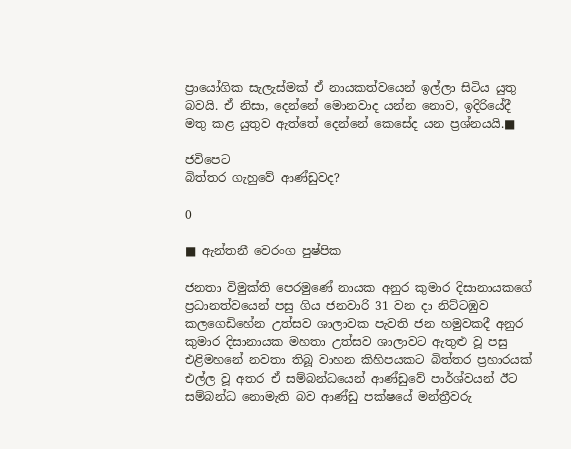ප්‍රායෝගික සැලැස්මක් ඒ නායකත්වයෙන් ඉල්ලා සිටිය යුතු බවයි. ඒ නිසා, දෙන්නේ මොනවාද යන්න නොව, ඉදිරියේදී මතු කළ යුතුව ඇත්තේ දෙන්නේ කෙසේද යන ප්‍රශ්නයයි.■

ජවිපෙට
බිත්තර ගැහුවේ ආණ්ඩුවද?

0

■ ඇන්තනී වෙරංග පුෂ්පික

ජනතා විමුක්ති පෙරමුණේ නායක අනුර කුමාර දිසානායකගේ ප්‍රධානත්වයෙන් පසු ගිය ජනවාරි 31 වන දා නිට්ටඹුව කලගෙඩිහේන උත්සව ශාලාවක පැවති ජන හමුවකදී අනුර කුමාර දිසානායක මහතා උත්සව ශාලාවට ඇතුළු වූ පසු එළිමහනේ නවතා තිබූ වාහන කිහිපයකට බිත්තර ප්‍රහාරයක් එල්ල වූ අතර ඒ සම්බන්ධයෙන් ආණ්ඩුවේ පාර්ශ්වයන් ඊට සම්බන්ධ නොමැති බව ආණ්ඩු පක්ෂයේ මන්ත්‍රීවරු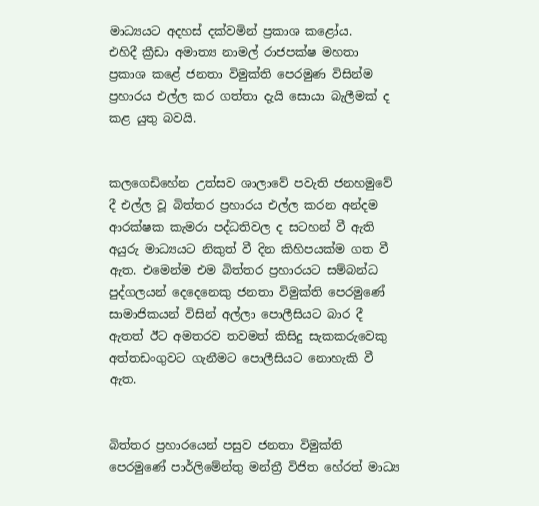මාධ්‍යයට අදහස් දක්වමින් ප්‍රකාශ කළෝය.
එහිදී ක්‍රීඩා අමාත්‍ය නාමල් රාජපක්ෂ මහතා ප්‍රකාශ කළේ ජනතා විමුක්ති පෙරමුණ විසින්ම ප්‍රහාරය එල්ල කර ගත්තා දැයි සොයා බැලීමක් ද කළ යුතු බවයි.


කලගෙඩිහේන උත්සව ශාලාවේ පවැති ජනහමුවේ දී එල්ල වූ බිත්තර ප්‍රහාරය එල්ල කරන අන්දම ආරක්ෂක කැමරා පද්ධතිවල ද සටහන් වී ඇති අයුරු මාධ්‍යයට නිකුත් වී දින කිහිපයක්ම ගත වී ඇත. එමෙන්ම එම බිත්තර ප්‍රහාරයට සම්බන්ධ පුද්ගලයන් දෙදෙනෙකු ජනතා විමුක්ති පෙරමුණේ සාමාජිකයන් විසින් අල්ලා පොලීසියට බාර දී ඇතත් ඊට අමතරව තවමත් කිසිදු සැකකරුවෙකු අත්තඩංගුවට ගැනීමට පොලීසියට නොහැකි වී ඇත.


බිත්තර ප්‍රහාරයෙන් පසුව ජනතා විමුක්ති පෙරමුණේ පාර්ලිමේන්තු මන්ත්‍රී විජිත හේරත් මාධ්‍ය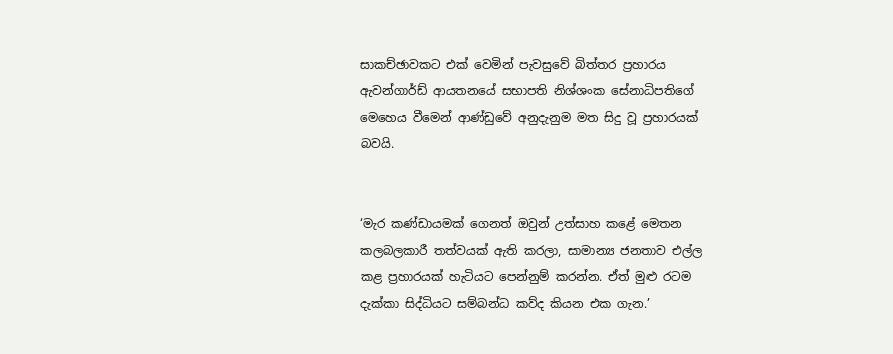සාකච්ඡාවකට එක් වෙමින් පැවසුවේ බිත්තර ප්‍රහාරය ඇවන්ගාර්ඩ් ආයතනයේ සභාපති නිශ්ශංක සේනාධිපතිගේ මෙහෙය වීමෙන් ආණ්ඩුවේ අනුදැනුම මත සිදු වූ ප්‍රහාරයක් බවයි.


‘මැර කණ්ඩායමක් ගෙනත් ඔවුන් උත්සාහ කළේ මෙතන කලබලකාරී තත්වයක් ඇති කරලා, සාමාන්‍ය ජනතාව එල්ල කළ ප්‍රහාරයක් හැටියට පෙන්නුම් කරන්න. ඒත් මුළු රටම දැක්කා සිද්ධියට සම්බන්ධ කව්ද කියන එක ගැන.’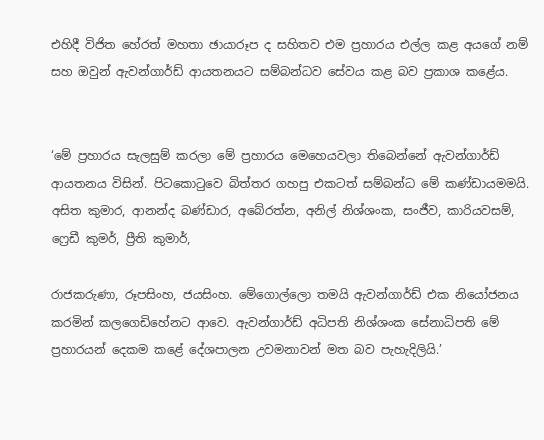එහිදී විජිත හේරත් මහතා ඡායාරූප ද සහිතව එම ප්‍රහාරය එල්ල කළ අයගේ නම් සහ ඔවුන් ඇවන්ගාර්ඩ් ආයතනයට සම්බන්ධව සේවය කළ බව ප්‍රකාශ කළේය.


‘මේ ප්‍රහාරය සැලසුම් කරලා මේ ප්‍රහාරය මෙහෙයවලා තිබෙන්නේ ඇවන්ගාර්ඩ් ආයතනය විසින්. පිටකොටුවෙ බිත්තර ගහපු එකටත් සම්බන්ධ මේ කණ්ඩායමමයි. අසිත කුමාර, ආනන්ද බණ්ඩාර, අබේරත්න, අනිල් නිශ්ශංක, සංජීව, කාරියවසම්, ෆ්‍රෙඩී කුමර්, ප්‍රීති කුමාර්,

රාජකරුණා, රූපසිංහ, ජයසිංහ. මේගොල්ලො තමයි ඇවන්ගාර්ඩ් එක නියෝජනය කරමින් කලගෙඩිහේනට ආවෙ. ඇවන්ගාර්ඩ් අධිපති නිශ්ශංක සේනාධිපති මේ ප්‍රහාරයන් දෙකම කළේ දේශපාලන උවමනාවන් මත බව පැහැදිලියි.’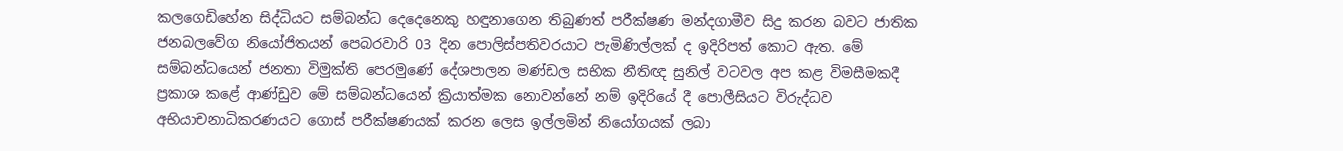කලගෙඩිහේන සිද්ධියට සම්බන්ධ දෙදෙනෙකු හඳුනාගෙන තිබුණත් පරීක්ෂණ මන්දගාමීව සිදු කරන බවට ජාතික ජනබලවේග නියෝජිතයන් පෙබරවාරි 03 දින පොලිස්පතිවරයාට පැමිණිල්ලක් ද ඉදිරිපත් කොට ඇත. මේ සම්බන්ධයෙන් ජනතා විමුක්ති පෙරමුණේ දේශපාලන මණ්ඩල සභික නීතිඥ සුනිල් වටවල අප කළ විමසීමකදී ප්‍රකාශ කළේ ආණ්ඩුව මේ සම්බන්ධයෙන් ක්‍රියාත්මක නොවන්නේ නම් ඉදිරියේ දී පොලීසියට විරුද්ධව අභියාචනාධිකරණයට ගොස් පරීක්ෂණයක් කරන ලෙස ඉල්ලමින් නියෝගයක් ලබා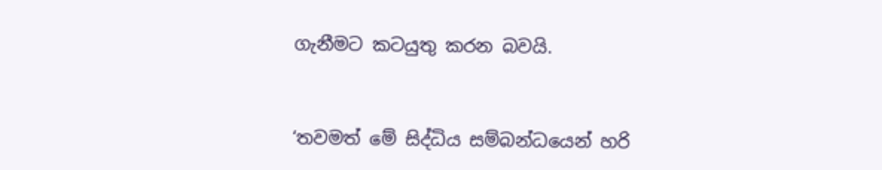ගැනීමට කටයුතු කරන බවයි.


‘තවමත් මේ සිද්ධිය සම්බන්ධයෙන් හරි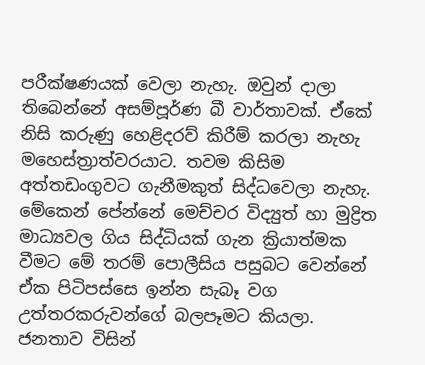පරීක්ෂණයක් වෙලා නැහැ. ඔවුන් දාලා තිබෙන්නේ අසම්පූර්ණ බී වාර්තාවක්. ඒකේ නිසි කරුණු හෙළිදරව් කිරීම් කරලා නැහැ මහෙස්ත්‍රාත්වරයාට. තවම කිසිම අත්තඩංගුවට ගැනීමකුත් සිද්ධවෙලා නැහැ. මේකෙන් පේන්නේ මෙච්චර විද්‍යුත් හා මුද්‍රිත මාධ්‍යවල ගිය සිද්ධියක් ගැන ක්‍රියාත්මක වීමට මේ තරම් පොලීසිය පසුබට වෙන්නේ ඒක පිටිපස්සෙ ඉන්න සැබෑ වග උත්තරකරුවන්ගේ බලපෑමට කියලා. ජනතාව විසින්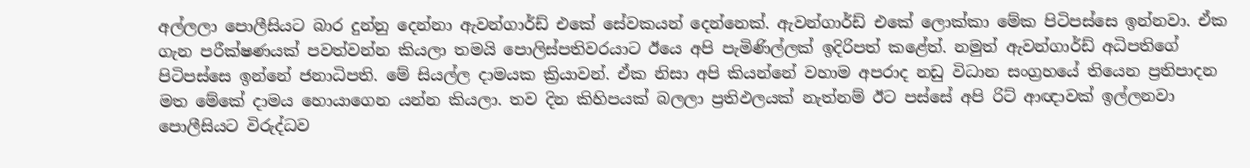අල්ලලා පොලීසියට බාර දුන්නු දෙන්නා ඇවන්ගාර්ඩ් එකේ සේවකයන් දෙන්නෙක්. ඇවන්ගාර්ඩ් එකේ ලොක්කා මේක පිටිපස්සෙ ඉන්නවා. ඒක ගැන පරීක්ෂණයක් පවත්වන්න කියලා තමයි පොලිස්පතිවරයාට ඊයෙ අපි පැමිණිල්ලක් ඉදිරිපත් කළේත්. නමුත් ඇවන්ගාර්ඩ් අධිපතිගේ පිටිපස්සෙ ඉන්නේ ජනාධිපති. මේ සියල්ල දාමයක ක්‍රියාවන්. ඒක නිසා අපි කියන්නේ වහාම අපරාද නඩු විධාන සංග්‍රහයේ තියෙන ප්‍රතිපාදන මත මේකේ දාමය හොයාගෙන යන්න කියලා. තව දින කිහිපයක් බලලා ප්‍රතිඵලයක් නැත්නම් ඊට පස්සේ අපි රිට් ආඥාවක් ඉල්ලනවා පොලීසියට විරුද්ධව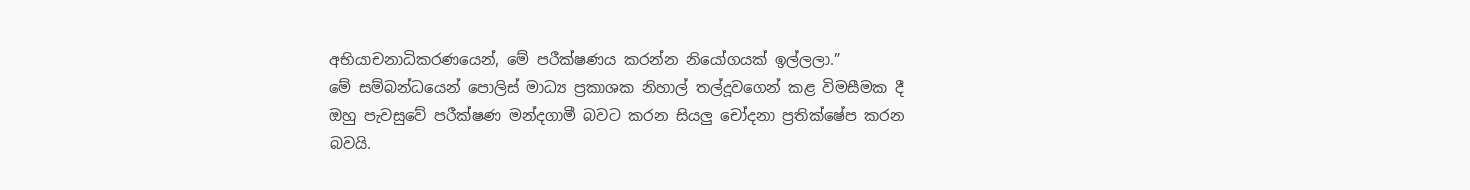අභියාචනාධිකරණයෙන්, මේ පරීක්ෂණය කරන්න නියෝගයක් ඉල්ලලා.”
මේ සම්බන්ධයෙන් පොලිස් මාධ්‍ය ප්‍රකාශක නිහාල් තල්දූවගෙන් කළ විමසීමක දී ඔහු පැවසුවේ පරීක්ෂණ මන්දගාමී බවට කරන සියලු චෝදනා ප්‍රතික්ෂේප කරන බවයි.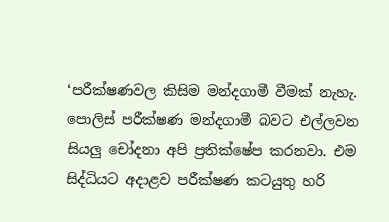‘පරීක්ෂණවල කිසිම මන්දගාමී වීමක් නැහැ. පොලිස් පරීක්ෂණ මන්දගාමී බවට එල්ලවන සියලු චෝදනා අපි ප්‍රතික්ෂේප කරනවා. එම සිද්ධියට අදාළව පරීක්ෂණ කටයුතු හරි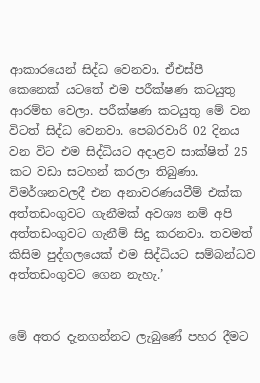ආකාරයෙන් සිද්ධ වෙනවා. ඒඑස්පී කෙනෙක් යටතේ එම පරීක්ෂණ කටයුතු ආරම්භ වෙලා. පරීක්ෂණ කටයුතු මේ වන විටත් සිද්ධ වෙනවා. පෙබරවාරි 02 දිනය වන විට එම සිද්ධියට අදාළව සාක්ෂිත් 25 කට වඩා සටහන් කරලා තිබුණා. විමර්ශනවලදී එන අනාවරණයවීම් එක්ක අත්තඩංගුවට ගැනීමක් අවශ්‍ය නම් අපි අත්තඩංගුවට ගැනීම් සිදු කරනවා. තවමත් කිසිම පුද්ගලයෙක් එම සිද්ධියට සම්බන්ධව අත්තඩංගුවට ගෙන නැහැ.’


මේ අතර දැනගන්නට ලැබුණේ පහර දීමට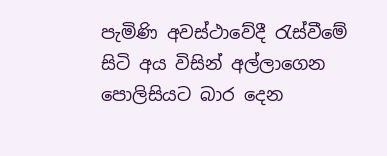පැමිණි අවස්ථාවේදී රැස්වීමේ සිටි අය විසින් අල්ලාගෙන පොලිසියට බාර දෙන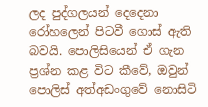ලද පුද්ගලයන් දෙදෙනා රෝහලෙන් පිටවී ගොස් ඇති බවයි. පොලිසියෙන් ඒ ගැන ප්‍රශ්න කළ විට කීවේ, ඔවුන් පොලිස් අත්අඩංගුවේ නොසිටි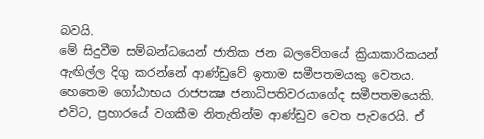බවයි.
මේ සිදුවීම සම්බන්ධයෙන් ජාතික ජන බලවේගයේ ක්‍රියාකාරිකයන් ඇඟිල්ල දිගු කරන්නේ ආණ්ඩුවේ ඉතාම සමීපතමයකු වෙතය. හෙතෙම ගෝඨාභය රාජපක්‍ෂ ජනාධිපතිවරයාගේද සමීපතමයෙකි. එවිට, ප්‍රහාරයේ වගකීම නිතැතින්ම ආණ්ඩුව වෙත පැවරෙයි. ඒ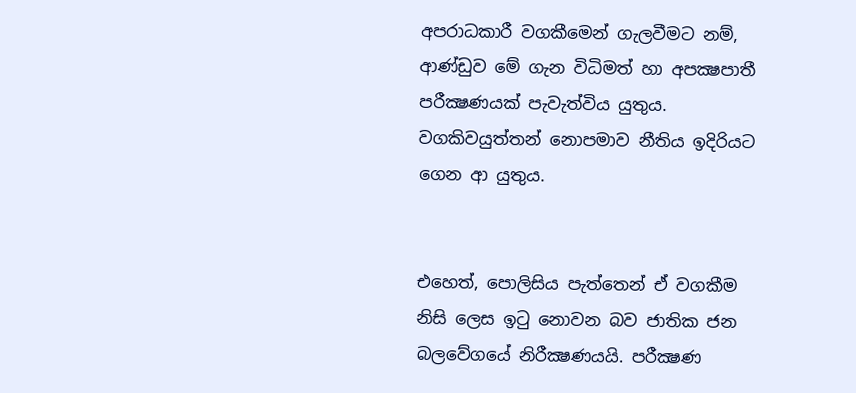අපරාධකාරී වගකීමෙන් ගැලවීමට නම්, ආණ්ඩුව මේ ගැන විධිමත් හා අපක්‍ෂපාතී පරීක්‍ෂණයක් පැවැත්විය යුතුය. වගකිවයුත්තන් නොපමාව නීතිය ඉදිරියට ගෙන ආ යුතුය.


එහෙත්, පොලිසිය පැත්තෙන් ඒ වගකීම නිසි ලෙස ඉටු නොවන බව ජාතික ජන බලවේගයේ නිරීක්‍ෂණයයි. පරීක්‍ෂණ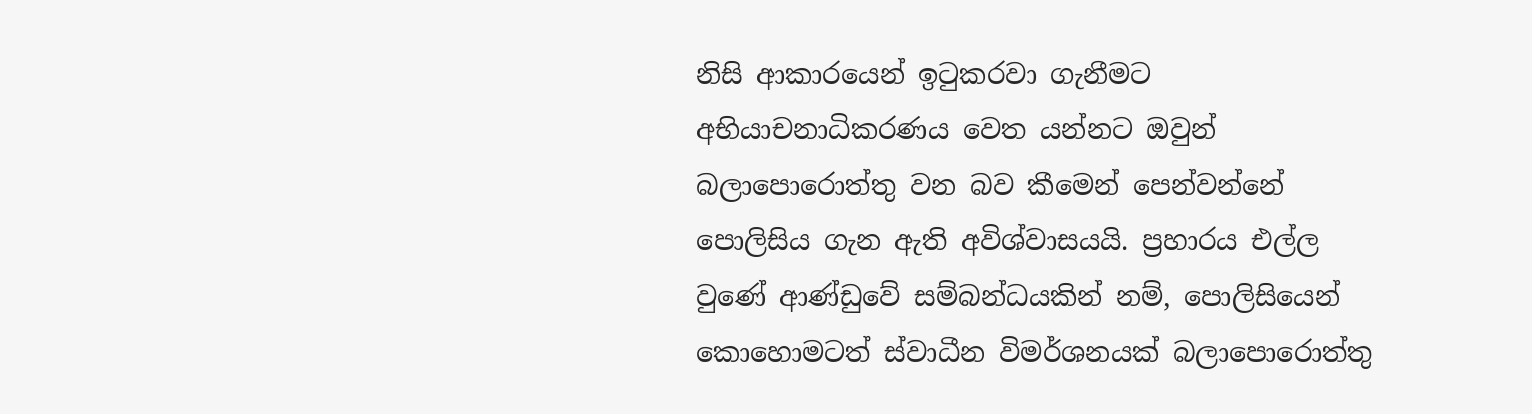නිසි ආකාරයෙන් ඉටුකරවා ගැනීමට අභියාචනාධිකරණය වෙත යන්නට ඔවුන් බලාපොරොත්තු වන බව කීමෙන් පෙන්වන්නේ පොලිසිය ගැන ඇති අවිශ්වාසයයි. ප්‍රහාරය එල්ල වුණේ ආණ්ඩුවේ සම්බන්ධයකින් නම්, පොලිසියෙන් කොහොමටත් ස්වාධීන විමර්ශනයක් බලාපොරොත්තු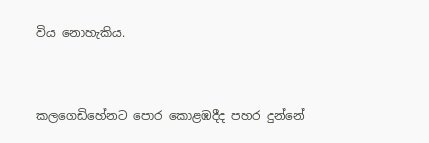විය නොහැකිය.


කලගෙඩිහේනට පොර කොළඹදීද පහර දුන්නේ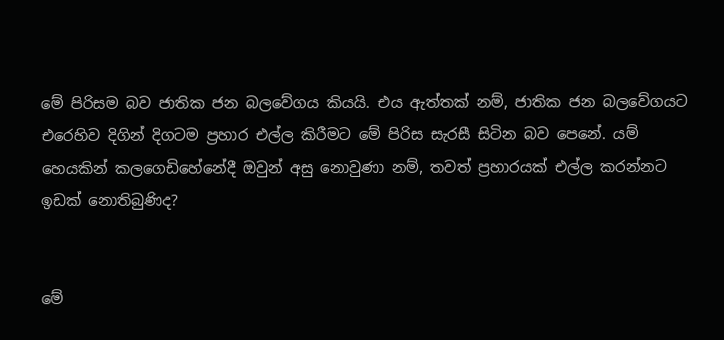මේ පිරිසම බව ජාතික ජන බලවේගය කියයි. එය ඇත්තක් නම්, ජාතික ජන බලවේගයට එරෙහිව දිගින් දිගටම ප්‍රහාර එල්ල කිරීමට මේ පිරිස සැරසී සිටින බව පෙනේ. යම් හෙයකින් කලගෙඩිහේනේදී ඔවුන් අසු නොවුණා නම්, තවත් ප්‍රහාරයක් එල්ල කරන්නට ඉඩක් නොතිබුණිද?


මේ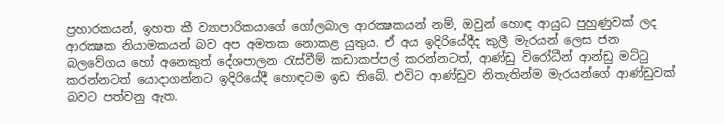ප්‍රහාරකයන්, ඉහත කී ව්‍යාපාරිකයාගේ ගෝලබාල ආරක්‍ෂකයන් නම්, ඔවුන් හොඳ ආයුධ පුහුණුවක් ලද ආරක්‍ෂක නියාමකයන් බව අප අමතක නොකළ යුතුය. ඒ අය ඉදිරියේදීද කුලී මැරයන් ලෙස ජන බලවේගය හෝ අනෙකුත් දේශපාලන රැස්වීම් කඩාකප්පල් කරන්නටත්, ආණ්ඩු විරෝධීන් ආන්ඩු මට්ටු කරන්නටත් යොදාගන්නට ඉදිරියේදී හොඳටම ඉඩ තිබේ. එවිට ආණ්ඩුව නිතැතින්ම මැරයන්ගේ ආණ්ඩුවක් බවට පත්වනු ඇත.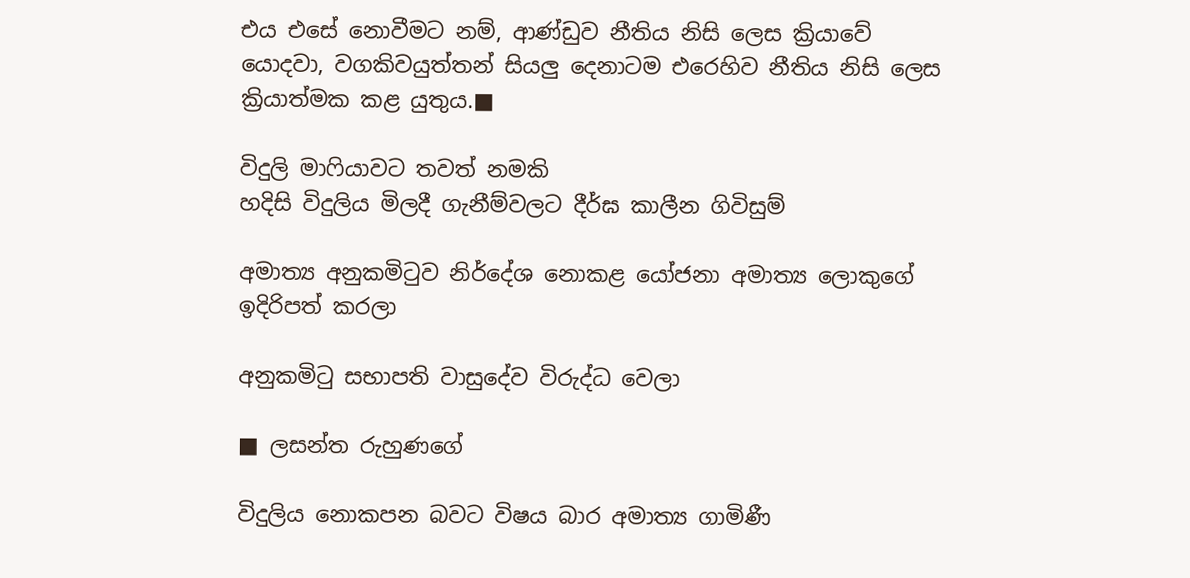එය එසේ නොවීමට නම්, ආණ්ඩුව නීතිය නිසි ලෙස ක්‍රියාවේ යොදවා, වගකිවයුත්තන් සියලු දෙනාටම එරෙහිව නීතිය නිසි ලෙස ක්‍රියාත්මක කළ යුතුය.■

විදුලි මාෆියාවට තවත් නමකි
හදිසි විදුලිය මිලදී ගැනීම්වලට දීර්ඝ කාලීන ගිවිසුම්

අමාත්‍ය අනුකමිටුව නිර්දේශ නොකළ යෝජනා අමාත්‍ය ලොකුගේ ඉදිරිපත් කරලා

අනුකමිටු සභාපති වාසුදේව විරුද්ධ වෙලා

■ ලසන්ත රුහුණගේ

විදුලිය නොකපන බවට විෂය බාර අමාත්‍ය ගාමිණී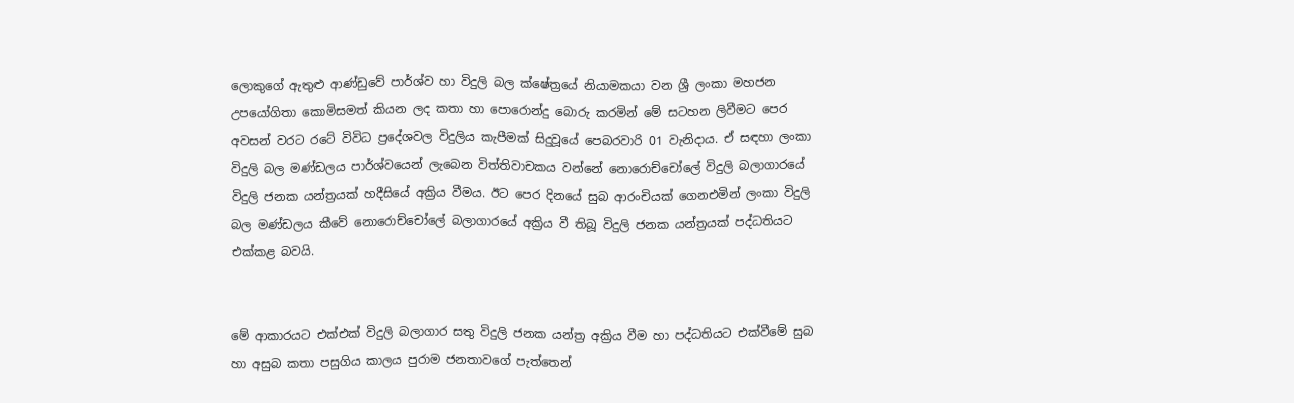ලොකුගේ ඇතුළු ආණ්ඩුවේ පාර්ශ්ව හා විදුලි බල ක්ෂේත්‍රයේ නියාමකයා වන ශ්‍රී ලංකා මහජන උපයෝගිතා කොමිසමත් කියන ලද කතා හා පොරොන්දු බොරු කරමින් මේ සටහන ලිවීමට පෙර අවසන් වරට රටේ විවිධ ප්‍රදේශවල විදුලිය කැපීමක් සිදුවූයේ පෙබරවාරි 01 වැනිදාය. ඒ සඳහා ලංකා විදුලි බල මණ්ඩලය පාර්ශ්වයෙන් ලැබෙන විත්තිවාචකය වන්නේ නොරොච්චෝලේ විදුලි බලාගාරයේ විදුලි ජනක යන්ත්‍රයක් හදීසියේ අක්‍රිය වීමය. ඊට පෙර දිනයේ සුබ ආරංචියක් ගෙනඑමින් ලංකා විදුලි බල මණ්ඩලය කීවේ නොරොච්චෝලේ බලාගාරයේ අක්‍රිය වී තිබූ විදුලි ජනක යන්ත්‍රයක් පද්ධතියට එක්කළ බවයි.


මේ ආකාරයට එක්එක් විදුලි බලාගාර සතු විදුලි ජනක යන්ත්‍ර අක්‍රිය වීම හා පද්ධතියට එක්වීමේ සුබ හා අසුබ කතා පසුගිය කාලය පුරාම ජනතාවගේ පැත්තෙන්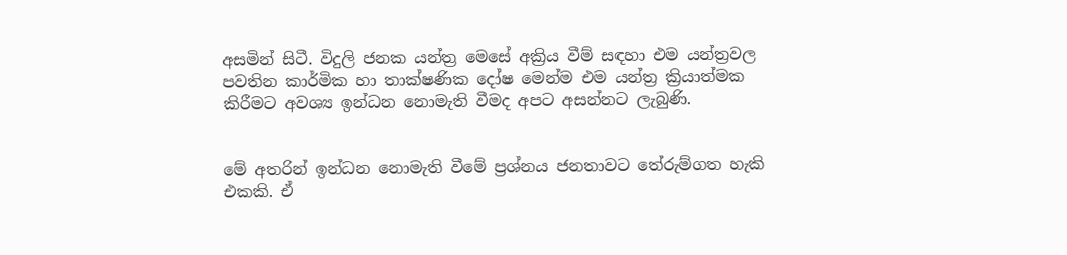අසමින් සිටී. විදුලි ජනක යන්ත්‍ර මෙසේ අක්‍රිය වීම් සඳහා එම යන්ත්‍රවල පවතින කාර්මික හා තාක්ෂණික දෝෂ මෙන්ම එම යන්ත්‍ර ක්‍රියාත්මක කිරීමට අවශ්‍ය ඉන්ධන නොමැති වීමද අපට අසන්නට ලැබුණි.


මේ අතරින් ඉන්ධන නොමැති වීමේ ප්‍රශ්නය ජනතාවට තේරුම්ගත හැකි එකකි. ඒ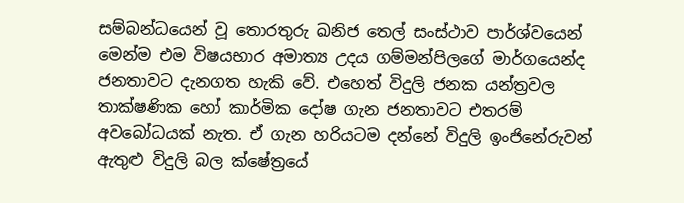සම්බන්ධයෙන් වූ තොරතුරු ඛනිජ තෙල් සංස්ථාව පාර්ශ්වයෙන් මෙන්ම එම විෂයභාර අමාත්‍ය උදය ගම්මන්පිලගේ මාර්ගයෙන්ද ජනතාවට දැනගත හැකි වේ. එහෙත් විදුලි ජනක යන්ත්‍රවල තාක්ෂණික හෝ කාර්මික දෝෂ ගැන ජනතාවට එතරම් අවබෝධයක් නැත. ඒ ගැන හරියටම දන්නේ විදුලි ඉංජිනේරුවන් ඇතුළු විදුලි බල ක්ෂේත්‍රයේ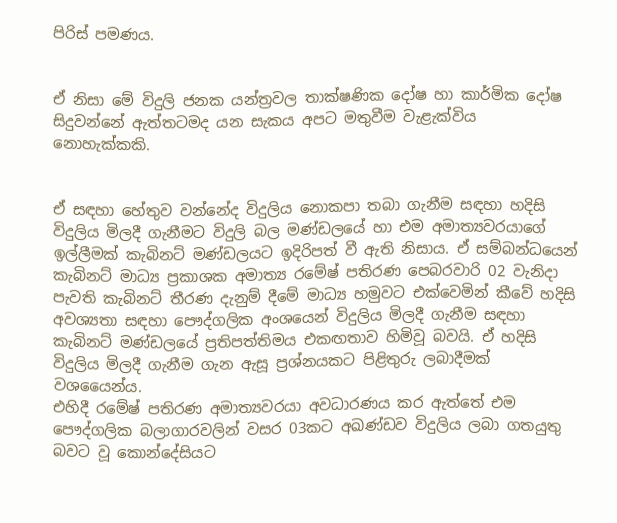පිරිස් පමණය.


ඒ නිසා මේ විදුලි ජනක යන්ත්‍රවල තාක්ෂණික දෝෂ හා කාර්මික දෝෂ සිදුවන්නේ ඇත්තටමද යන සැකය අපට මතුවීම වැළැක්විය නොහැක්කකි.


ඒ සඳහා හේතුව වන්නේද විදුලිය නොකපා තබා ගැනීම සඳහා හදිසි විදුලිය මිලදී ගැනීමට විදුලි බල මණ්ඩලයේ හා එම අමාත්‍යවරයාගේ ඉල්ලීමක් කැබිනට් මණ්ඩලයට ඉදිරිපත් වී ඇති නිසාය. ඒ සම්බන්ධයෙන් කැබිනට් මාධ්‍ය ප්‍රකාශක අමාත්‍ය රමේෂ් පතිරණ පෙබරවාරි 02 වැනිදා පැවති කැබිනට් තීරණ දැනුම් දීමේ මාධ්‍ය හමුවට එක්වෙමින් කීවේ හදිසි අවශ්‍යතා සඳහා පෞද්ගලික අංශයෙන් විදුලිය මිලදී ගැනීම සඳහා කැබිනට් මණ්ඩලයේ ප්‍රතිපත්තිමය එකඟතාව හිමිවූ බවයි. ඒ හදිසි විදුලිය මිලදී ගැනීම ගැන ඇසූ ප්‍රශ්නයකට පිළිතුරු ලබාදීමක් වශයෛන්ය.
එහිදී රමේෂ් පතිරණ අමාත්‍යවරයා අවධාරණය කර ඇත්තේ එම පෞද්ගලික බලාගාරවලින් වසර 03කට අඛණ්ඩව විදුලිය ලබා ගතයුතු බවට වූ කොන්දේසියට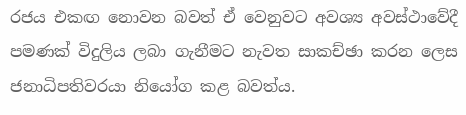රජය එකඟ නොවන බවත් ඒ වෙනුවට අවශ්‍ය අවස්ථාවේදී පමණක් විදුලිය ලබා ගැනීමට නැවත සාකච්ඡා කරන ලෙස ජනාධිපතිවරයා නියෝග කළ බවත්ය.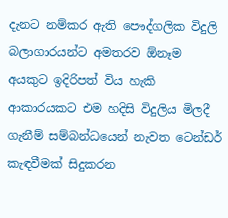දැනට නම්කර ඇති පෞද්ගලික විදුලි බලාගාරයන්ට අමතරව ඕනෑම අයකුට ඉදිරිපත් විය හැකි ආකාරයකට එම හදිසි විදුලිය මිලදී ගැනීම් සම්බන්ධයෙන් නැවත ටෙන්ඩර් කැඳවීමක් සිදුකරන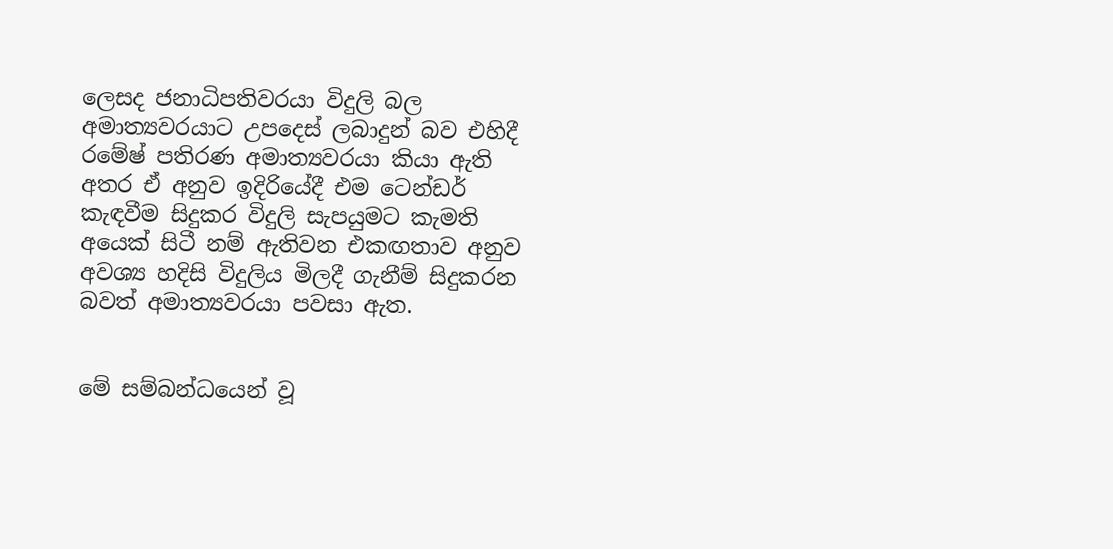ලෙසද ජනාධිපතිවරයා විදුලි බල අමාත්‍යවරයාට උපදෙස් ලබාදුන් බව එහිදී රමේෂ් පතිරණ අමාත්‍යවරයා කියා ඇති අතර ඒ අනුව ඉදිරියේදී එම ටෙන්ඩර් කැඳවීම සිදුකර විදුලි සැපයුමට කැමති අයෙක් සිටී නම් ඇතිවන එකඟතාව අනුව අවශ්‍ය හදිසි විදුලිය මිලදී ගැනීම් සිදුකරන බවත් අමාත්‍යවරයා පවසා ඇත.


මේ සම්බන්ධයෙන් වූ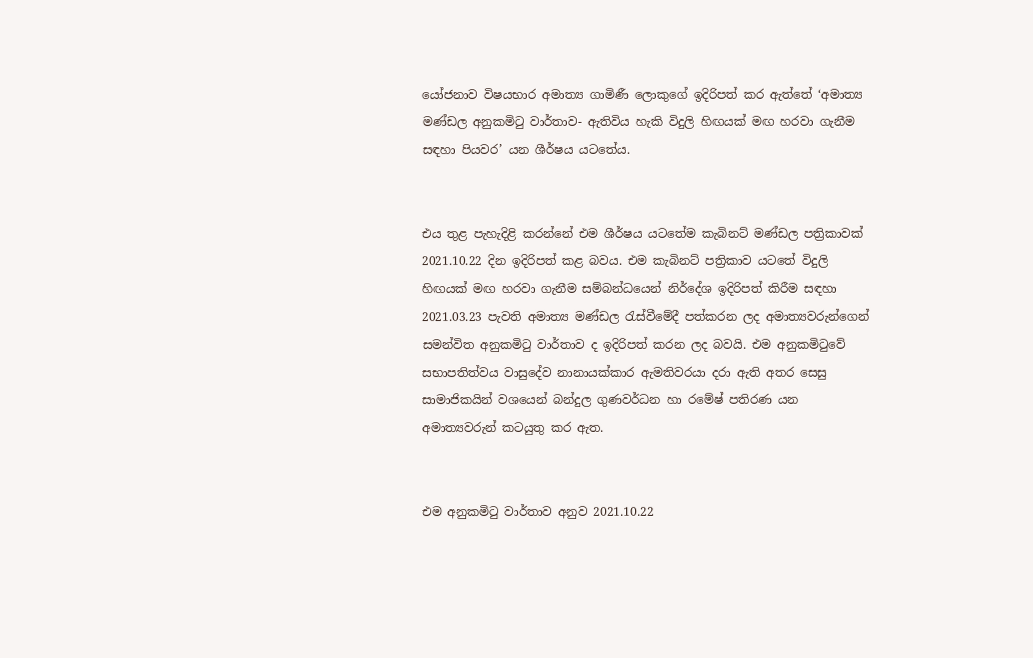යෝජනාව විෂයභාර අමාත්‍ය ගාමිණී ලොකුගේ ඉදිරිපත් කර ඇත්තේ ‘අමාත්‍ය මණ්ඩල අනුකමිටු වාර්තාව- ඇතිවිය හැකි විදුලි හිඟයක් මඟ හරවා ගැනීම සඳහා පියවර’ යන ශීර්ෂය යටතේය.


එය තුළ පැහැදිළි කරන්නේ එම ශීර්ෂය යටතේම කැබිනට් මණ්ඩල පත්‍රිකාවක් 2021.10.22 දින ඉදිරිපත් කළ බවය. එම කැබිනට් පත්‍රිකාව යටතේ විදුලි හිඟයක් මඟ හරවා ගැනීම සම්බන්ධයෙන් නිර්දේශ ඉදිරිපත් කිරීම සඳහා 2021.03.23 පැවති අමාත්‍ය මණ්ඩල රැස්වීමේදී පත්කරන ලද අමාත්‍යවරුන්ගෙන් සමන්විත අනුකමිටු වාර්තාව ද ඉදිරිපත් කරන ලද බවයි. එම අනුකමිටුවේ සභාපතිත්වය වාසුදේව නානායක්කාර ඇමතිවරයා දරා ඇති අතර සෙසු සාමාජිකයින් වශයෙන් බන්දුල ගුණවර්ධන හා රමේෂ් පතිරණ යන අමාත්‍යවරුන් කටයුතු කර ඇත.


එම අනුකමිටු වාර්තාව අනුව 2021.10.22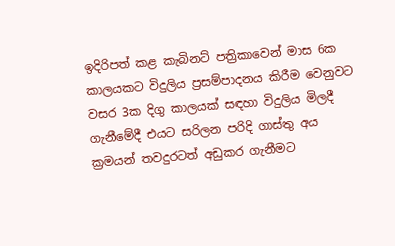ඉදිරිපත් කළ කැබිනට් පත්‍රිකාවෙන් මාස 6ක කාලයකට විදුලිය ප්‍රසම්පාදනය කිරීම වෙනුවට වසර 3ක දිගු කාලයක් සඳහා විදුලිය මිලදී ගැනීමේදී එයට සරිලන පරිදි ගාස්තු අය ක්‍රමයන් තවදුරටත් අඩුකර ගැනීමට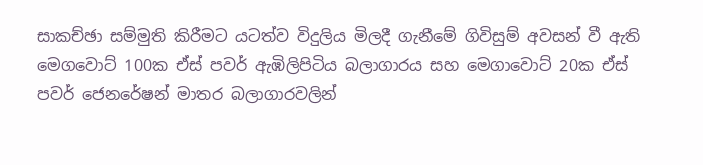සාකච්ඡා සම්මුති කිරීමට යටත්ව විදුලිය මිලදී ගැනීමේ ගිවිසුම් අවසන් වී ඇති මෙගවොට් 100ක ඒස් පවර් ඇඹිලිපිටිය බලාගාරය සහ මෙගාවොට් 20ක ඒස් පවර් ජෙනරේෂන් මාතර බලාගාරවලින්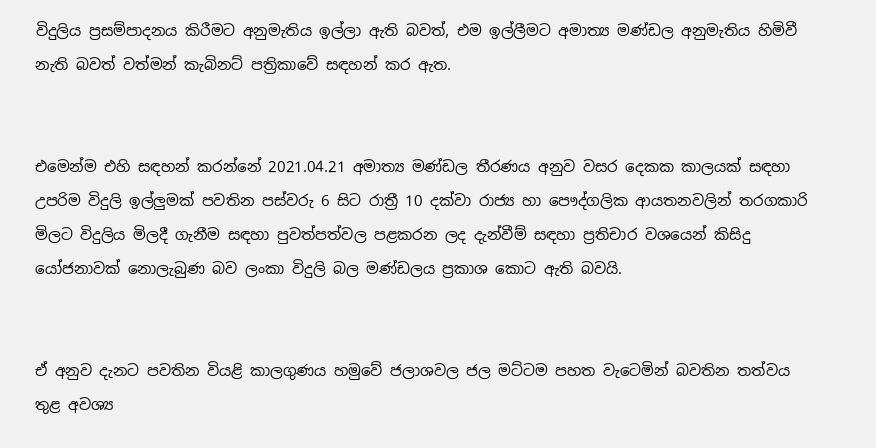විදුලිය ප්‍රසම්පාදනය කිරීමට අනුමැතිය ඉල්ලා ඇති බවත්, එම ඉල්ලීමට අමාත්‍ය මණ්ඩල අනුමැතිය හිමිවී නැති බවත් වත්මන් කැබිනට් පත්‍රිකාවේ සඳහන් කර ඇත.


එමෙන්ම එහි සඳහන් කරන්නේ 2021.04.21 අමාත්‍ය මණ්ඩල තීරණය අනුව වසර දෙකක කාලයක් සඳහා උපරිම විදුලි ඉල්ලුමක් පවතින පස්වරු 6 සිට රාත්‍රී 10 දක්වා රාජ්‍ය හා පෞද්ගලික ආයතනවලින් තරගකාරි මිලට විදුලිය මිලදී ගැනීම සඳහා පුවත්පත්වල පළකරන ලද දැන්වීම් සඳහා ප්‍රතිචාර වශයෙන් කිසිදු යෝජනාවක් නොලැබුණ බව ලංකා විදුලි බල මණ්ඩලය ප්‍රකාශ කොට ඇති බවයි.


ඒ අනුව දැනට පවතින වියළි කාලගුණය හමුවේ ජලාශවල ජල මට්ටම පහත වැටෙමින් බවතින තත්වය තුළ අවශ්‍ය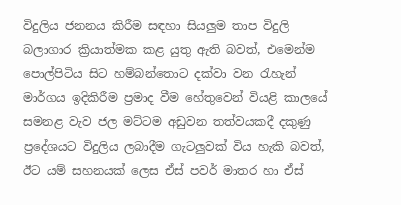විදුලිය ජනනය කිරීම සඳහා සියලුම තාප විදුලි බලාගාර ක්‍රියාත්මක කළ යුතු ඇති බවත්, එමෙන්ම පොල්පිටිය සිට හම්බන්තොට දක්වා වන රැහැන් මාර්ගය ඉදිකිරීම ප්‍රමාද වීම හේතුවෙන් වියළි කාලයේ සමනළ වැව ජල මට්ටම අඩුවන තත්වයකදී දකුණු ප්‍රදේශයට විදුලිය ලබාදීම ගැටලුවක් විය හැකි බවත්, ඊට යම් සහනයක් ලෙස ඒස් පවර් මාතර හා ඒස්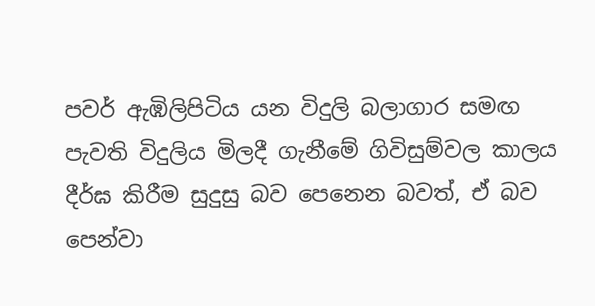පවර් ඇඹිලිපිටිය යන විදුලි බලාගාර සමඟ පැවති විදුලිය මිලදී ගැනීමේ ගිවිසුම්වල කාලය දීර්ඝ කිරීම සුදුසු බව පෙනෙන බවත්, ඒ බව පෙන්වා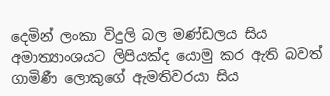දෙමින් ලංකා විදුලි බල මණ්ඩලය සිය අමාත්‍යාංශයට ලිපියක්ද යොමු කර ඇති බවත් ගාමිණී ලොකුගේ ඇමතිවරයා සිය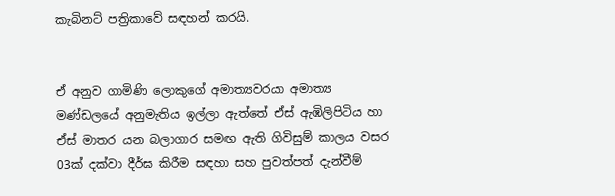කැබිනට් පත්‍රිකාවේ සඳහන් කරයි.


ඒ අනුව ගාමිණි ලොකුගේ අමාත්‍යවරයා අමාත්‍ය මණ්ඩලයේ අනුමැතිය ඉල්ලා ඇත්තේ ඒස් ඇඹිලිපිටිය හා ඒස් මාතර යන බලාගාර සමඟ ඇති ගිවිසුම් කාලය වසර 03ක් දක්වා දීර්ඝ කිරීම සඳහා සහ පුවත්පත් දැන්වීම්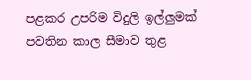පළකර උපරිම විදුලි ඉල්ලුමක් පවතින කාල සීමාව තුළ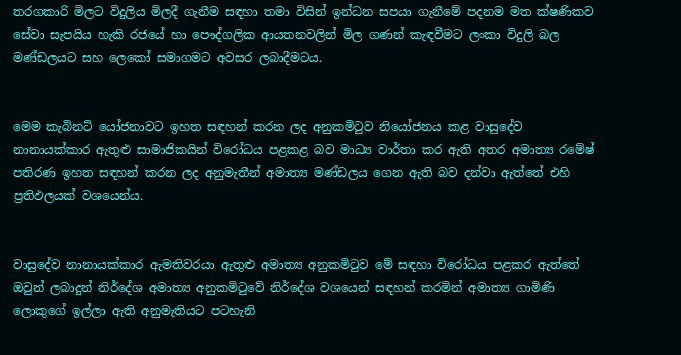තරගකාරි මිලට විදුලිය මිලදී ගැනීම සඳහා තමා විසින් ඉන්ධන සපයා ගැනීමේ පදනම මත ක්ෂණිකව සේවා සැපයිය හැකි රජයේ හා පෞද්ගලික ආයතනවලින් මිල ගණන් කැඳවීමට ලංකා විදුලි බල මණ්ඩලයට සහ ලෙකෝ සමාගමට අවසර ලබාදීමටය.


මෙම කැබිනට් යෝජනාවට ඉහත සඳහන් කරන ලද අනුකමිටුව නියෝජනය කළ වාසුදේව නානායක්කාර ඇතුළු සාමාජිකයින් විරෝධය පළකළ බව මාධ්‍ය වාර්තා කර ඇති අතර අමාත්‍ය රමේෂ් පතිරණ ඉහත සඳහන් කරන ලද අනුමැතීන් අමාත්‍ය මණ්ඩලය ගෙන ඇති බව දන්වා ඇත්තේ එහි ප්‍රතිඵලයක් වශයෙන්ය.


වාසුදේව නානායක්කාර ඇමතිවරයා ඇතුළු අමාත්‍ය අනුකමිටුව මේ සඳහා විරෝධය පළකර ඇත්තේ ඔවුන් ලබාදුන් නිර්දේශ අමාත්‍ය අනුකමිටුවේ නිර්දේශ වශයෙන් සඳහන් කරමින් අමාත්‍ය ගාමිණි ලොකුගේ ඉල්ලා ඇති අනුමැතියට පටහැනි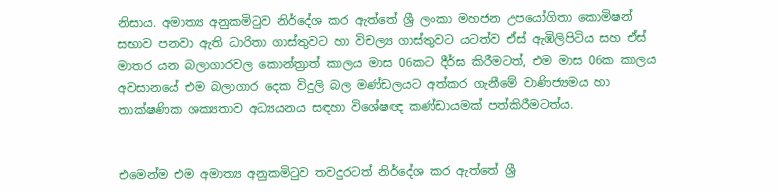නිසාය. අමාත්‍ය අනුකමිටුව නිර්දේශ කර ඇත්තේ ශ්‍රී ලංකා මහජන උපයෝගිතා කොමිෂන් සභාව පනවා ඇති ධාරිතා ගාස්තුවට හා විචල්‍ය ගාස්තුවට යටත්ව ඒස් ඇඹිලිපිටිය සහ ඒස් මාතර යන බලාගාරවල කොන්ත්‍රාත් කාලය මාස 06කට දීර්ඝ කිරීමටත්, එම මාස 06ක කාලය අවසානයේ එම බලාගාර දෙක විදුලි බල මණ්ඩලයට අත්කර ගැනීමේ වාණිජ්‍යමය හා තාක්ෂණික ශක්‍යතාව අධ්‍යයනය සඳහා විශේෂඥ කණ්ඩායමක් පත්කිරීමටත්ය.


එමෙන්ම එම අමාත්‍ය අනුකමිටුව තවදුරටත් නිර්දේශ කර ඇත්තේ ශ්‍රී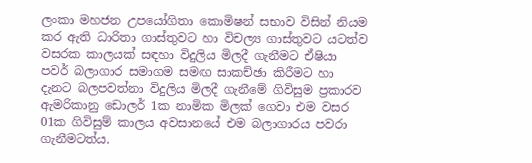ලංකා මහජන උපයෝගිතා කොමිෂන් සභාව විසින් නියම කර ඇති ධාරිතා ගාස්තුවට හා විචල්‍ය ගාස්තුවට යටත්ව වසරක කාලයක් සඳහා විදුලිය මිලදී ගැනීමට ඒෂියා පවර් බලාගාර සමාගම සමඟ සාකච්ඡා කිරීමට හා දැනට බලපවත්නා විදුලිය මිලදී ගැනීමේ ගිවිසුම ප්‍රකාරව ඇමරිකානු ඩොලර් 1ක නාමික මිලක් ගෙවා එම වසර 01ක ගිවිසුම් කාලය අවසානයේ එම බලාගාරය පවරා ගැනීමටත්ය.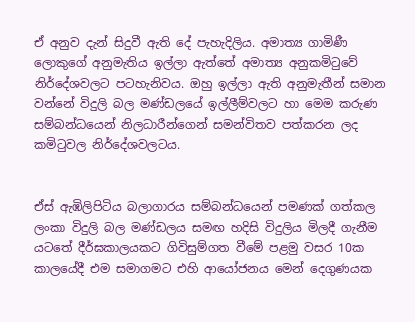ඒ අනුව දැන් සිදුවී ඇති දේ පැහැදිලිය. අමාත්‍ය ගාමිණී ලොකුගේ අනුමැතිය ඉල්ලා ඇත්තේ අමාත්‍ය අනුකමිටුවේ නිර්දේශවලට පටහැනිවය. ඔහු ඉල්ලා ඇති අනුමැතීන් සමාන වන්නේ විදුලි බල මණ්ඩලයේ ඉල්ලීම්වලට හා මෙම කරුණ සම්බන්ධයෙන් නිලධාරීන්ගෙන් සමන්විතව පත්කරන ලද කමිටුවල නිර්දේශවලටය.


ඒස් ඇඹිලිපිටිය බලාගාරය සම්බන්ධයෙන් පමණක් ගත්කල ලංකා විදුලි බල මණ්ඩලය සමඟ හදිසි විදුලිය මිලදී ගැනීම යටතේ දීර්ඝකාලයකට ගිවිසුම්ගත වීමේ පළමු වසර 10ක කාලයේදී එම සමාගමට එහි ආයෝජනය මෙන් දෙගුණයක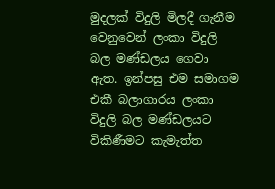මුදලක් විදුලි මිලදී ගැනීම වෙනුවෙන් ලංකා විදුලි බල මණ්ඩලය ගෙවා ඇත. ඉන්පසු එම සමාගම එකී බලාගාරය ලංකා විදුලි බල මණ්ඩලයට විකිණීමට කැමැත්ත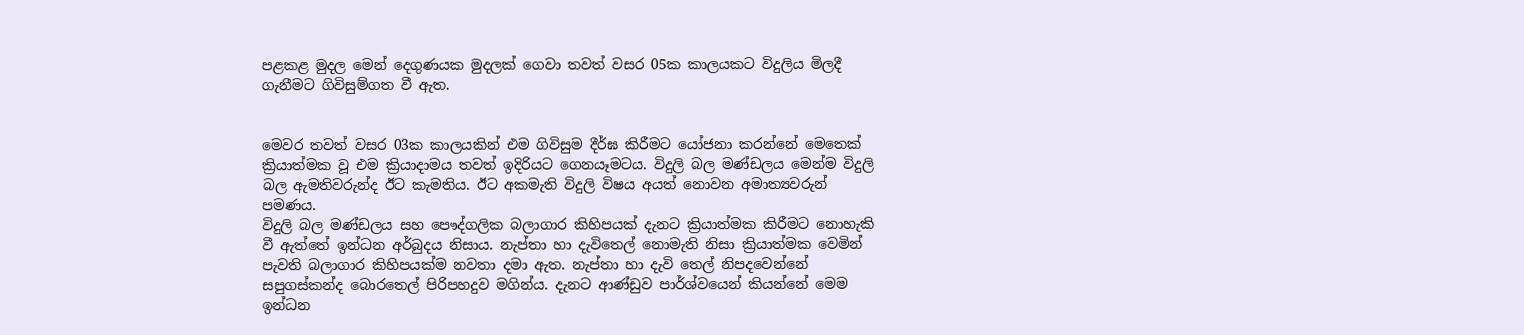පළකළ මුදල මෙන් දෙගුණයක මුදලක් ගෙවා තවත් වසර 05ක කාලයකට විදුලිය මිලදී ගැනීමට ගිවිසුම්ගත වී ඇත.


මෙවර තවත් වසර 03ක කාලයකින් එම ගිවිසුම දීර්ඝ කිරීමට යෝජනා කරන්නේ මෙතෙක් ක්‍රියාත්මක වූ එම ක්‍රියාදාමය තවත් ඉදිරියට ගෙනයෑමටය. විදුලි බල මණ්ඩලය මෙන්ම විදුලි බල ඇමතිවරුන්ද ඊට කැමතිය. ඊට අකමැති විදුලි විෂය අයත් නොවන අමාත්‍යවරුන් පමණය.
විදුලි බල මණ්ඩලය සහ පෞද්ගලික බලාගාර කිහිපයක් දැනට ක්‍රියාත්මක කිරීමට නොහැකි වී ඇත්තේ ඉන්ධන අර්බුදය නිසාය. නැප්තා හා දැවිතෙල් නොමැති නිසා ක්‍රියාත්මක වෙමින් පැවති බලාගාර කිහිපයක්ම නවතා දමා ඇත. නැප්තා හා දැවි තෙල් නිපදවෙන්නේ සපුගස්කන්ද බොරතෙල් පිරිපහදුව මගින්ය. දැනට ආණ්ඩුව පාර්ශ්වයෙන් කියන්නේ මෙම ඉන්ධන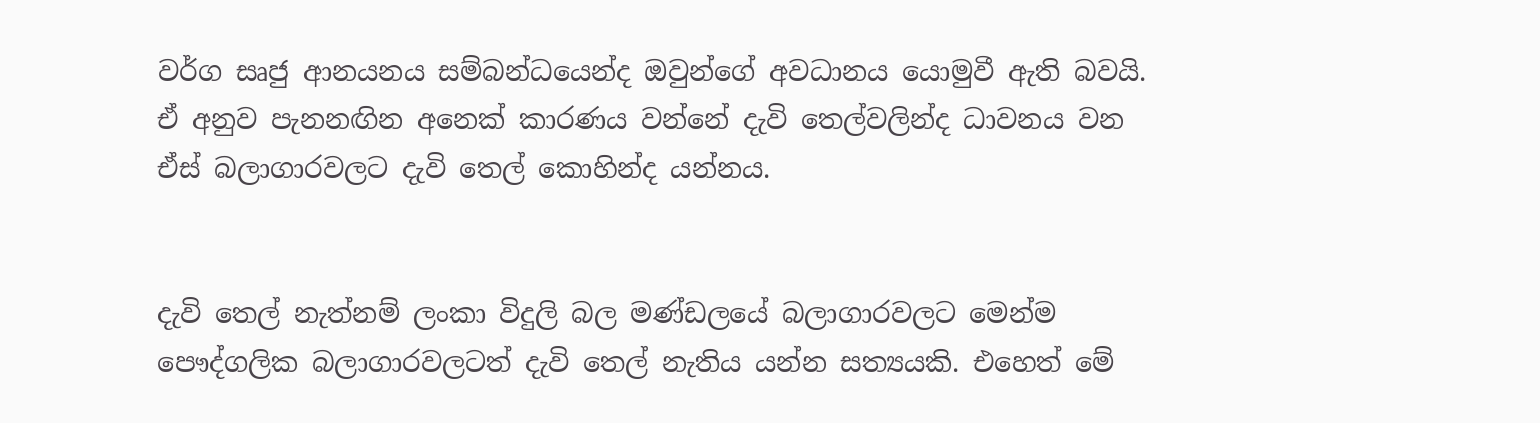වර්ග සෘජු ආනයනය සම්බන්ධයෙන්ද ඔවුන්ගේ අවධානය යොමුවී ඇති බවයි. ඒ අනුව පැනනඟින අනෙක් කාරණය වන්නේ දැවි තෙල්වලින්ද ධාවනය වන ඒස් බලාගාරවලට දැවි තෙල් කොහින්ද යන්නය.


දැවි තෙල් නැත්නම් ලංකා විදුලි බල මණ්ඩලයේ බලාගාරවලට මෙන්ම පෞද්ගලික බලාගාරවලටත් දැවි තෙල් නැතිය යන්න සත්‍යයකි. එහෙත් මේ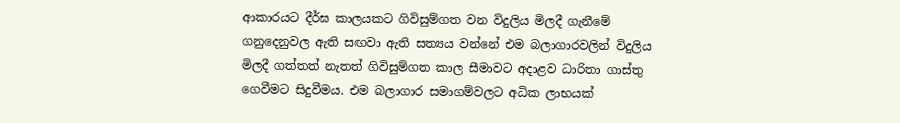ආකාරයට දීර්ඝ කාලයකට ගිවිසුම්ගත වන විදුලිය මිලදී ගැනීමේ ගනුදෙනුවල ඇති සඟවා ඇති සත්‍යය වන්නේ එම බලාගාරවලින් විදුලිය මිලදී ගත්තත් නැතත් ගිවිසුම්ගත කාල සීමාවට අදාළව ධාරිතා ගාස්තු ගෙවීමට සිදුවීමය. එම බලාගාර සමාගම්වලට අධික ලාභයක්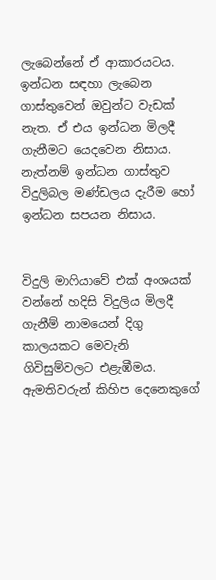ලැබෙන්නේ ඒ ආකාරයටය. ඉන්ධන සඳහා ලැබෙන ගාස්තුවෙන් ඔවුන්ට වැඩක් නැත. ඒ එය ඉන්ධන මිලදී ගැනීමට යෙදවෙන නිසාය. නැත්නම් ඉන්ධන ගාස්තුව විදුලිබල මණ්ඩලය දැරීම හෝ ඉන්ධන සපයන නිසාය.


විදුලි මාෆියාවේ එක් අංශයක් වන්නේ හදිසි විදුලිය මිලදී ගැනීම් නාමයෙන් දිගු කාලයකට මෙවැනි ගිවිසුම්වලට එළැඹීමය. ඇමතිවරුන් කිහිප දෙනෙකුගේ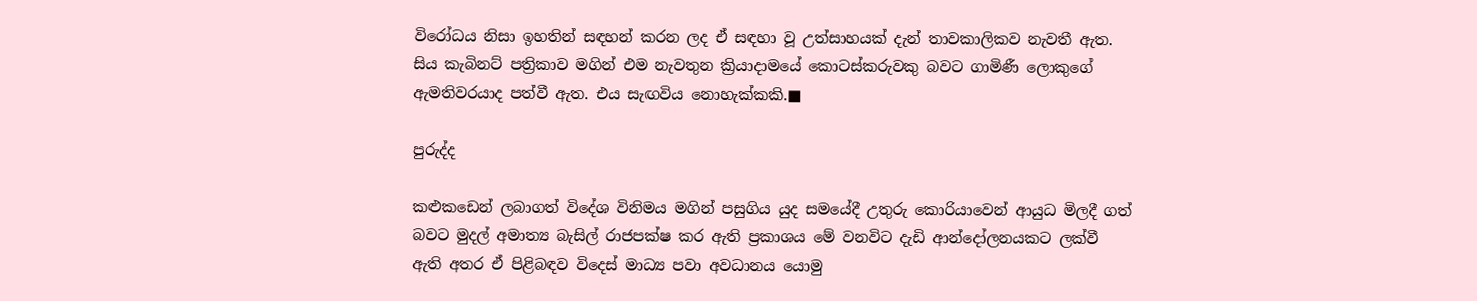විරෝධය නිසා ඉහතින් සඳහන් කරන ලද ඒ සඳහා වූ උත්සාහයක් දැන් තාවකාලිකව නැවතී ඇත. සිය කැබිනට් පත්‍රිකාව මගින් එම නැවතුන ක්‍රියාදාමයේ කොටස්කරුවකු බවට ගාමිණී ලොකුගේ ඇමතිවරයාද පත්වී ඇත. එය සැඟවිය නොහැක්කකි.■

පුරුද්ද

කළුකඩෙන් ලබාගත් විදේශ විනිමය මගින් පසුගිය යුද සමයේදී උතුරු කොරියාවෙන් ආයුධ මිලදී ගත් බවට මුදල් අමාත්‍ය බැසිල් රාජපක්ෂ කර ඇති ප්‍රකාශය මේ වනවිට දැඩි ආන්දෝලනයකට ලක්වී ඇති අතර ඒ පිළිබඳව විදෙස් මාධ්‍ය පවා අවධානය යොමු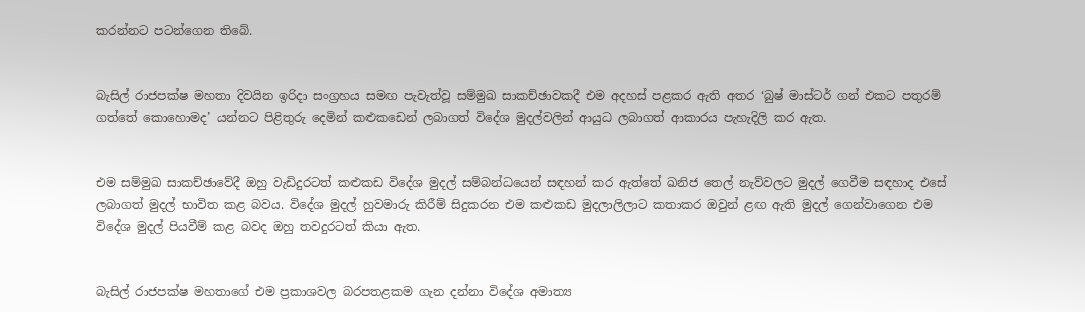කරන්නට පටන්ගෙන තිබේ.


බැසිල් රාජපක්ෂ මහතා දිවයින ඉරිදා සංග්‍රහය සමඟ පැවැත්වූ සම්මුඛ සාකච්ඡාවකදී එම අදහස් පළකර ඇති අතර ‘බුෂ් මාස්ටර් ගන් එකට පතුරම් ගත්තේ කොහොමද’ යන්නට පිළිතුරු දෙමින් කළුකඩෙන් ලබාගත් විදේශ මුදල්වලින් ආයුධ ලබාගත් ආකාරය පැහැදිලි කර ඇත.


එම සම්මුඛ සාකච්ඡාවේදී ඔහු වැඩිදුරටත් කළුකඩ විදේශ මුදල් සම්බන්ධයෙන් සඳහන් කර ඇත්තේ ඛනිජ තෙල් නැව්වලට මුදල් ගෙවීම සඳහාද එසේ ලබාගත් මුදල් භාවිත කළ බවය. විදේශ මුදල් හුවමාරු කිරීම් සිදුකරන එම කළුකඩ මුදලාලිලාට කතාකර ඔවුන් ළඟ ඇති මුදල් ගෙන්වාගෙන එම විදේශ මුදල් පියවීම් කළ බවද ඔහු තවදුරටත් කියා ඇත.


බැසිල් රාජපක්ෂ මහතාගේ එම ප්‍රකාශවල බරපතළකම ගැන දන්නා විදේශ අමාත්‍ය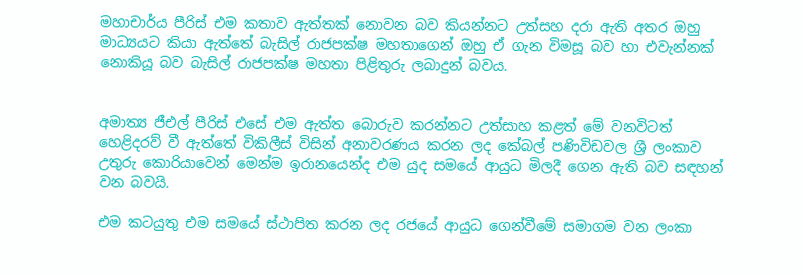මහාචාර්ය පීරිස් එම කතාව ඇත්තක් නොවන බව කියන්නට උත්සහ දරා ඇති අතර ඔහු මාධ්‍යයට කියා ඇත්තේ බැසිල් රාජපක්ෂ මහතාගෙන් ඔහු ඒ ගැන විමසූ බව හා එවැන්නක් නොකියූ බව බැසිල් රාජපක්ෂ මහතා පිළිතුරු ලබාදුන් බවය.


අමාත්‍ය ජීඑල් පීරිස් එසේ එම ඇත්ත බොරුව කරන්නට උත්සාහ කළත් මේ වනවිටත් හෙළිදරව් වී ඇත්තේ විකිලීස් විසින් අනාවරණය කරන ලද කේබල් පණිවිඩවල ශ්‍රී ලංකාව උතුරු කොරියාවෙන් මෙන්ම ඉරානයෙන්ද එම යුද සමයේ ආයුධ මිලදී ගෙන ඇති බව සඳහන් වන බවයි.

එම කටයුතු එම සමයේ ස්ථාපිත කරන ලද රජයේ ආයුධ ගෙන්වීමේ සමාගම වන ලංකා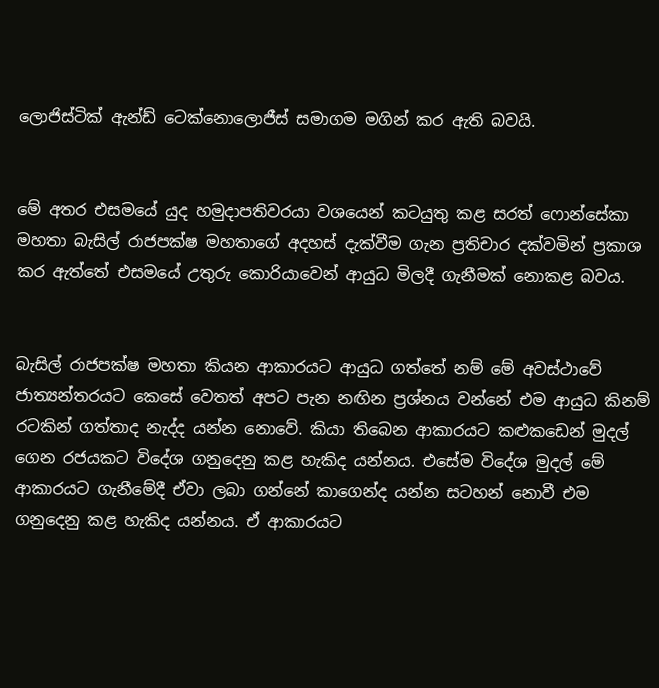ලොජිස්ටික් ඇන්ඩ් ටෙක්නොලොජීස් සමාගම මගින් කර ඇති බවයි.


මේ අතර එසමයේ යුද හමුදාපතිවරයා වශයෙන් කටයුතු කළ සරත් ෆොන්සේකා මහතා බැසිල් රාජපක්ෂ මහතාගේ අදහස් දැක්වීම ගැන ප්‍රතිචාර දක්වමින් ප්‍රකාශ කර ඇත්තේ එසමයේ උතුරු කොරියාවෙන් ආයුධ මිලදී ගැනීමක් නොකළ බවය.


බැසිල් රාජපක්ෂ මහතා කියන ආකාරයට ආයුධ ගත්තේ නම් මේ අවස්ථාවේ ජාත්‍යන්තරයට කෙසේ වෙතත් අපට පැන නඟින ප්‍රශ්නය වන්නේ එම ආයුධ කිනම් රටකින් ගත්තාද නැද්ද යන්න නොවේ. කියා තිබෙන ආකාරයට කළුකඩෙන් මුදල් ගෙන රජයකට විදේශ ගනුදෙනු කළ හැකිද යන්නය. එසේම විදේශ මුදල් මේ ආකාරයට ගැනීමේදී ඒවා ලබා ගන්නේ කාගෙන්ද යන්න සටහන් නොවී එම ගනුදෙනු කළ හැකිද යන්නය. ඒ ආකාරයට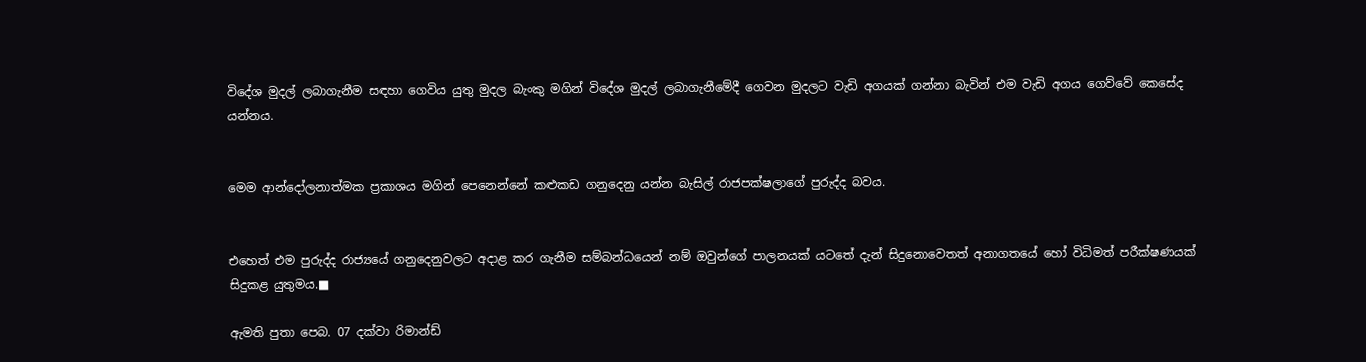විදේශ මුදල් ලබාගැනීම සඳහා ගෙවිය යුතු මුදල බැංකු මගින් විදේශ මුදල් ලබාගැනීමේදී ගෙවන මුදලට වැඩි අගයක් ගන්නා බැවින් එම වැඩි අගය ගෙව්වේ කෙසේද යන්නය.


මෙම ආන්දෝලනාත්මක ප්‍රකාශය මගින් පෙනෙන්නේ කළුකඩ ගනුදෙනු යන්න බැසිල් රාජපක්ෂලාගේ පුරුද්ද බවය.


එහෙත් එම පුරුද්ද රාජ්‍යයේ ගනුදෙනුවලට අදාළ කර ගැනීම සම්බන්ධයෙන් නම් ඔවුන්ගේ පාලනයක් යටතේ දැන් සිදුනොවෙතත් අනාගතයේ හෝ විධිමත් පරීක්ෂණයක් සිදුකළ යුතුමය.■

ඇමති පුතා පෙබ. 07 දක්වා රිමාන්ඩ්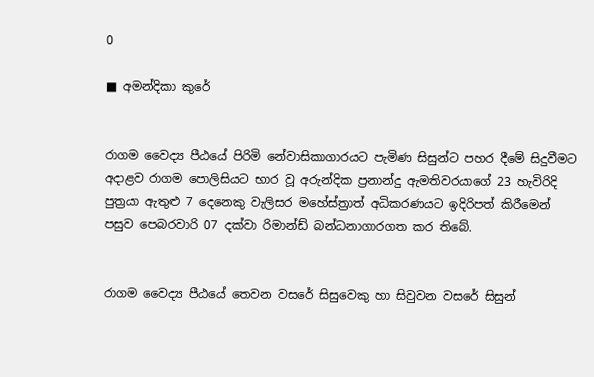0

■ අමන්දිකා කුරේ


රාගම වෛද්‍ය පීඨයේ පිරිමි නේවාසිකාගාරයට පැමිණ සිසුන්ට පහර දීමේ සිදුවීමට අදාළව රාගම පොලිසියට භාර වූ අරුන්දික ප්‍රනාන්දු ඇමතිවරයාගේ 23 හැවිරිදි පුත්‍රයා ඇතුළු 7 දෙනෙකු වැලිසර මහේස්ත්‍රාත් අධිකරණයට ඉදිරිපත් කිරීමෙන් පසුව පෙබරවාරි 07 දක්වා රිමාන්ඩ් බන්ධනාගාරගත කර තිබේ.


රාගම වෛද්‍ය පීඨයේ තෙවන වසරේ සිසුවෙකු හා සිවුවන වසරේ සිසුන්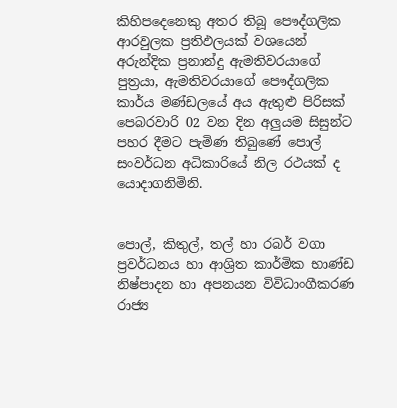කිහිපදෙනෙකු අතර තිබූ පෞද්ගලික ආරවුලක ප්‍රතිඵලයක් වශයෙන් අරුන්දික ප්‍රනාන්දු ඇමතිවරයාගේ පුත්‍රයා, ඇමතිවරයාගේ පෞද්ගලික කාර්ය මණ්ඩලයේ අය ඇතුළු පිරිසක් පෙබරවාරි 02 වන දින අලුයම සිසුන්ට පහර දීමට පැමිණ තිබුණේ පොල් සංවර්ධන අධිකාරියේ නිල රථයක් ද යොදාගනිමිනි.


පොල්, කිතුල්, තල් හා රබර් වගා ප්‍රවර්ධනය හා ආශ්‍රිත කාර්මික භාණ්ඩ නිෂ්පාදන හා අපනයන විවිධාංගීකරණ රාජ්‍ය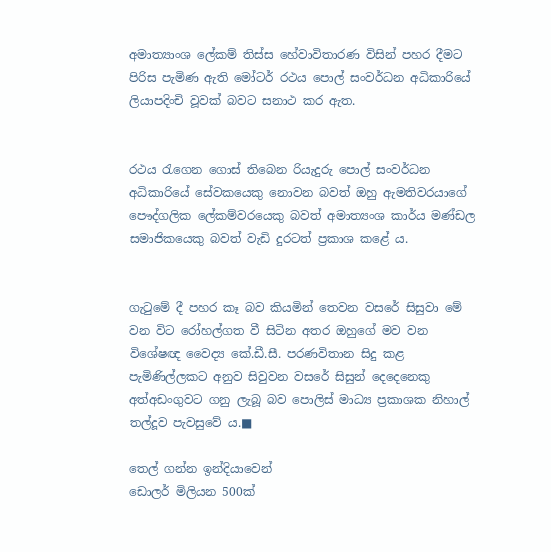අමාත්‍යාංශ ලේකම් තිස්ස හේවාවිතාරණ විසින් පහර දීමට පිරිස පැමිණ ඇති මෝටර් රථය පොල් සංවර්ධන අධිකාරියේ ලියාපදිංචි වූවක් බවට සනාථ කර ඇත.


රථය රැගෙන ගොස් තිබෙන රියැදුරු පොල් සංවර්ධන අධිකාරියේ සේවකයෙකු නොවන බවත් ඔහු ඇමතිවරයාගේ පෞද්ගලික ලේකම්වරයෙකු බවත් අමාත්‍යංශ කාර්ය මණ්ඩල සමාජිකයෙකු බවත් වැඩි දුරටත් ප්‍රකාශ කළේ ය.


ගැටුමේ දී පහර කෑ බව කියමින් තෙවන වසරේ සිසුවා මේ වන විට රෝහල්ගත වී සිටින අතර ඔහුගේ මව වන විශේෂඥ වෛද්‍ය කේ.ඩී.සී. පරණවිතාන සිදු කළ පැමිණිල්ලකට අනුව සිවුවන වසරේ සිසුන් දෙදෙනෙකු අත්අඩංගුවට ගනු ලැබූ බව පොලිස් මාධ්‍ය ප්‍රකාශක නිහාල් තල්දූව පැවසුවේ ය.■

තෙල් ගන්න ඉන්දියාවෙන්
ඩොලර් මිලියන 500ක්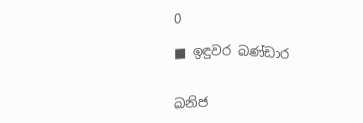0

■ ඉඳුවර බණ්ඩාර


ඛනිජ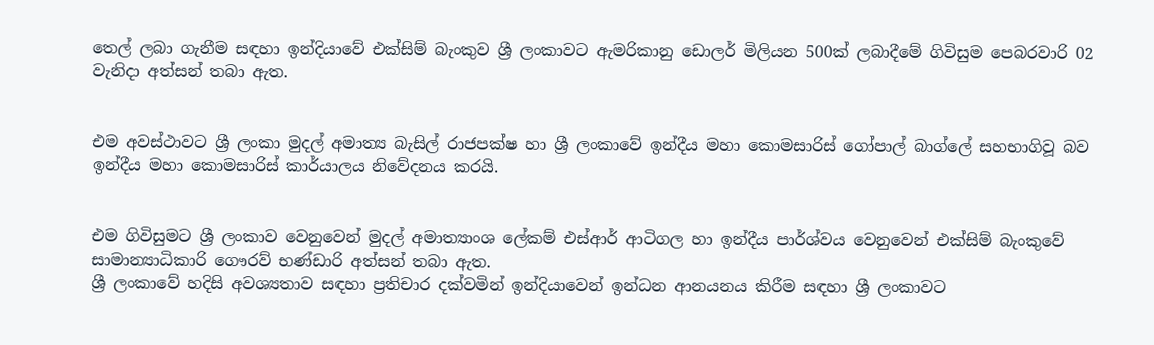තෙල් ලබා ගැනීම සඳහා ඉන්දියාවේ එක්සිම් බැංකුව ශ්‍රී ලංකාවට ඇමරිකානු ඩොලර් මිලියන 500ක් ලබාදීමේ ගිවිසුම පෙබරවාරි 02 වැනිදා අත්සන් තබා ඇත.


එම අවස්ථාවට ශ්‍රී ලංකා මුදල් අමාත්‍ය බැසිල් රාජපක්ෂ හා ශ්‍රී ලංකාවේ ඉන්දීය මහා කොමසාරිස් ගෝපාල් බාග්ලේ සහභාගිවූ බව ඉන්දීය මහා කොමසාරිස් කාර්යාලය නිවේදනය කරයි.


එම ගිවිසුමට ශ්‍රී ලංකාව වෙනුවෙන් මුදල් අමාත්‍යාංශ ලේකම් එස්ආර් ආටිගල හා ඉන්දීය පාර්ශ්වය වෙනුවෙන් එක්සිම් බැංකුවේ සාමාන්‍යාධිකාරි ගෞරව් භණ්ඩාරි අත්සන් තබා ඇත.
ශ්‍රී ලංකාවේ හදිසි අවශ්‍යතාව සඳහා ප්‍රතිචාර දක්වමින් ඉන්දියාවෙන් ඉන්ධන ආනයනය කිරීම සඳහා ශ්‍රී ලංකාවට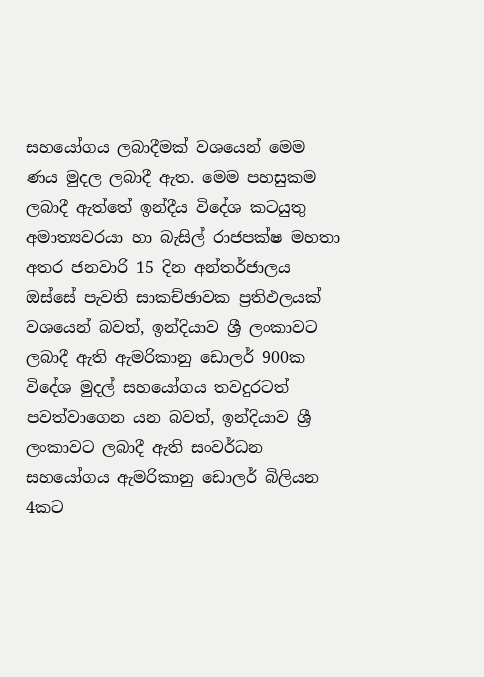සහයෝගය ලබාදීමක් වශයෙන් මෙම ණය මුදල ලබාදී ඇත. මෙම පහසුකම ලබාදී ඇත්තේ ඉන්දීය විදේශ කටයුතු අමාත්‍යවරයා හා බැසිල් රාජපක්ෂ මහතා අතර ජනවාරි 15 දින අන්තර්ජාලය ඔස්සේ පැවති සාකච්ඡාවක ප්‍රතිඵලයක් වශයෙන් බවත්, ඉන්දියාව ශ්‍රී ලංකාවට ලබාදී ඇති ඇමරිකානු ඩොලර් 900ක විදේශ මුදල් සහයෝගය තවදුරටත් පවත්වාගෙන යන බවත්, ඉන්දියාව ශ්‍රී ලංකාවට ලබාදී ඇති සංවර්ධන සහයෝගය ඇමරිකානු ඩොලර් බිලියන 4කට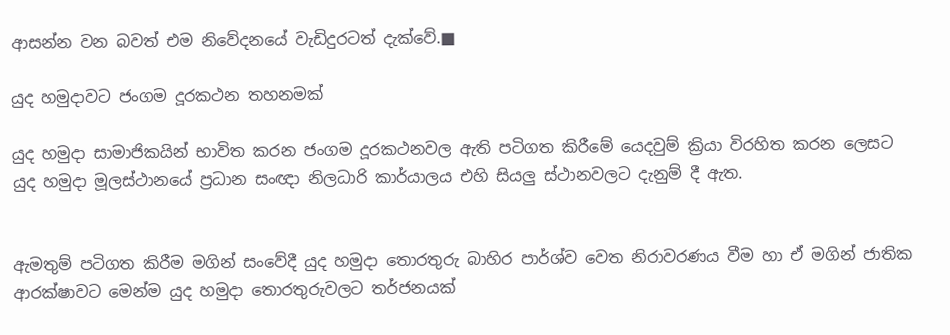ආසන්න වන බවත් එම නිවේදනයේ වැඩිදුරටත් දැක්වේ.■

යුද හමුදාවට ජංගම දූරකථන තහනමක්

යුද හමුදා සාමාජිකයින් භාවිත කරන ජංගම දූරකථනවල ඇති පටිගත කිරීමේ යෙදවුම් ක්‍රියා විරහිත කරන ලෙසට යුද හමුදා මූලස්ථානයේ ප්‍රධාන සංඥා නිලධාරි කාර්යාලය එහි සියලු ස්ථානවලට දැනුම් දී ඇත.


ඇමතුම් පටිගත කිරීම මගින් සංවේදී යුද හමුදා තොරතුරු බාහිර පාර්ශ්ව වෙත නිරාවරණය වීම හා ඒ මගින් ජාතික ආරක්ෂාවට මෙන්ම යුද හමුදා තොරතුරුවලට තර්ජනයක්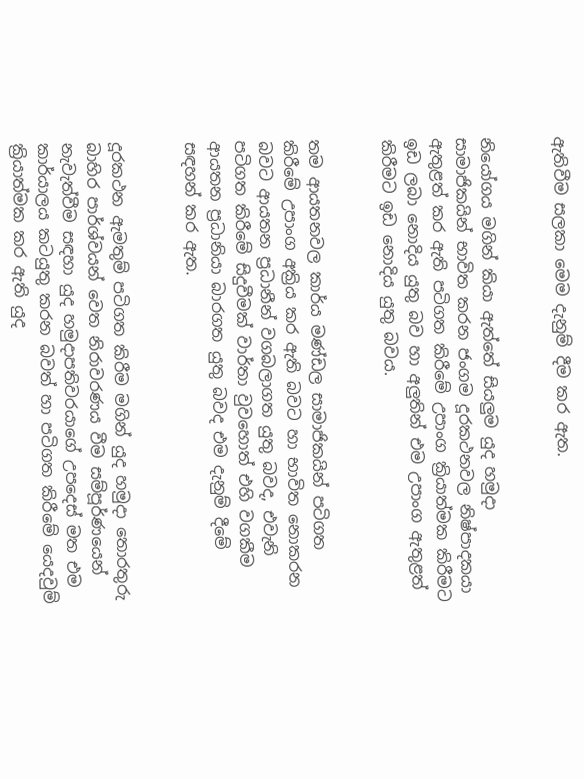ඇතිවීම සලකා මෙම දැනුම් දීම කර ඇත.


නියෝගය මගින් කියා ඇත්තේ සියලුම යුද හමුදා සාමාජිකයින් භාවිත කරන ජංගම දූරකථනවල නිෂ්පාදකයා ඇතුළත් කර ඇති පටිගත කිරීමේ උපාංග ක්‍රියාත්මක කිරීමට ඉඩ ලබා නොදිය යුතු බව හා අලුතින් එම උපාංග ඇතුළත් කිරීමට ඉඩ නොදිය යුතු බවය.


තම ආයතනවල කාර්ය මණ්ඩල සාමාජිකයින් පටිගත කිරීමේ උපාංග අක්‍රිය කර ඇති බවට හා භාවිත නොකරන බවට ආයතන ප්‍රධානීන් වගබලාගත යුතු බවද, එවැනි පටිගත කිරීමේ සිදුවීමක් වාර්තා වුවහොත් එහි වගකීම ආයතන ප්‍රධානියා බාරගත යුතු බවද එම දැනුම් දීමේ සඳහන් කර ඇත.


දූරකථන ඇමතුම් පටිගත කිරීම මගින් යුද හමුදා තොරතුරු බාහිර පාර්ශ්වයන් වෙත නිරාවරණය වීම සම්පූර්ණයෙන් නැවැත්වීම සඳහා යුද හමුදාපතිවරයාගේ උපදෙස් මත එම කාර්යාලය කටයුතු කරන බවත් හා පටිගත කිරීමේ යෙදවුම් ක්‍රියාත්මක කර ඇති යුද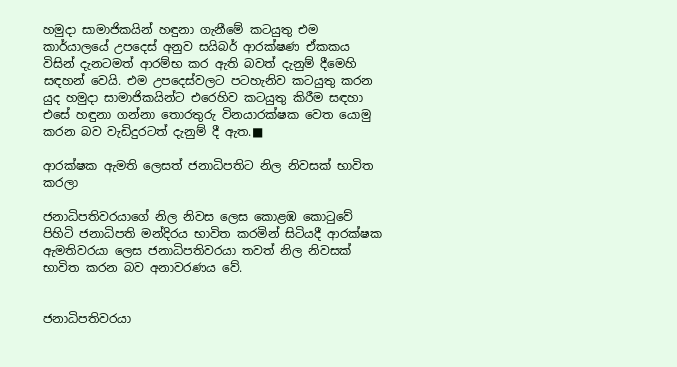හමුදා සාමාජිකයින් හඳුනා ගැනීමේ කටයුතු එම කාර්යාලයේ උපදෙස් අනුව සයිබර් ආරක්ෂණ ඒකකය විසින් දැනටමත් ආරම්භ කර ඇති බවත් දැනුම් දීමෙහි සඳහන් වෙයි. එම උපදෙස්වලට පටහැනිව කටයුතු කරන යුද හමුදා සාමාජිකයින්ට එරෙහිව කටයුතු කිරීම සඳහා එසේ හඳුනා ගන්නා තොරතුරු විනයාරක්ෂක වෙත යොමු කරන බව වැඩිදුරටත් දැනුම් දී ඇත.■

ආරක්ෂක ඇමති ලෙසත් ජනාධිපතිට නිල නිවසක් භාවිත කරලා

ජනාධිපතිවරයාගේ නිල නිවස ලෙස කොළඹ කොටුවේ පිහිටි ජනාධිපති මන්දිරය භාවිත කරමින් සිටියදී ආරක්ෂක ඇමතිවරයා ලෙස ජනාධිපතිවරයා තවත් නිල නිවසක් භාවිත කරන බව අනාවරණය වේ.


ජනාධිපතිවරයා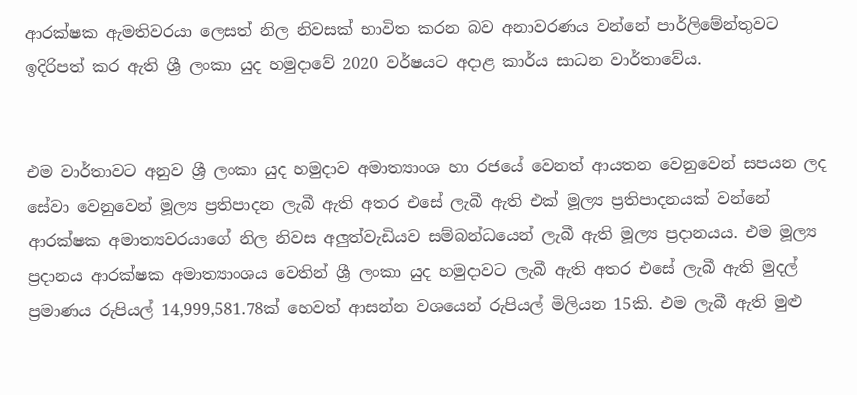ආරක්ෂක ඇමතිවරයා ලෙසත් නිල නිවසක් භාවිත කරන බව අනාවරණය වන්නේ පාර්ලිමේන්තුවට ඉදිරිපත් කර ඇති ශ්‍රී ලංකා යුද හමුදාවේ 2020 වර්ෂයට අදාළ කාර්ය සාධන වාර්තාවේය.


එම වාර්තාවට අනුව ශ්‍රී ලංකා යුද හමුදාව අමාත්‍යාංශ හා රජයේ වෙනත් ආයතන වෙනුවෙන් සපයන ලද සේවා වෙනුවෙන් මූල්‍ය ප්‍රතිපාදන ලැබී ඇති අතර එසේ ලැබී ඇති එක් මූල්‍ය ප්‍රතිපාදනයක් වන්නේ ආරක්ෂක අමාත්‍යවරයාගේ නිල නිවස අලුත්වැඩියව සම්බන්ධයෙන් ලැබී ඇති මූල්‍ය ප්‍රදානයය. එම මූල්‍ය ප්‍රදානය ආරක්ෂක අමාත්‍යාංශය වෙතින් ශ්‍රී ලංකා යුද හමුදාවට ලැබී ඇති අතර එසේ ලැබී ඇති මුදල් ප්‍රමාණය රුපියල් 14,999,581.78ක් හෙවත් ආසන්න වශයෙන් රුපියල් මිලියන 15කි. එම ලැබී ඇති මුළු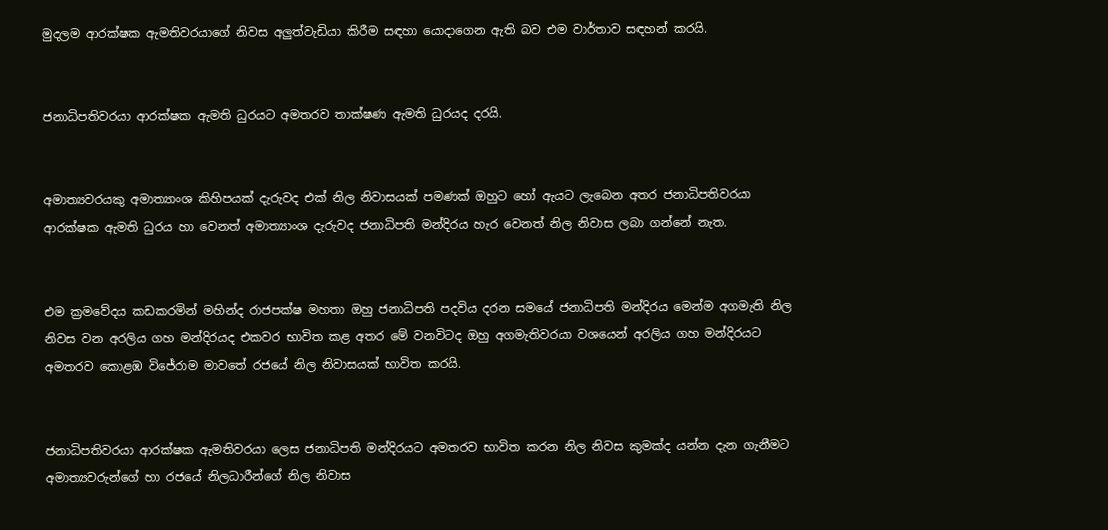මුදලම ආරක්ෂක ඇමතිවරයාගේ නිවස අලුත්වැඩියා කිරීම සඳහා යොදාගෙන ඇති බව එම වාර්තාව සඳහන් කරයි.


ජනාධිපතිවරයා ආරක්ෂක ඇමති ධුරයට අමතරව තාක්ෂණ ඇමති ධුරයද දරයි.


අමාත්‍යවරයකු අමාත්‍යාංශ කිහිපයක් දැරුවද එක් නිල නිවාසයක් පමණක් ඔහුට හෝ ඇයට ලැබෙන අතර ජනාධිපතිවරයා ආරක්ෂක ඇමති ධුරය හා වෙනත් අමාත්‍යාංශ දැරුවද ජනාධිපති මන්දිරය හැර වෙනත් නිල නිවාස ලබා ගන්නේ නැත.


එම ක්‍රමවේදය කඩකරමින් මහින්ද රාජපක්ෂ මහතා ඔහු ජනාධිපති පදවිය දරන සමයේ ජනාධිපති මන්දිරය මෙන්ම අගමැති නිල නිවස වන අරලිය ගහ මන්දිරයද එකවර භාවිත කළ අතර මේ වනවිටද ඔහු අගමැතිවරයා වශයෙන් අරලිය ගහ මන්දිරයට අමතරව කොළඹ විජේරාම මාවතේ රජයේ නිල නිවාසයක් භාවිත කරයි.


ජනාධිපතිවරයා ආරක්ෂක ඇමතිවරයා ලෙස ජනාධිපති මන්දිරයට අමතරව භාවිත කරන නිල නිවස කුමක්ද යන්න දැන ගැනීමට අමාත්‍යවරුන්ගේ හා රජයේ නිලධාරීන්ගේ නිල නිවාස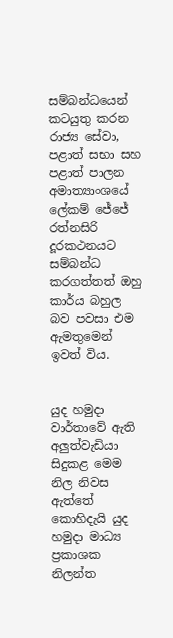සම්බන්ධයෙන් කටයුතු කරන රාජ්‍ය සේවා, පළාත් සභා සහ පළාත් පාලන අමාත්‍යාංශයේ ලේකම් ජේජේ රත්නසිරි දූරකථනයට සම්බන්ධ කරගත්තත් ඔහු කාර්ය බහුල බව පවසා එම ඇමතුමෙන් ඉවත් විය.


යුද හමුදා වාර්තාවේ ඇති අලුත්වැඩියා සිදුකළ මෙම නිල නිවස ඇත්තේ කොහිදැයි යුද හමුදා මාධ්‍ය ප්‍රකාශක නිලන්ත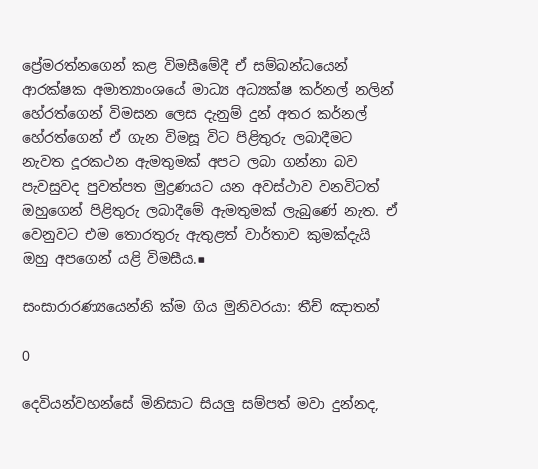ප්‍රේමරත්නගෙන් කළ විමසීමේදී ඒ සම්බන්ධයෙන් ආරක්ෂක අමාත්‍යාංශයේ මාධ්‍ය අධ්‍යක්ෂ කර්නල් නලින් හේරත්ගෙන් විමසන ලෙස දැනුම් දුන් අතර කර්නල් හේරත්ගෙන් ඒ ගැන විමසූ විට පිළිතුරු ලබාදීමට නැවත දූරකථන ඇමතුමක් අපට ලබා ගන්නා බව පැවසුවද පුවත්පත මුද්‍රණයට යන අවස්ථාව වනවිටත් ඔහුගෙන් පිළිතුරු ලබාදීමේ ඇමතුමක් ලැබුණේ නැත. ඒ වෙනුවට එම තොරතුරු ඇතුළත් වාර්තාව කුමක්දැයි ඔහු අපගෙන් යළි විමසීය.■

සංසාරාරණ්‍යයෙන්නි ක්ම ගිය මුනිවරයා: තීච් ඤාතන්

0

දෙවියන්වහන්සේ මිනිසාට සියලු‍ සම්පත් මවා දුන්නද,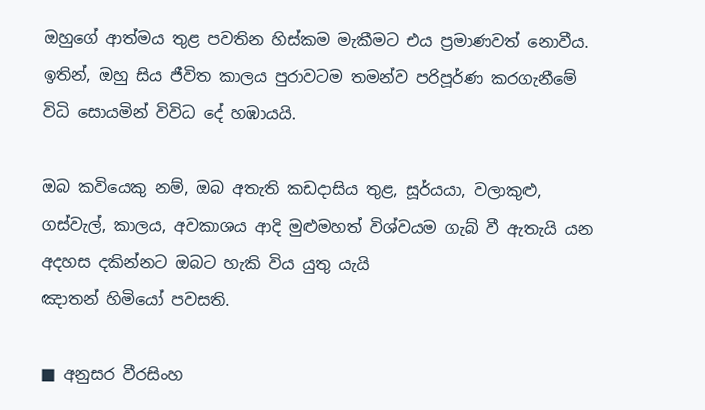ඔහුගේ ආත්මය තුළ පවතින හිස්කම මැකීමට එය ප්‍රමාණවත් නොවීය. ඉතින්, ඔහු සිය ජීවිත කාලය පුරාවටම තමන්ව පරිපූර්ණ කරගැනීමේ විධි සොයමින් විවිධ දේ හඹායයි.

ඔබ කවියෙකු නම්, ඔබ අතැති කඩදාසිය තුළ, සූර්යයා, වලාකුළු, ගස්වැල්, කාලය, අවකාශය ආදි මුළුමහත් විශ්වයම ගැබ් වී ඇතැයි යන අදහස දකින්නට ඔබට හැකි විය යුතු යැයි
ඤාතන් හිමියෝ පවසති.

■ අනුසර වීරසිංහ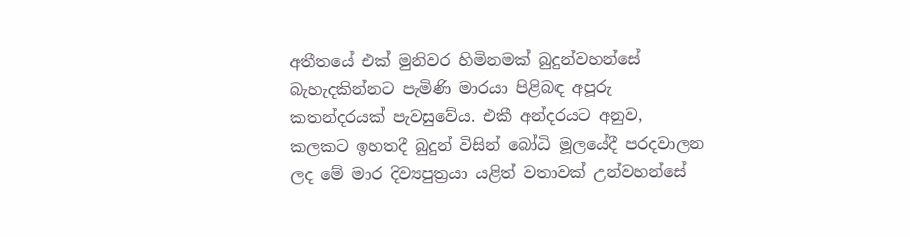අතීතයේ එක් මුනිවර හිමිනමක් බුදුන්වහන්සේ බැහැදකින්නට පැමිණි මාරයා පිළිබඳ අපූරු කතන්දරයක් පැවසුවේය. එකී අන්දරයට අනුව, කලකට ඉහතදී බුදුන් විසින් බෝධි මූලයේදී පරදවාලන ලද මේ මාර දිව්‍යපුත්‍රයා යළිත් වතාවක් උන්වහන්සේ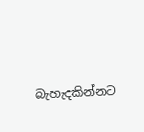බැහැදකින්නට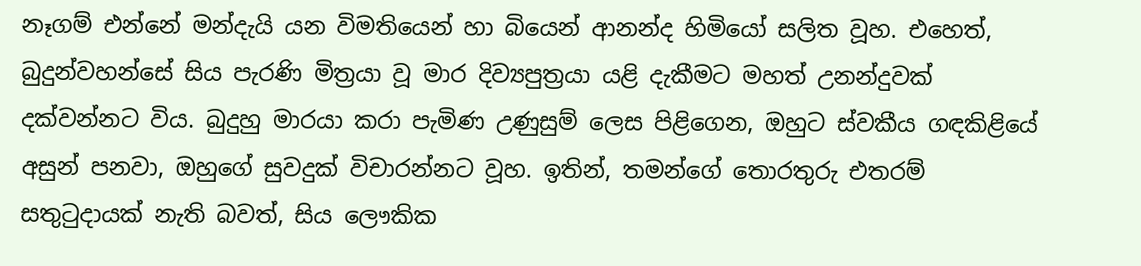නෑගම් එන්නේ මන්දැයි යන විමතියෙන් හා බියෙන් ආනන්ද හිමියෝ සලිත වූහ. එහෙත්, බුදුන්වහන්සේ සිය පැරණි මිත්‍රයා වූ මාර දිව්‍යපුත්‍රයා යළි දැකීමට මහත් උනන්දුවක් දක්වන්නට විය. බුදුහු මාරයා කරා පැමිණ උණුසුම් ලෙස පිළිගෙන, ඔහුට ස්වකීය ගඳකිළියේ අසුන් පනවා, ඔහුගේ සුවදුක් විචාරන්නට වූහ. ඉතින්, තමන්ගේ තොරතුරු එතරම් සතුටුදායක් නැති බවත්, සිය ලෞකික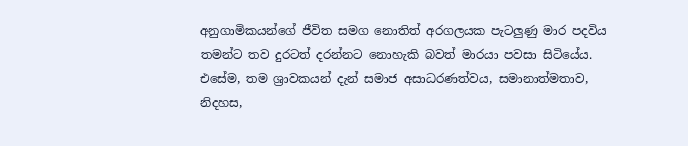අනුගාමිකයන්ගේ ජීවිත සමග නොතිත් අරගලයක පැටලු‍ණු මාර පදවිය තමන්ට තව දුරටත් දරන්නට නොහැකි බවත් මාරයා පවසා සිටියේය. එසේම, තම ශ්‍රාවකයන් දැන් සමාජ අසාධරණත්වය, සමානාත්මතාව, නිදහස,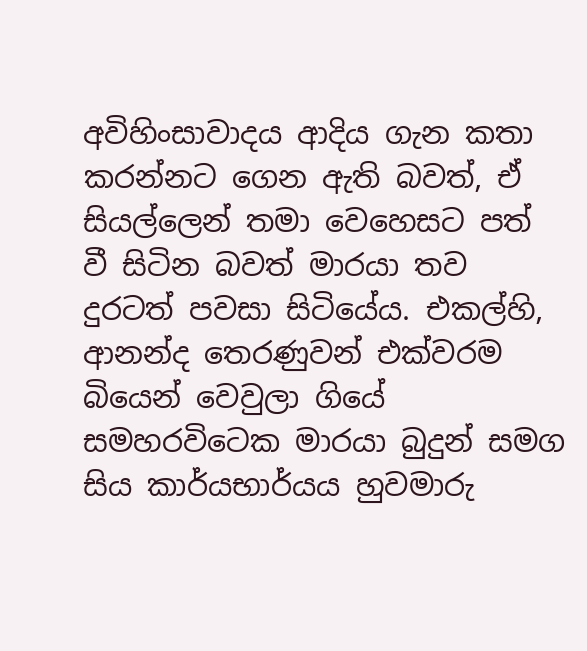අවිහිංසාවාදය ආදිය ගැන කතා කරන්නට ගෙන ඇති බවත්, ඒ සියල්ලෙන් තමා වෙහෙසට පත් වී සිටින බවත් මාරයා තව දුරටත් පවසා සිටියේය. එකල්හි, ආනන්ද තෙරණුවන් එක්වරම බියෙන් වෙවුලා ගියේ සමහරවිටෙක මාරයා බුදුන් සමග සිය කාර්යභාර්යය හුවමාරු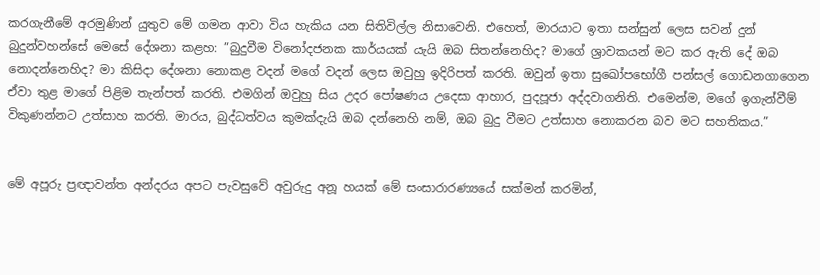කරගැනීමේ අරමුණින් යුතුව මේ ගමන ආවා විය හැකිය යන සිතිවිල්ල නිසාවෙනි. එහෙත්, මාරයාට ඉතා සන්සුන් ලෙස සවන් දුන් බුදුන්වහන්සේ මෙසේ දේශනා කළහ: ”බුදුවීම විනෝදජනක කාර්යයක් යැයි ඔබ සිතන්නෙහිද? මාගේ ශ්‍රාවකයන් මට කර ඇති දේ ඔබ නොදන්නෙහිද? මා කිසිදා දේශනා නොකළ වදන් මගේ වදන් ලෙස ඔවුහු ඉදිරිපත් කරති. ඔවුන් ඉතා සුඛෝපභෝගී පන්සල් ගොඩනගාගෙන ඒවා තුළ මාගේ පිළිම තැන්පත් කරති. එමගින් ඔවුහු සිය උදර පෝෂණය උදෙසා ආහාර, පුදපූජා අද්දවාගනිති. එමෙන්ම, මගේ ඉගැන්වීම් විකුණන්නට උත්සාහ කරති. මාරය, බුද්ධත්වය කුමක්දැයි ඔබ දන්නෙහි නම්, ඔබ බුදු වීමට උත්සාහ නොකරන බව මට සහතිකය.”


මේ අපූරු ප්‍රඥාවන්ත අන්දරය අපට පැවසුවේ අවුරුදු අනූ හයක් මේ සංසාරාරණ්‍යයේ සක්මන් කරමින්,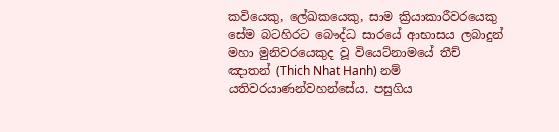කවියෙකු, ලේඛකයෙකු, සාම ක්‍රියාකාරීවරයෙකු සේම බටහිරට බෞද්ධ සාරයේ ආභාසය ලබාදුන් මහා මුනිවරයෙකුද වූ වියෙට්නාමයේ තීච් ඤාතන් (Thich Nhat Hanh) නම් යතිවරයාණන්වහන්සේය. පසුගිය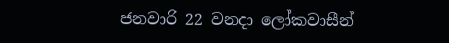ජනවාරි 22 වනදා ලෝකවාසීන්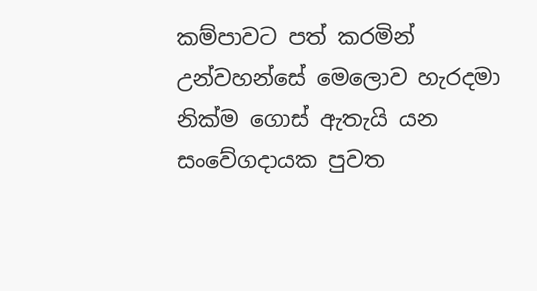කම්පාවට පත් කරමින් උන්වහන්සේ මෙලොව හැරදමා නික්ම ගොස් ඇතැයි යන සංවේගදායක පුවත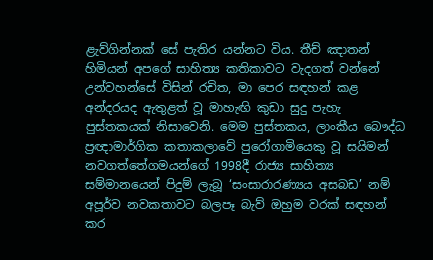ළැව්ගින්නක් සේ පැතිර යන්නට විය. තීච් ඤාතන් හිමියන් අපගේ සාහිත්‍ය කතිකාවට වැදගත් වන්නේ උන්වහන්සේ විසින් රචිත, මා පෙර සඳහන් කළ අන්දරයද ඇතුළත් වූ මාහැඟි කුඩා සුදු පැහැ පුස්තකයක් නිසාවෙනි. මෙම පුස්තකය, ලාංකීය බෞද්ධ ප්‍රඥාමාර්ගික කතාකලාවේ පුරෝගාමියෙකු වූ සයිමන් නවගත්තේගමයන්ගේ 1998දී රාජ්‍ය සාහිත්‍ය සම්මානයෙන් පිදුම් ලැබූ ‘සංසාරාරණ්‍යය අසබඩ’ නම් අපූර්ව නවකතාවට බලපෑ බැව් ඔහුම වරක් සඳහන් කර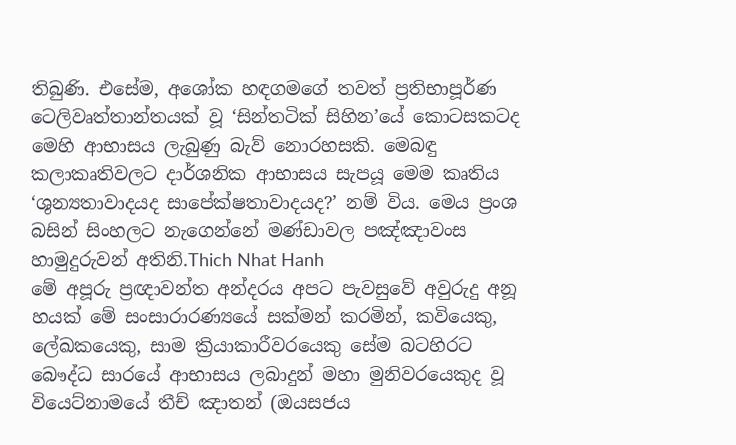තිබුණි. එසේම, අශෝක හඳගමගේ තවත් ප්‍රතිභාපූර්ණ ටෙලිවෘත්තාන්තයක් වූ ‘සින්තටික් සිහින’යේ කොටසකටද මෙහි ආභාසය ලැබුණු බැව් නොරහසකි. මෙබඳු කලාකෘතිවලට දාර්ශනික ආභාසය සැපයූ මෙම කෘතිය ‘ශුන්‍යතාවාදයද සාපේක්ෂතාවාදයද?’ නම් විය. මෙය ප්‍රංශ බසින් සිංහලට නැගෙන්නේ මණ්ඩාවල පඤ්ඤාවංස හාමුදුරුවන් අතිනි.Thich Nhat Hanh
මේ අපූරු ප්‍රඥාවන්ත අන්දරය අපට පැවසුවේ අවුරුදු අනූ හයක් මේ සංසාරාරණ්‍යයේ සක්මන් කරමින්, කවියෙකු, ලේඛකයෙකු, සාම ක්‍රියාකාරීවරයෙකු සේම බටහිරට බෞද්ධ සාරයේ ආභාසය ලබාදුන් මහා මුනිවරයෙකුද වූ වියෙට්නාමයේ තීච් ඤාතන් (ඔයසජය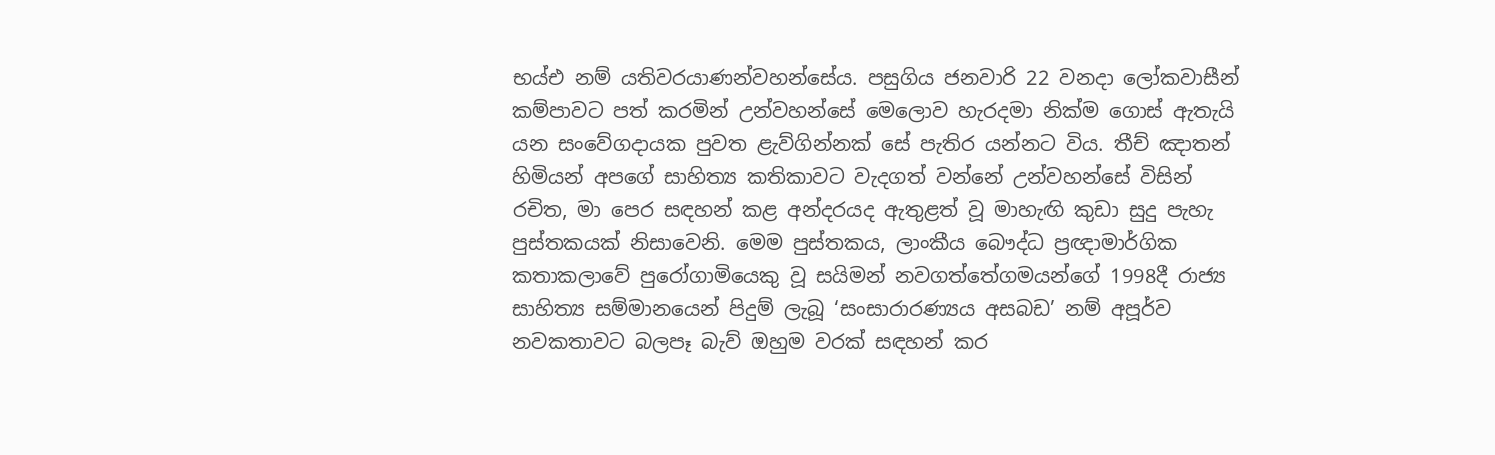භය්එ නම් යතිවරයාණන්වහන්සේය. පසුගිය ජනවාරි 22 වනදා ලෝකවාසීන් කම්පාවට පත් කරමින් උන්වහන්සේ මෙලොව හැරදමා නික්ම ගොස් ඇතැයි යන සංවේගදායක පුවත ළැව්ගින්නක් සේ පැතිර යන්නට විය. තීච් ඤාතන් හිමියන් අපගේ සාහිත්‍ය කතිකාවට වැදගත් වන්නේ උන්වහන්සේ විසින් රචිත, මා පෙර සඳහන් කළ අන්දරයද ඇතුළත් වූ මාහැඟි කුඩා සුදු පැහැ පුස්තකයක් නිසාවෙනි. මෙම පුස්තකය, ලාංකීය බෞද්ධ ප්‍රඥාමාර්ගික කතාකලාවේ පුරෝගාමියෙකු වූ සයිමන් නවගත්තේගමයන්ගේ 1998දී රාජ්‍ය සාහිත්‍ය සම්මානයෙන් පිදුම් ලැබූ ‘සංසාරාරණ්‍යය අසබඩ’ නම් අපූර්ව නවකතාවට බලපෑ බැව් ඔහුම වරක් සඳහන් කර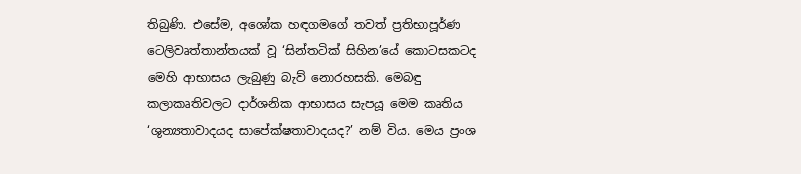තිබුණි. එසේම, අශෝක හඳගමගේ තවත් ප්‍රතිභාපූර්ණ ටෙලිවෘත්තාන්තයක් වූ ‘සින්තටික් සිහින’යේ කොටසකටද මෙහි ආභාසය ලැබුණු බැව් නොරහසකි. මෙබඳු කලාකෘතිවලට දාර්ශනික ආභාසය සැපයූ මෙම කෘතිය ‘ශුන්‍යතාවාදයද සාපේක්ෂතාවාදයද?’ නම් විය. මෙය ප්‍රංශ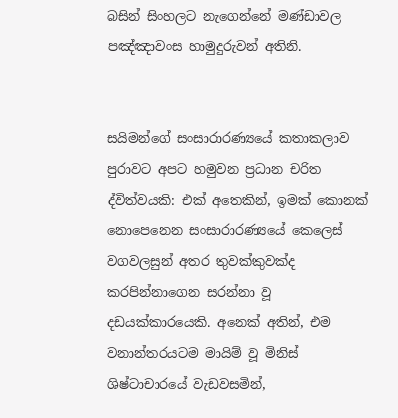බසින් සිංහලට නැගෙන්නේ මණ්ඩාවල පඤ්ඤාවංස හාමුදුරුවන් අතිනි.


සයිමන්ගේ සංසාරාරණ්‍යයේ කතාකලාව පුරාවට අපට හමුවන ප්‍රධාන චරිත ද්විත්වයකි: එක් අතෙකින්, ඉමක් කොනක් නොපෙනෙන සංසාරාරණ්‍යයේ කෙලෙස් වගවලසුන් අතර තුවක්කුවක්ද කරපින්නාගෙන සරන්නා වූ දඩයක්කාරයෙකි. අනෙක් අතින්, එම වනාන්තරයටම මායිම් වූ මිනිස් ශිෂ්ටාචාරයේ වැඩවසමින්,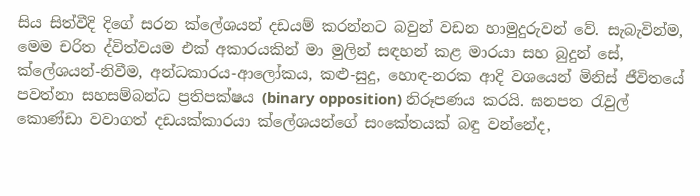සිය සිත්වීදි දිගේ සරන ක්ලේශයන් දඩයම් කරන්නට බවුන් වඩන හාමුදුරුවන් වේ. සැබැවින්ම, මෙම චරිත ද්විත්වයම එක් අකාරයකින් මා මුලින් සඳහන් කළ මාරයා සහ බුදුන් සේ, ක්ලේශයන්-නිවීම, අන්ධකාරය-ආලෝකය, කළු-සුදු, හොඳ-නරක ආදි වශයෙන් මිනිස් ජීවිතයේ පවත්නා සහසම්බන්ධ ප්‍රතිපක්ෂය (binary opposition) නිරූපණය කරයි. ඝනපත රැවුල් කොණ්ඩා වවාගත් දඩයක්කාරයා ක්ලේශයන්ගේ සංකේතයක් බඳු වන්නේද,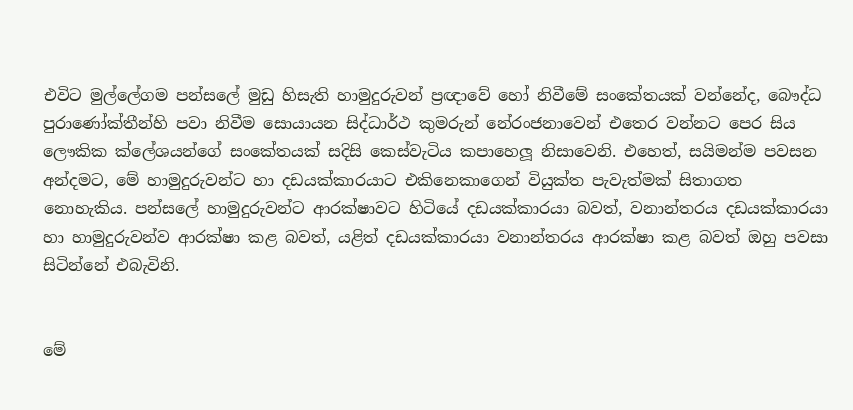එවිට මුල්ලේගම පන්සලේ මුඩු හිසැති හාමුදුරුවන් ප්‍රඥාවේ හෝ නිවීමේ සංකේතයක් වන්නේද, බෞද්ධ පුරාණෝක්තීන්හි පවා නිවීම සොයායන සිද්ධාර්ථ කුමරුන් නේරංජනාවෙන් එතෙර වන්නට පෙර සිය ලෞකික ක්ලේශයන්ගේ සංකේතයක් සදිසි කෙස්වැටිය කපාහෙලූ නිසාවෙනි. එහෙත්, සයිමන්ම පවසන අන්දමට, මේ හාමුදුරුවන්ට හා දඩයක්කාරයාට එකිනෙකාගෙන් වියුක්ත පැවැත්මක් සිතාගත නොහැකිය. පන්සලේ හාමුදුරුවන්ට ආරක්ෂාවට හිටියේ දඩයක්කාරයා බවත්, වනාන්තරය දඩයක්කාරයා හා හාමුදුරුවන්ව ආරක්ෂා කළ බවත්, යළිත් දඩයක්කාරයා වනාන්තරය ආරක්ෂා කළ බවත් ඔහු පවසා සිටින්නේ එබැවිනි.


මේ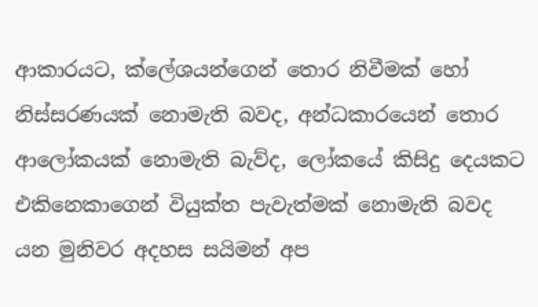ආකාරයට, ක්ලේශයන්ගෙන් තොර නිවීමක් හෝ නිස්සරණයක් නොමැති බවද, අන්ධකාරයෙන් තොර ආලෝකයක් නොමැති බැව්ද, ලෝකයේ කිසිදු දෙයකට එකිනෙකාගෙන් වියුක්ත පැවැත්මක් නොමැති බවද යන මුනිවර අදහස සයිමන් අප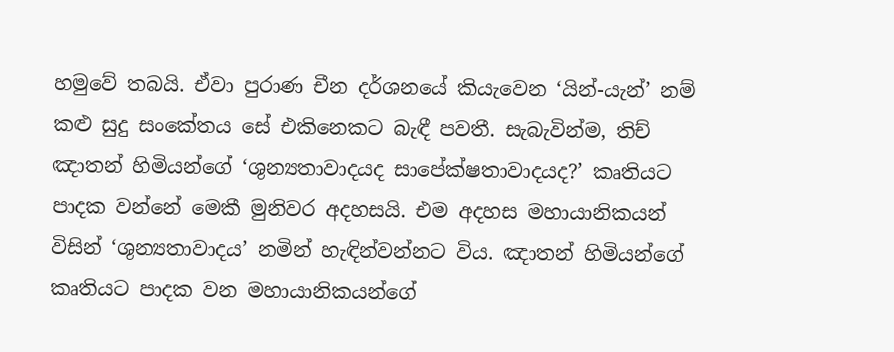හමුවේ තබයි. ඒවා පුරාණ චීන දර්ශනයේ කියැවෙන ‘යින්-යැන්’ නම් කළු සුදු සංකේතය සේ එකිනෙකට බැඳී පවතී. සැබැවින්ම, තිච් ඤාතන් හිමියන්ගේ ‘ශුන්‍යතාවාදයද සාපේක්ෂතාවාදයද?’ කෘතියට පාදක වන්නේ මෙකී මුනිවර අදහසයි. එම අදහස මහායානිකයන් විසින් ‘ශුන්‍යතාවාදය’ නමින් හැඳින්වන්නට විය. ඤාතන් හිමියන්ගේ කෘතියට පාදක වන මහායානිකයන්ගේ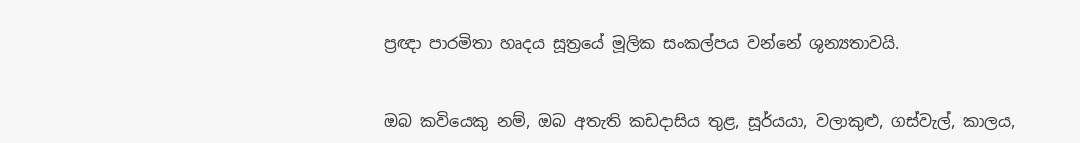ප්‍රඥා පාරමිතා හෘදය සූත්‍රයේ මූලික සංකල්පය වන්නේ ශුන්‍යතාවයි.


ඔබ කවියෙකු නම්, ඔබ අතැති කඩදාසිය තුළ, සූර්යයා, වලාකුළු, ගස්වැල්, කාලය,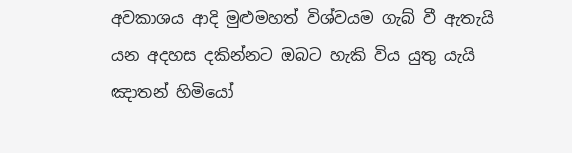අවකාශය ආදි මුළුමහත් විශ්වයම ගැබ් වී ඇතැයි යන අදහස දකින්නට ඔබට හැකි විය යුතු යැයි ඤාතන් හිමියෝ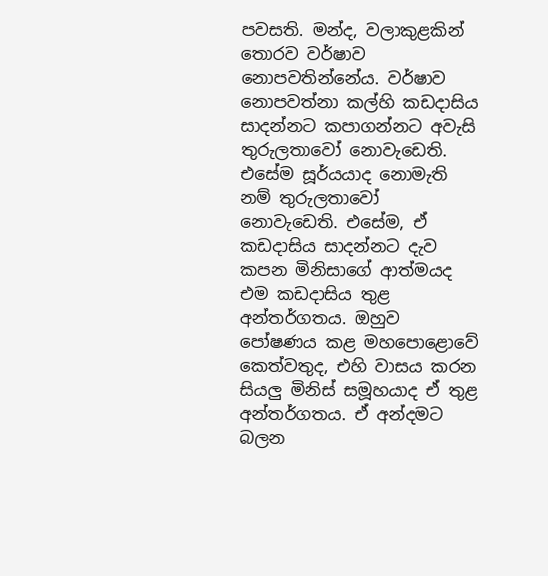පවසති. මන්ද, වලාකුළකින් තොරව වර්ෂාව නොපවතින්නේය. වර්ෂාව නොපවත්නා කල්හි කඩදාසිය සාදන්නට කපාගන්නට අවැසි තුරුලතාවෝ නොවැඩෙති. එසේම සූර්යයාද නොමැති නම් තුරුලතාවෝ නොවැඩෙති. එසේම, ඒ කඩදාසිය සාදන්නට දැව කපන මිනිසාගේ ආත්මයද එම කඩදාසිය තුළ අන්තර්ගතය. ඔහුව පෝෂණය කළ මහපොළොවේ කෙත්වතුද, එහි වාසය කරන සියලු‍ මිනිස් සමූහයාද ඒ තුළ අන්තර්ගතය. ඒ අන්දමට බලන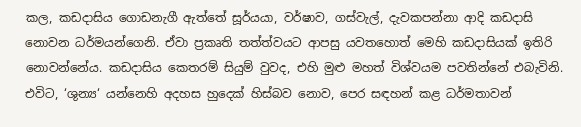කල, කඩදාසිය ගොඩනැගී ඇත්තේ සූර්යයා, වර්ෂාව, ගස්වැල්, දැවකපන්නා ආදි කඩදාසි නොවන ධර්මයන්ගෙනි. ඒවා ප්‍රකෘති තත්ත්වයට ආපසු යවතහොත් මෙහි කඩදාසියක් ඉතිරි නොවන්නේය. කඩදාසිය කෙතරම් සියුම් වුවද, එහි මුළු මහත් විශ්වයම පවතින්නේ එබැවිනි. එවිට, ‘ශුන්‍ය‘ යන්නෙහි අදහස හුදෙක් හිස්බව නොව, පෙර සඳහන් කළ ධර්මතාවන්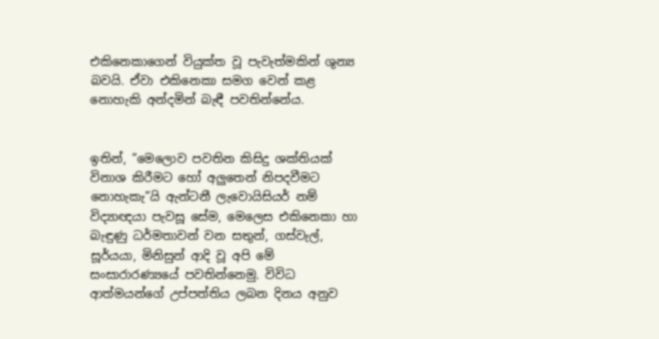එකිනෙකාගෙන් වියුක්ත වූ පැවැත්මකින් ශුන්‍ය බවයි. ඒවා එකිනෙකා සමග වෙන් කළ නොහැකි අන්දමින් බැඳී පවතින්නේය.


ඉතින්, ”මෙලොව පවතින කිසිදු ශක්තියක් විනාශ කිරීමට හෝ අලු‍තෙන් නිපදවීමට නොහැකැ”යි ඇන්ටනී ලැවොයිසියර් නම් විද්‍යාඥයා පැවසූ සේම, මෙලෙස එකිනෙකා හා බැඳුණු ධර්මතාවන් වන සතුන්, ගස්වැල්, සූර්යයා, මිනිසුන් ආදි වූ අපි මේ සංසාරාරණ්‍යයේ පවතින්නෙමු. විවිධ ආත්මයන්ගේ උප්පත්තිය ලබන දිනය අනුව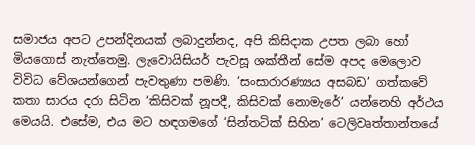සමාජය අපට උපන්දිනයක් ලබාදුන්නද, අපි කිසිදාක උපත ලබා හෝ මියගොස් නැත්තෙමු. ලැවොයිසියර් පැවසූ ශක්තීන් සේම අපද මෙලොව විවිධ වේශයන්ගෙන් පැවතුණා පමණි. ‘සංසාරාරණ්‍යය අසබඩ’ ගත්කවේ කතා සාරය දරා සිටින ‘කිසිවක් නූපදී, කිසිවක් නොමැරේ’ යන්නෙහි අර්ථය මෙයයි. එසේම, එය මට හඳගමගේ ‘සින්තටික් සිහින’ ටෙලිවෘත්තාන්තයේ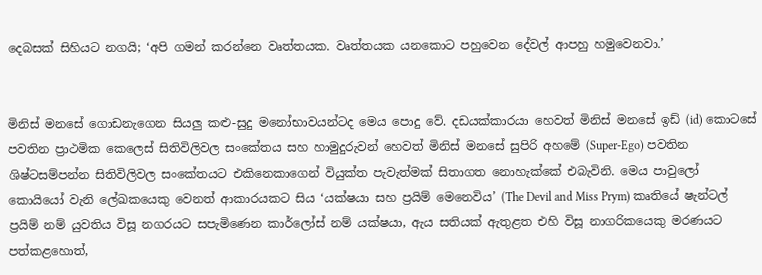දෙබසක් සිහියට නගයි; ‘අපි ගමන් කරන්නෙ වෘත්තයක. වෘත්තයක යනකොට පහුවෙන දේවල් ආපහු හමුවෙනවා.’


මිනිස් මනසේ ගොඩනැගෙන සියලු‍ කළු-සුදු මනෝභාවයන්ටද මෙය පොදු වේ. දඩයක්කාරයා හෙවත් මිනිස් මනසේ ඉඩ් (id) කොටසේ පවතින ප්‍රාථමික කෙලෙස් සිතිවිලිවල සංකේතය සහ හාමුදුරුවන් හෙවත් මිනිස් මනසේ සුපිරි අහමේ (Super-Ego) පවතින ශිෂ්ටසම්පන්න සිතිවිලිවල සංකේතයට එකිනෙකාගෙන් වියුක්ත පැවැත්මක් සිතාගත නොහැක්කේ එබැවිනි. මෙය පාවුලෝ කොයියෝ වැනි ලේඛකයෙකු වෙනත් ආකාරයකට සිය ‘යක්ෂයා සහ ප්‍රයිම් මෙනෙවිය’ (The Devil and Miss Prym) කෘතියේ ෂැන්ටල් ප්‍රයිම් නම් යුවතිය විසූ නගරයට සපැමිණෙන කාර්ලෝස් නම් යක්ෂයා, ඇය සතියක් ඇතුළත එහි විසූ නාගරිකයෙකු මරණයට පත්කළහොත්,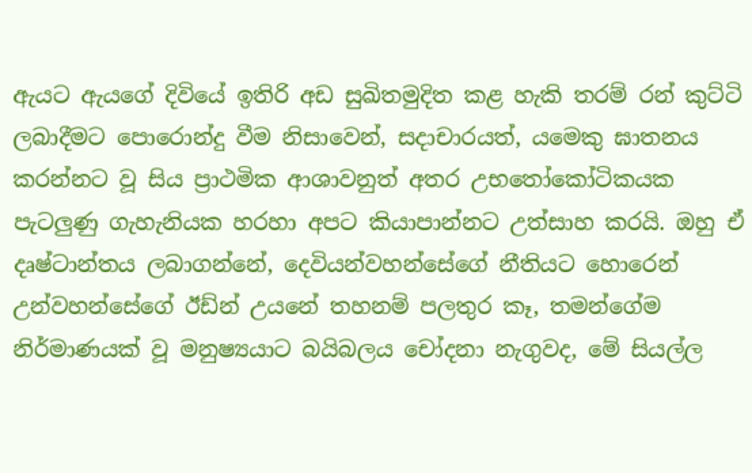ඇයට ඇයගේ දිවියේ ඉතිරි අඩ සුඛිතමුදිත කළ හැකි තරම් රන් කුට්ටි ලබාදීමට පොරොන්දු වීම නිසාවෙන්, සදාචාරයත්, යමෙකු ඝාතනය කරන්නට වූ සිය ප්‍රාථමික ආශාවනුත් අතර උභතෝකෝටිකයක පැටලු‍ණු ගැහැනියක හරහා අපට කියාපාන්නට උත්සාහ කරයි. ඔහු ඒ දෘෂ්ටාන්තය ලබාගන්නේ, දෙවියන්වහන්සේගේ නීතියට හොරෙන් උන්වහන්සේගේ ඊඩ්න් උයනේ තහනම් පලතුර කෑ, තමන්ගේම නිර්මාණයක් වූ මනුෂ්‍යයාට බයිබලය චෝදනා නැගුවද, මේ සියල්ල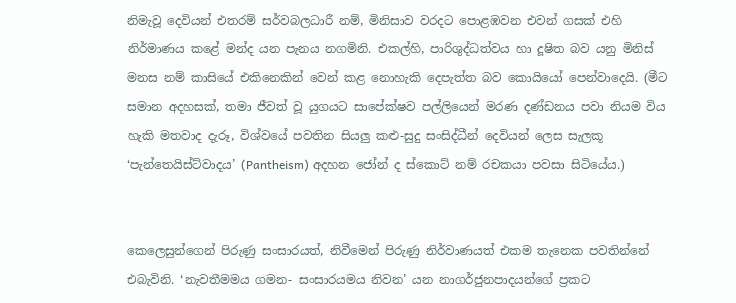නිමැවූ දෙවියන් එතරම් සර්වබලධාරී නම්, මිනිසාව වරදට පොළඹවන එවන් ගසක් එහි නිර්මාණය කළේ මන්ද යන පැනය නගමිනි. එකල්හි, පාරිශුද්ධත්වය හා දූෂිත බව යනු මිනිස් මනස නම් කාසියේ එකිනෙකින් වෙන් කළ නොහැකි දෙපැත්ත බව කොයියෝ පෙන්වාදෙයි. (මීට සමාන අදහසක්, තමා ජීවත් වූ යුගයට සාපේක්ෂව පල්ලියෙන් මරණ දණ්ඩනය පවා නියම විය හැකි මතවාද දැරූ, විශ්වයේ පවතින සියලු‍ කළු-සුදු සංසිද්ධීන් දෙවියන් ලෙස සැලකූ ‘පැන්තෙයිස්ට්වාදය’ (Pantheism) අදහන ජෝන් ද ස්කොට් නම් රචකයා පවසා සිටියේය.)


කෙලෙසුන්ගෙන් පිරුණු සංසාරයත්, නිවීමෙන් පිරුණු නිර්වාණයත් එකම තැනෙක පවතින්නේ එබැවිනි. ‘නැවතීමමය ගමන- සංසාරයමය නිවන’ යන නාගර්ජුනපාදයන්ගේ ප්‍රකට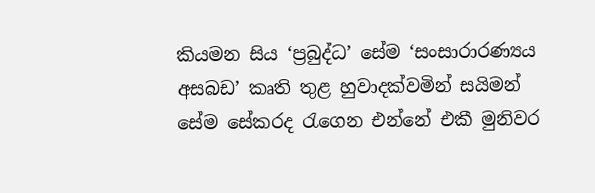කියමන සිය ‘ප්‍රබුද්ධ’ සේම ‘සංසාරාරණ්‍යය අසබඩ’ කෘති තුළ හුවාදක්වමින් සයිමන් සේම සේකරද රැගෙන එන්නේ එකී මුනිවර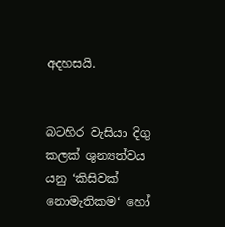අදහසයි.


බටහිර වැසියා දිගු කලක් ශුන්‍යත්වය යනු ‘කිසිවක් නොමැතිකම‘ හෝ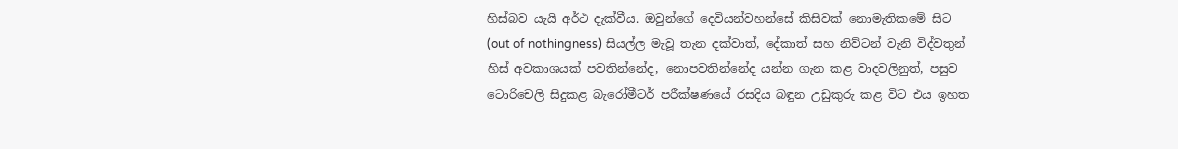හිස්බව යැයි අර්ථ දැක්වීය. ඔවුන්ගේ දෙවියන්වහන්සේ කිසිවක් නොමැතිකමේ සිට (out of nothingness) සියල්ල මැවූ තැන දක්වාත්, දේකාත් සහ නිව්ටන් වැනි විද්වතුන් හිස් අවකාශයක් පවතින්නේද, නොපවතින්නේද යන්න ගැන කළ වාදවලිනුත්, පසුව ටොරිචෙලි සිදුකළ බැරෝමීටර් පරීක්ෂණයේ රසදිය බඳුන උඩුකුරු කළ විට එය ඉහත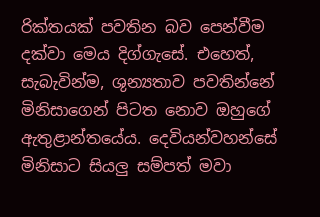රික්තයක් පවතින බව පෙන්වීම දක්වා මෙය දිග්ගැසේ. එහෙත්, සැබැවින්ම, ශුන්‍යතාව පවතින්නේ මිනිසාගෙන් පිටත නොව ඔහුගේ ඇතුළාන්තයේය. දෙවියන්වහන්සේ මිනිසාට සියලු‍ සම්පත් මවා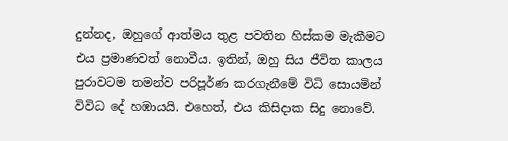දුන්නද, ඔහුගේ ආත්මය තුළ පවතින හිස්කම මැකීමට එය ප්‍රමාණවත් නොවීය. ඉතින්, ඔහු සිය ජීවිත කාලය පුරාවටම තමන්ව පරිපූර්ණ කරගැනීමේ විධි සොයමින් විවිධ දේ හඹායයි. එහෙත්, එය කිසිදාක සිදු නොවේ.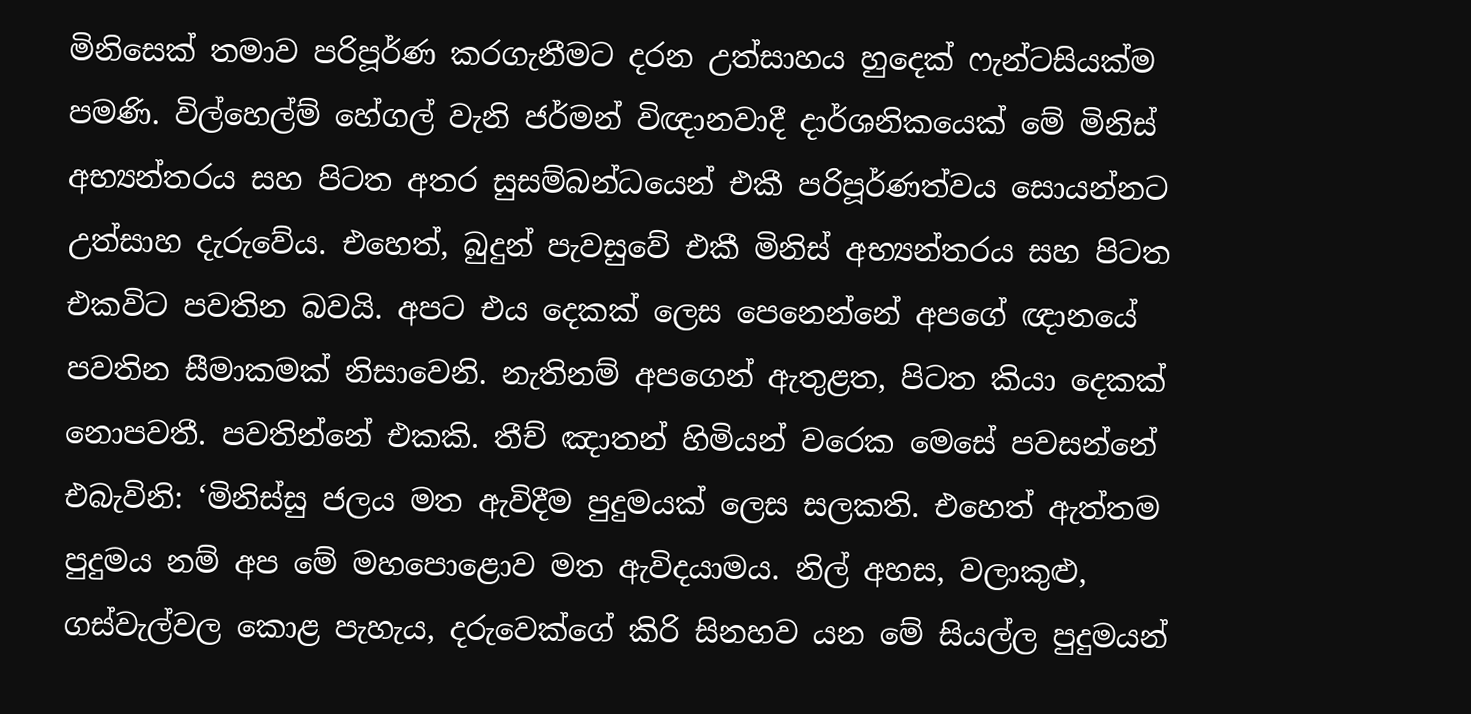මිනිසෙක් තමාව පරිපූර්ණ කරගැනීමට දරන උත්සාහය හුදෙක් ෆැන්ටසියක්ම පමණි. විල්හෙල්ම් හේගල් වැනි ජර්මන් විඥානවාදී දාර්ශනිකයෙක් මේ මිනිස් අභ්‍යන්තරය සහ පිටත අතර සුසම්බන්ධයෙන් එකී පරිපූර්ණත්වය සොයන්නට උත්සාහ දැරුවේය. එහෙත්, බුදුන් පැවසුවේ එකී මිනිස් අභ්‍යන්තරය සහ පිටත එකවිට පවතින බවයි. අපට එය දෙකක් ලෙස පෙනෙන්නේ අපගේ ඥානයේ පවතින සීමාකමක් නිසාවෙනි. නැතිනම් අපගෙන් ඇතුළත, පිටත කියා දෙකක් නොපවතී. පවතින්නේ එකකි. තීච් ඤාතන් හිමියන් වරෙක මෙසේ පවසන්නේ එබැවිනි: ‘මිනිස්සු ජලය මත ඇවිදීම පුදුමයක් ලෙස සලකති. එහෙත් ඇත්තම පුදුමය නම් අප මේ මහපොළොව මත ඇවිදයාමය. නිල් අහස, වලාකුළු, ගස්වැල්වල කොළ පැහැය, දරුවෙක්ගේ කිරි සිනහව යන මේ සියල්ල පුදුමයන්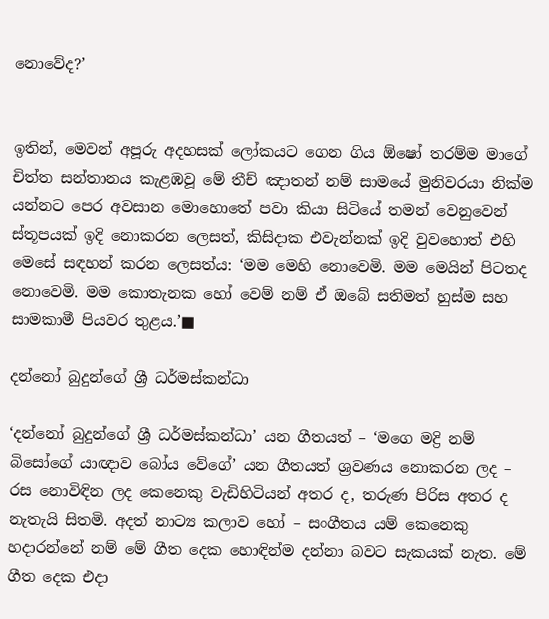නොවේද?’


ඉතින්, මෙවන් අපූරු අදහසක් ලෝකයට ගෙන ගිය ඕෂෝ තරම්ම මාගේ චිත්ත සන්තානය කැළඹවූ මේ තීච් ඤාතන් නම් සාමයේ මුනිවරයා නික්ම යන්නට පෙර අවසාන මොහොතේ පවා කියා සිටියේ තමන් වෙනුවෙන් ස්තූපයක් ඉදි නොකරන ලෙසත්, කිසිදාක එවැන්නක් ඉදි වුවහොත් එහි මෙසේ සඳහන් කරන ලෙසත්ය: ‘මම මෙහි නොවෙමි. මම මෙයින් පිටතද නොවෙමි. මම කොතැනක හෝ වෙම් නම් ඒ ඔබේ සතිමත් හුස්ම සහ සාමකාමී පියවර තුළය.’■

දන්නෝ බුදුන්ගේ ශ්‍රී ධර්මස්කන්ධා

‘දන්නෝ බුදුන්ගේ ශ්‍රී ධර්මස්කන්ධා’ යන ගීතයත් – ‘මගෙ මද්‍රි නම් බිසෝගේ යාඥාව බෝය වේගේ’ යන ගීතයත් ශ්‍රවණය නොකරන ලද – රස නොවිඳින ලද කෙනෙකු වැඩිහිටියන් අතර ද, තරුණ පිරිස අතර ද නැතැයි සිතමි. අදත් නාට්‍ය කලාව හෝ – සංගීතය යම් කෙනෙකු හදාරන්නේ නම් මේ ගීත දෙක හොඳින්ම දන්නා බවට සැකයක් නැත. මේ ගීත දෙක එදා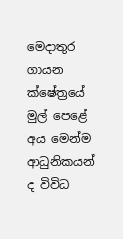මෙදාතුර ගායන ක්ෂේත්‍රයේ මුල් පෙළේ අය මෙන්ම ආධුනිකයන් ද විවිධ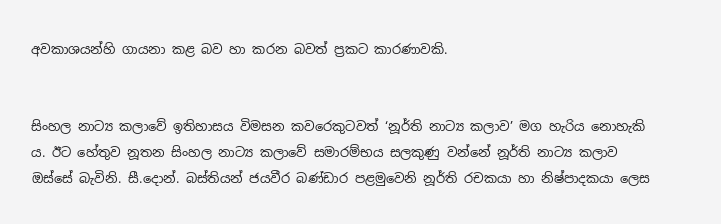අවකාශයන්හි ගායනා කළ බව හා කරන බවත් ප්‍රකට කාරණාවකි.


සිංහල නාට්‍ය කලාවේ ඉතිහාසය විමසන කවරෙකුටවත් ‘නූර්ති නාට්‍ය කලාව’ මග හැරිය නොහැකි ය. ඊට හේතුව නූතන සිංහල නාට්‍ය කලාවේ සමාරම්භය සලකුණු වන්නේ නූර්ති නාට්‍ය කලාව ඔස්සේ බැවිනි. සී.දොන්. බස්තියන් ජයවීර බණ්ඩාර පළමුවෙනි නූර්ති රචකයා හා නිෂ්පාදකයා ලෙස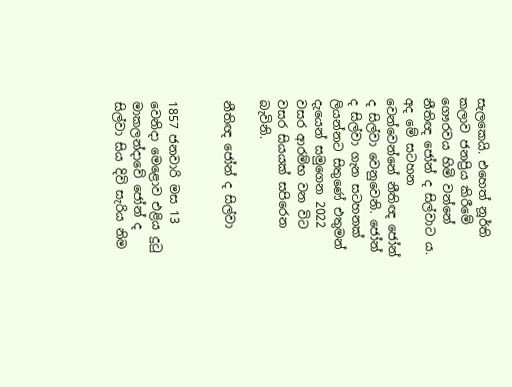සැලකෙයි. එහෙත් නූර්ති කලාව ජනප්‍රිය කිරීමේ ගෞරවය හිමි වන්නේ නීතිඥ ජෝන් ද සිල්වාට ය. අද මේ සටහන වෙන්වෙන්නේ නීතිඥ ජෝන් ද සිල්වා වෙනුවෙනි. ජෝන් ද සිල්වා ගැන සටහනක් ලියන්නට සිතුණේ එතුමන් දැයෙන් සමුගෙන 2022 වසර ආරම්භ වන විට වසර සියයක් සපිරෙන බැවිනි.

නීතිඥ ජෝන් ද සිල්වා


1857 ජනවාරි මස 13 වෙනිදා මෙළොව එළිය දුටු මාකලන්දාවේ ජෝන් ද සිල්වා සිය දිවි සැරිය නිම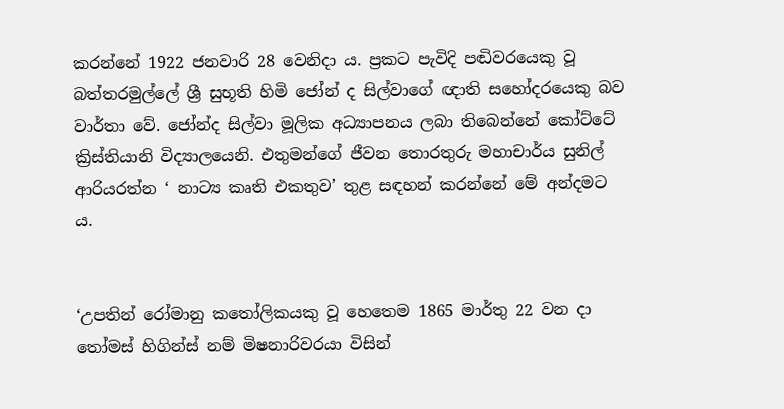කරන්නේ 1922 ජනවාරි 28 වෙනිදා ය. ප්‍රකට පැවිදි පඬිවරයෙකු වූ බත්තරමුල්ලේ ශ්‍රී සුභූති හිමි ජෝන් ද සිල්වාගේ ඥාති සහෝදරයෙකු බව වාර්තා වේ. ජෝන්ද සිල්වා මූලික අධ්‍යාපනය ලබා තිබෙන්නේ කෝට්ටේ ක්‍රිස්තියානි විද්‍යාලයෙනි. එතුමන්ගේ ජීවන තොරතුරු මහාචාර්ය සුනිල් ආරියරත්න ‘ නාට්‍ය කෘති එකතුව’ තුළ සඳහන් කරන්නේ මේ අන්දමට ය.


‘උපතින් රෝමානු කතෝලිකයකු වූ හෙතෙම 1865 මාර්තු 22 වන දා තෝමස් හිගින්ස් නම් මිෂනාරිවරයා විසින්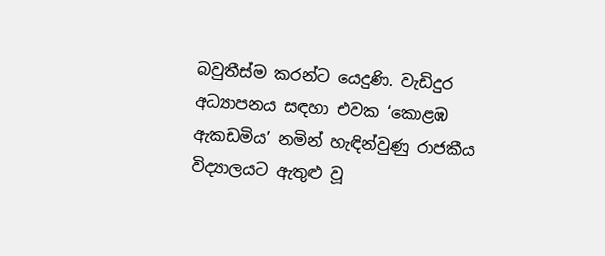බවුතීස්ම කරන්ට යෙදුණි. වැඩිදුර අධ්‍යාපනය සඳහා එවක ‘කොළඹ ඇකඩමිය’ නමින් හැඳින්වුණු රාජකීය විද්‍යාලයට ඇතුළු වූ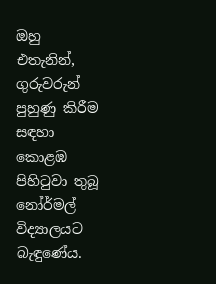ඔහු එතැනින්, ගුරුවරුන් පුහුණු කිරීම සඳහා කොළඹ පිහිටුවා තුබූ නෝර්මල් විද්‍යාලයට බැඳුණේය.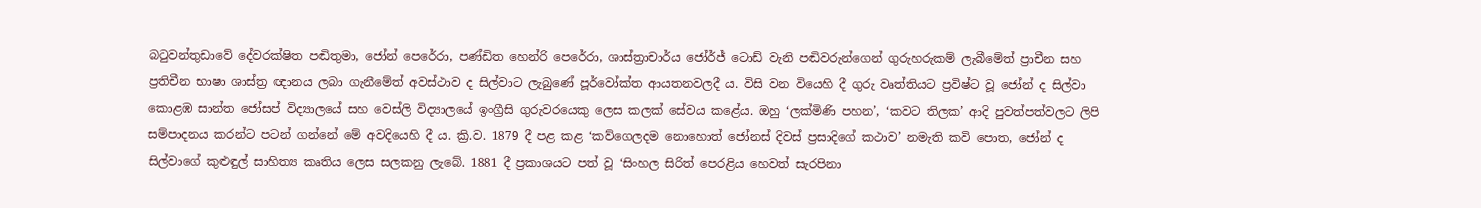බටුවන්තුඩාවේ දේවරක්ෂිත පඬිතුමා, ජෝන් පෙරේරා, පණ්ඩිත හෙන්රි පෙරේරා, ශාස්ත්‍රාචාර්ය ජෝර්ජ් ටොඩ් වැනි පඬිවරුන්ගෙන් ගුරුහරුකම් ලැබීමේත් ප්‍රාචීන සහ ප්‍රතිචීන භාෂා ශාස්ත්‍ර ඥානය ලබා ගැනීමේත් අවස්ථාව ද සිල්වාට ලැබුණේ පූර්වෝක්ත ආයතනවලදී ය. විසි වන වියෙහි දී ගුරු වෘත්තියට ප්‍රවිෂ්ට වූ ජෝන් ද සිල්වා කොළඹ සාන්ත ජෝසප් විද්‍යාලයේ සහ වෙස්ලි විද්‍යාලයේ ඉංග්‍රීසි ගුරුවරයෙකු ලෙස කලක් සේවය කළේය. ඔහු ‘ලක්මිණි පහන’, ‘කවට තිලක’ ආදි පුවත්පත්වලට ලිපි සම්පාදනය කරන්ට පටන් ගන්නේ මේ අවදියෙහි දී ය. ක්‍රි.ව. 1879 දී පළ කළ ‘කව්ගෙලදම නොහොත් ජෝනස් දිවස් ප්‍රසාදිගේ කථාව’ නමැති කවි පොත, ජෝන් ද සිල්වාගේ කුළුඳුල් සාහිත්‍ය කෘතිය ලෙස සලකනු ලැබේ. 1881 දී ප්‍රකාශයට පත් වූ ‘සිංහල සිරිත් පෙරළිය හෙවත් සැරපිනා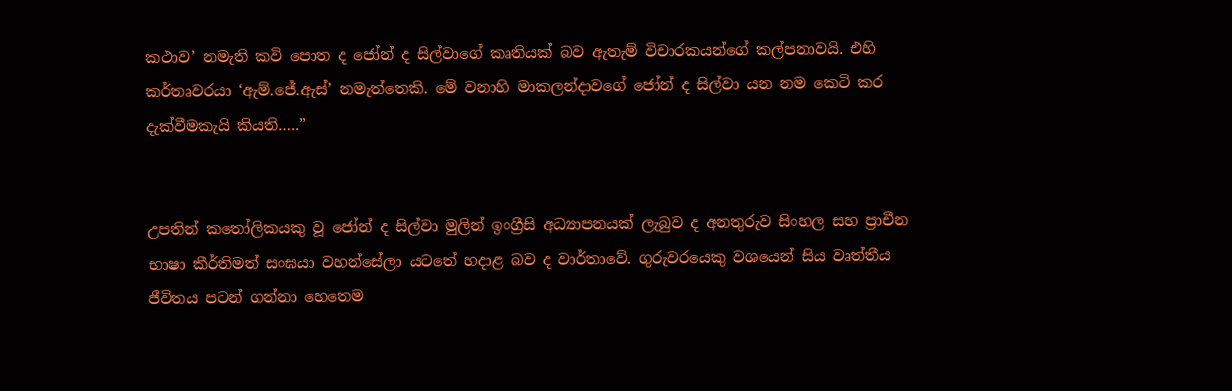කථාව’ නමැති කවි පොත ද ජෝන් ද සිල්වාගේ කෘතියක් බව ඇතැම් විචාරකයන්ගේ කල්පනාවයි. එහි කර්තෘවරයා ‘ඇම්.ජේ.ඇස්’ නමැත්තෙකි. මේ වනාහි මාකලන්දාවගේ ජෝන් ද සිල්වා යන නම කෙටි කර දැක්වීමකැයි කියති…..”


උපතින් කතෝලිකයකු වූ ජෝන් ද සිල්වා මුලින් ඉංග්‍රීසි අධ්‍යාපනයක් ලැබුව ද අනතුරුව සිංහල සහ ප්‍රාචීන භාෂා කීර්තිමත් සංඝයා වහන්සේලා යටතේ හදාළ බව ද වාර්තාවේ. ගුරුවරයෙකු වශයෙන් සිය වෘත්තීය ජීවිතය පටන් ගන්නා හෙතෙම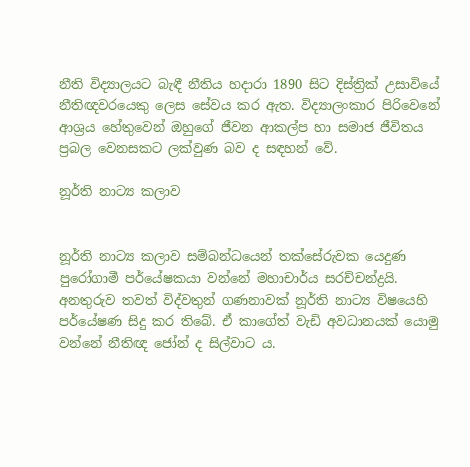නීති විද්‍යාලයට බැඳී නීතිය හදාරා 1890 සිට දිස්ත්‍රික් උසාවියේ නීතිඥවරයෙකු ලෙස සේවය කර ඇත. විද්‍යාලංකාර පිරිවෙනේ ආශ්‍රය හේතුවෙන් ඔහුගේ ජීවන ආකල්ප හා සමාජ ජීවිතය ප්‍රබල වෙනසකට ලක්වුණ බව ද සඳහන් වේ.

නූර්ති නාට්‍ය කලාව


නූර්ති නාට්‍ය කලාව සම්බන්ධයෙන් තක්සේරුවක යෙදුණ පුරෝගාමී පර්යේෂකයා වන්නේ මහාචාර්ය සරච්චන්ද්‍රයි. අනතුරුව තවත් විද්වතුන් ගණනාවක් නූර්ති නාට්‍ය විෂයෙහි පර්යේෂණ සිදු කර තිබේ. ඒ කාගේත් වැඩි අවධානයක් යොමු වන්නේ නීතිඥ ජෝන් ද සිල්වාට ය.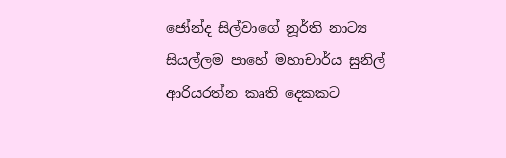ජෝන්ද සිල්වාගේ නූර්ති නාට්‍ය සියල්ලම පාහේ මහාචාර්ය සුනිල් ආරියරත්න කෘති දෙකකට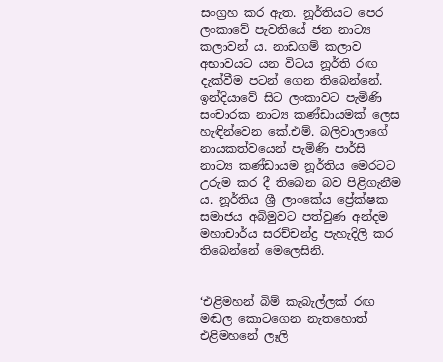සංග්‍රහ කර ඇත. නූර්තියට පෙර ලංකාවේ පැවතියේ ජන නාට්‍ය කලාවන් ය. නාඩගම් කලාව අභාවයට යන විටය නූර්ති රඟ දැක්වීම පටන් ගෙන තිබෙන්නේ. ඉන්දියාවේ සිට ලංකාවට පැමිණි සංචාරක නාට්‍ය කණ්ඩායමක් ලෙස හැඳින්වෙන කේ.එම්. බලිවාලාගේ නායකත්වයෙන් පැමිණි පාර්සි නාට්‍ය කණ්ඩායම නූර්තිය මෙරටට උරුම කර දී තිබෙන බව පිළිගැනීම ය. නූර්තිය ශ්‍රී ලාංකේය ප්‍රේක්ෂක සමාජය අබිමුවට පත්වුණ අන්දම මහාචාර්ය සරච්චන්ද්‍ර පැහැදිලි කර තිබෙන්නේ මෙලෙසිනි.


‘එළිමහන් බිම් කැබැල්ලක් රඟ මඬල කොටගෙන නැතහොත් එළිමහනේ ලෑලි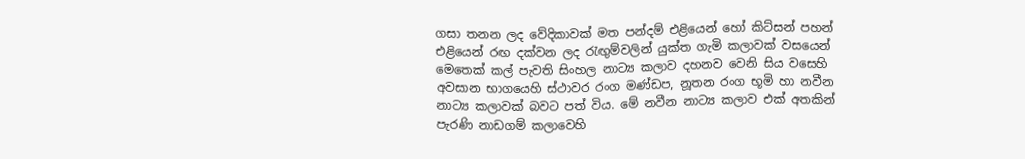ගසා තනන ලද වේදිකාවක් මත පන්දම් එළියෙන් හෝ කිට්සන් පහන් එළියෙන් රඟ දක්වන ලද රැඟු‍ම්වලින් යුක්ත ගැමි කලාවක් වසයෙන් මෙතෙක් කල් පැවති සිංහල නාට්‍ය කලාව දහනව වෙනි සිය වසෙහි අවසාන භාගයෙහි ස්ථාවර රංග මණ්ඩප, නූතන රංග භූමි හා නවීන නාට්‍ය කලාවක් බවට පත් විය. මේ නවීන නාට්‍ය කලාව එක් අතකින් පැරණි නාඩගම් කලාවෙහි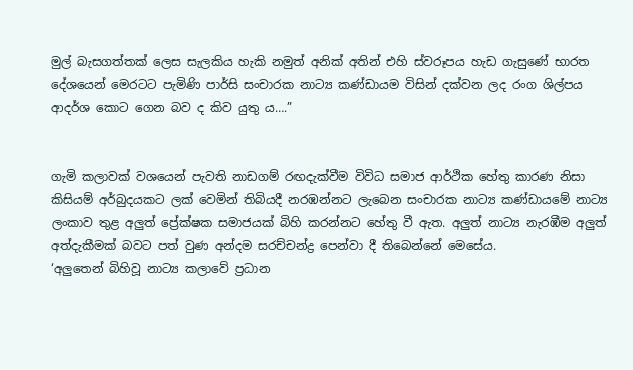මුල් බැසගත්තක් ලෙස සැලකිය හැකි නමුත් අනික් අතින් එහි ස්වරූපය හැඩ ගැසුණේ භාරත දේශයෙන් මෙරටට පැමිණි පාර්සි සංචාරක නාට්‍ය කණ්ඩායම විසින් දක්වන ලද රංග ශිල්පය ආදර්ශ කොට ගෙන බව ද කිව යුතු ය….”


ගැමි කලාවක් වශයෙන් පැවති නාඩගම් රඟදැක්වීම විවිධ සමාජ ආර්ථික හේතු කාරණ නිසා කිසියම් අර්බුදයකට ලක් වෙමින් තිබියදී නරඹන්නට ලැබෙන සංචාරක නාට්‍ය කණ්ඩායමේ නාට්‍ය ලංකාව තුළ අලු‍ත් ප්‍රේක්ෂක සමාජයක් බිහි කරන්නට හේතු වී ඇත. අලු‍ත් නාට්‍ය නැරඹීම අලු‍ත් අත්දැකීමක් බවට පත් වුණ අන්දම සරච්චන්ද්‍ර පෙන්වා දී තිබෙන්නේ මෙසේය.
‘අලු‍තෙන් බිහිවූ නාට්‍ය කලාවේ ප්‍රධාන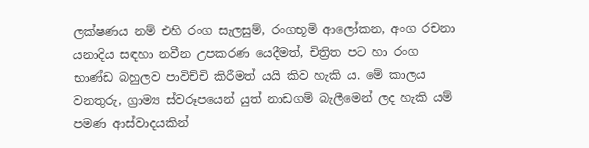ලක්ෂණය නම් එහි රංග සැලසුම්, රංගභූමි ආලෝකන, අංග රචනා යනාදිය සඳහා නවීන උපකරණ යෙදීමත්, චිත්‍රිත පට හා රංග භාණ්ඩ බහුලව පාවිච්චි කිරීමත් යයි කිව හැකි ය. මේ කාලය වනතුරු, ග්‍රාම්‍ය ස්වරූපයෙන් යුත් නාඩගම් බැලීමෙන් ලද හැකි යම් පමණ ආස්වාදයකින්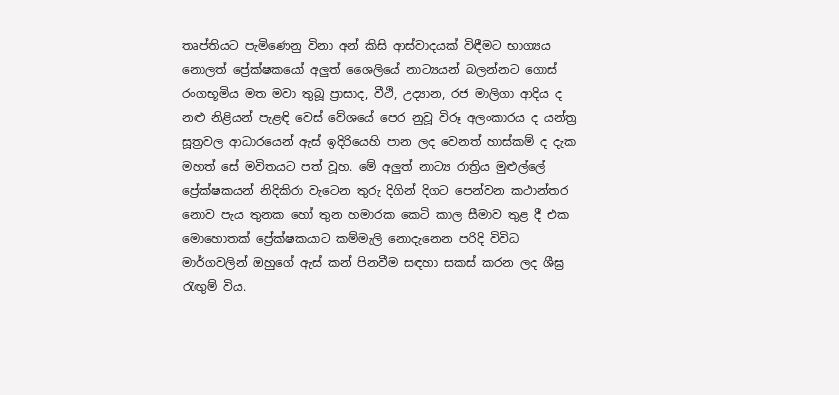තෘප්තියට පැමිණෙනු විනා අන් කිසි ආස්වාදයක් විඳීමට භාග්‍යය නොලත් ප්‍රේක්ෂකයෝ අලු‍ත් ශෛලියේ නාට්‍යයන් බලන්නට ගොස් රංගභූමිය මත මවා තුබූ ප්‍රාසාද, වීථි, උද්‍යාන, රජ මාලිගා ආදිය ද නළු නිළියන් පැළඳි වෙස් වේශයේ පෙර නුවූ විරූ අලංකාරය ද යන්ත්‍ර සූත්‍රවල ආධාරයෙන් ඇස් ඉදිරියෙහි පාන ලද වෙනත් හාස්කම් ද දැක මහත් සේ මවිතයට පත් වූහ. මේ අලු‍ත් නාට්‍ය රාත්‍රිය මුළුල්ලේ ප්‍රේක්ෂකයන් නිදිකිරා වැටෙන තුරු දිගින් දිගට පෙන්වන කථාන්තර නොව පැය තුනක හෝ තුන හමාරක කෙටි කාල සීමාව තුළ දී එක මොහොතක් ප්‍රේක්ෂකයාට කම්මැලි නොදැනෙන පරිදි විවිධ මාර්ගවලින් ඔහුගේ ඇස් කන් පිනවීම සඳහා සකස් කරන ලද ශීඝ්‍ර රැඟු‍ම් විය.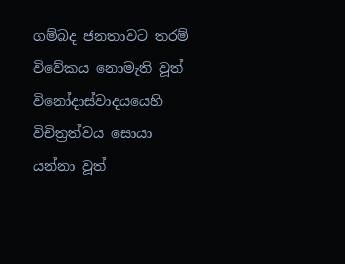ගම්බද ජනතාවට තරම් විවේකය නොමැති වූත් විනෝදාස්වාදයයෙහි විචිත්‍රත්වය සොයා යන්නා වූත්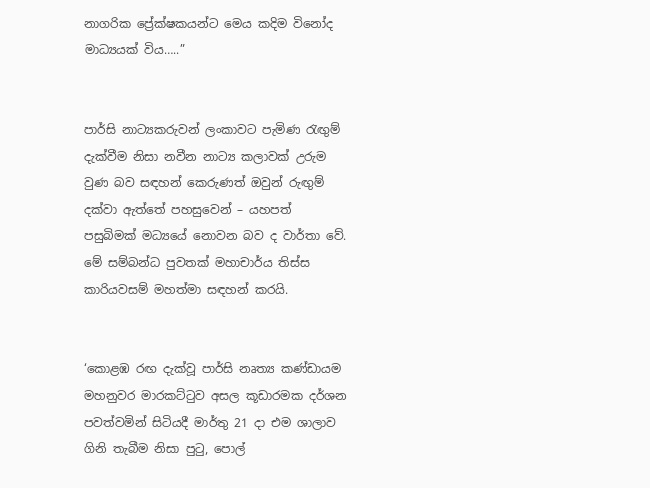නාගරික ප්‍රේක්ෂකයන්ට මෙය කදිම විනෝද මාධ්‍යයක් විය…..”


පාර්සි නාට්‍යකරුවන් ලංකාවට පැමිණ රැඟු‍ම් දැක්වීම නිසා නවීන නාට්‍ය කලාවක් උරුම වුණ බව සඳහන් කෙරුණත් ඔවුන් රුඟු‍ම් දක්වා ඇත්තේ පහසුවෙන් – යහපත් පසුබිමක් මධ්‍යයේ නොවන බව ද වාර්තා වේ. මේ සම්බන්ධ පුවතක් මහාචාර්ය තිස්ස කාරියවසම් මහත්මා සඳහන් කරයි.


‘කොළඹ රඟ දැක්වූ පාර්සි නෘත්‍ය කණ්ඩායම මහනුවර මාරකට්ටුව අසල කූඩාරමක දර්ශන පවත්වමින් සිටියදී මාර්තු 21 දා එම ශාලාව ගිනි තැබීම නිසා පුටු, පොල්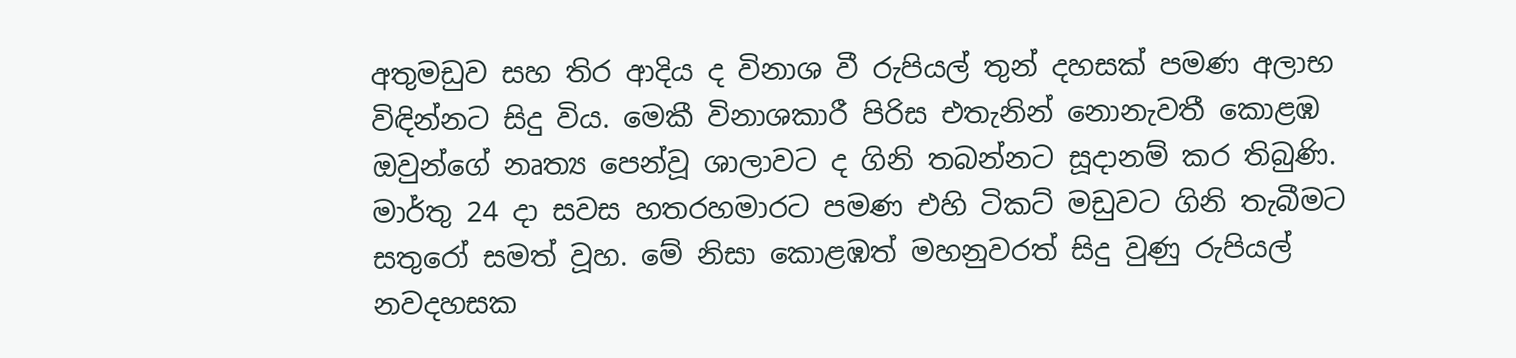අතුමඩුව සහ තිර ආදිය ද විනාශ වී රුපියල් තුන් දහසක් පමණ අලාභ විඳින්නට සිදු විය. මෙකී විනාශකාරී පිරිස එතැනින් නොනැවතී කොළඹ ඔවුන්ගේ නෘත්‍ය පෙන්වූ ශාලාවට ද ගිනි තබන්නට සූදානම් කර තිබුණි. මාර්තු 24 දා සවස හතරහමාරට පමණ එහි ටිකට් මඩුවට ගිනි තැබීමට සතුරෝ සමත් වූහ. මේ නිසා කොළඹත් මහනුවරත් සිදු වුණු රුපියල් නවදහසක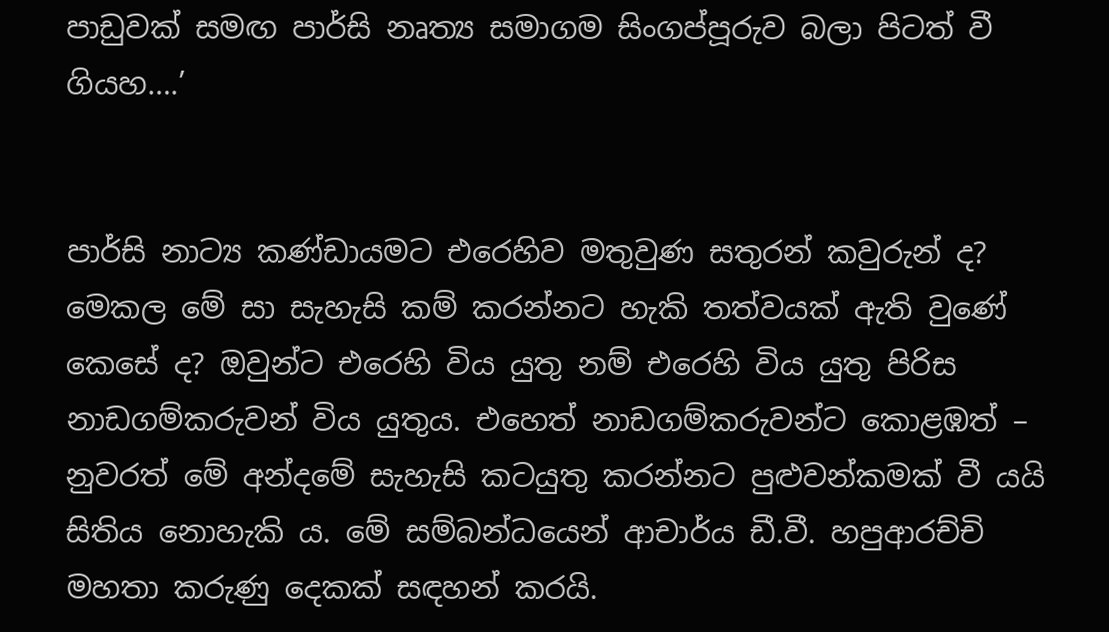පාඩුවක් සමඟ පාර්සි නෘත්‍ය සමාගම සිංගප්පූරුව බලා පිටත් වී ගියහ….’


පාර්සි නාට්‍ය කණ්ඩායමට එරෙහිව මතුවුණ සතුරන් කවුරුන් ද? මෙකල මේ සා සැහැසි කම් කරන්නට හැකි තත්වයක් ඇති වුණේ කෙසේ ද? ඔවුන්ට එරෙහි විය යුතු නම් එරෙහි විය යුතු පිරිස නාඩගම්කරුවන් විය යුතුය. එහෙත් නාඩගම්කරුවන්ට කොළඹත් – නුවරත් මේ අන්දමේ සැහැසි කටයුතු කරන්නට පුළුවන්කමක් වී යයි සිතිය නොහැකි ය. මේ සම්බන්ධයෙන් ආචාර්ය ඩී.වී. හපුආරච්චි මහතා කරුණු දෙකක් සඳහන් කරයි.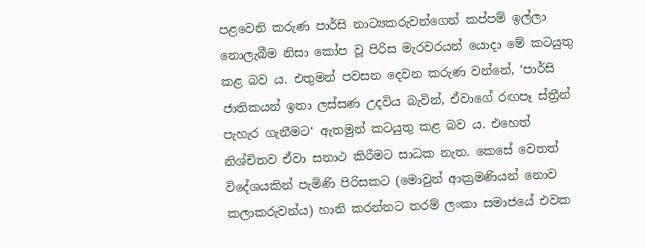පළවෙනි කරුණ පාර්සි නාට්‍යකරුවන්ගෙන් කප්පම් ඉල්ලා නොලැබීම නිසා කෝප වූ පිරිස මැරවරයන් යොදා මේ කටයුතු කළ බව ය. එතුමන් පවසන දෙවන කරුණ වන්නේ, ‘පාර්සි ජාතිකයන් ඉතා ලස්සණ උදවිය බැවින්, ඒවාගේ රඟපෑ ස්ත්‍රීන් පැහැර ගැනීමට‘ ඇතමුන් කටයුතු කළ බව ය. එහෙත් නිශ්චිතව ඒවා සනාථ කිරීමට සාධක නැත. කෙසේ වෙතත් විදේශයකින් පැමිණි පිරිසකට (මොවුන් ආක්‍රමණියන් නොව කලාකරුවන්ය) හානි කරන්නට තරම් ලංකා සමාජයේ එවක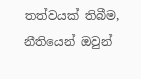තත්වයක් තිබීම, නීතියෙන් ඔවුන්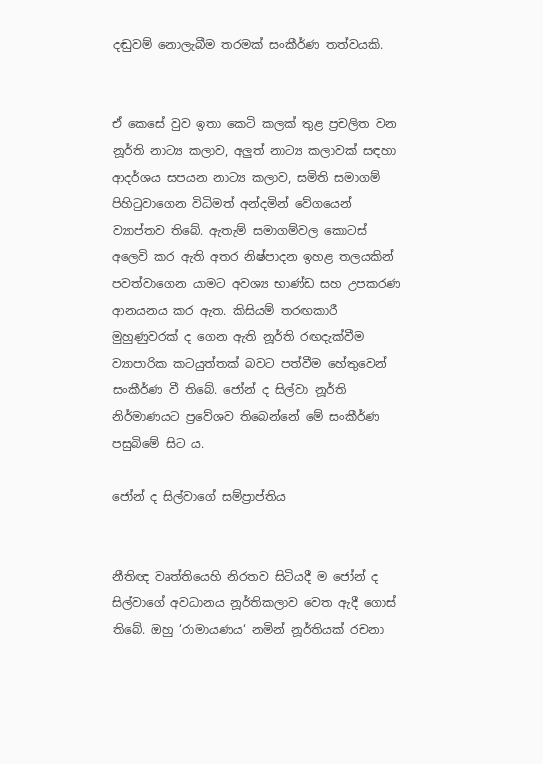දඬුවම් නොලැබීම තරමක් සංකීර්ණ තත්වයකි.


ඒ කෙසේ වුව ඉතා කෙටි කලක් තුළ ප්‍රචලිත වන නූර්ති නාට්‍ය කලාව, අලු‍ත් නාට්‍ය කලාවක් සඳහා ආදර්ශය සපයන නාට්‍ය කලාව, සමිති සමාගම් පිහිටුවාගෙන විධිමත් අන්දමින් වේගයෙන් ව්‍යාප්තව තිබේ. ඇතැම් සමාගම්වල කොටස් අලෙවි කර ඇති අතර නිෂ්පාදන ඉහළ තලයකින් පවත්වාගෙන යාමට අවශ්‍ය භාණ්ඩ සහ උපකරණ ආනයනය කර ඇත. කිසියම් තරඟකාරී මුහුණුවරක් ද ගෙන ඇති නූර්ති රඟදැක්වීම ව්‍යාපාරික කටයුත්තක් බවට පත්වීම හේතුවෙන් සංකීර්ණ වී තිබේ. ජෝන් ද සිල්වා නූර්ති නිර්මාණයට ප්‍රවේශව තිබෙන්නේ මේ සංකීර්ණ පසුබිමේ සිට ය.

ජෝන් ද සිල්වාගේ සම්ප්‍රාප්තිය


නීතිඥ වෘත්තියෙහි නිරතව සිටියදී ම ජෝන් ද සිල්වාගේ අවධානය නූර්තිකලාව වෙත ඇදී ගොස් තිබේ. ඔහු ‘රාමායණය‘ නමින් නූර්තියක් රචනා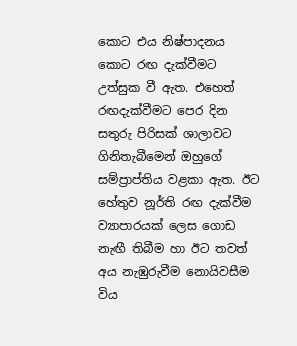කොට එය නිෂ්පාදනය කොට රඟ දැක්වීමට උත්සුක වී ඇත. එහෙත් රඟදැක්වීමට පෙර දින සතුරු පිරිසක් ශාලාවට ගිනිතැබීමෙන් ඔහුගේ සම්ප්‍රාප්තිය වළකා ඇත. ඊට හේතුව නූර්ති රඟ දැක්වීම ව්‍යාපාරයක් ලෙස ගොඩ නැඟී තිබීම හා ඊට තවත් අය නැඹුරුවීම නොයිවසීම විය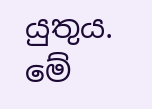යුතුය. මේ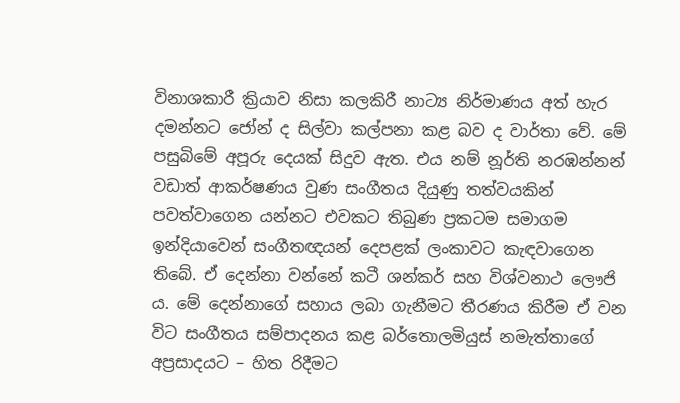විනාශකාරී ක්‍රියාව නිසා කලකිරී නාට්‍ය නිර්මාණය අත් හැර දමන්නට ජෝන් ද සිල්වා කල්පනා කළ බව ද වාර්තා වේ. මේ පසුබිමේ අපූරු දෙයක් සිදුව ඇත. එය නම් නූර්ති නරඹන්නන් වඩාත් ආකර්ෂණය වුණ සංගීතය දියුණු තත්වයකින් පවත්වාගෙන යන්නට එවකට තිබුණ ප්‍රකටම සමාගම ඉන්දියාවෙන් සංගීතඥයන් දෙපළක් ලංකාවට කැඳවාගෙන තිබේ. ඒ දෙන්නා වන්නේ කටී ශන්කර් සහ විශ්වනාථ ලෞජි ය. මේ දෙන්නාගේ සහාය ලබා ගැනීමට තීරණය කිරීම ඒ වන විට සංගීතය සම්පාදනය කළ බර්තොලමියුස් නමැත්තාගේ අප්‍රසාදයට – හිත රිදීමට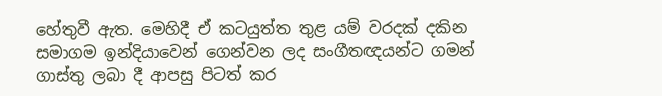හේතුවී ඇත. මෙහිදී ඒ කටයුත්ත තුළ යම් වරදක් දකින සමාගම ඉන්දියාවෙන් ගෙන්වන ලද සංගීතඥයන්ට ගමන් ගාස්තු ලබා දී ආපසු පිටත් කර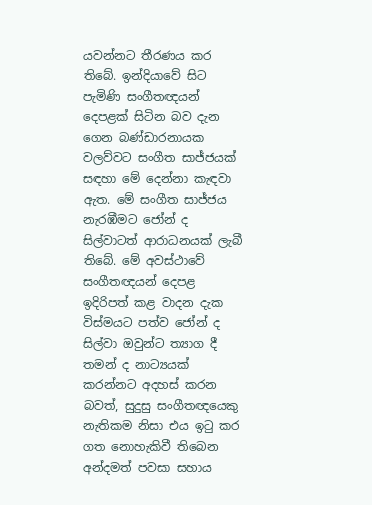යවන්නට තීරණය කර තිබේ. ඉන්දියාවේ සිට පැමිණි සංගීතඥයන් දෙපළක් සිටින බව දැන ගෙන බණ්ඩාරනායක වලව්වට සංගීත සාජ්ජයක් සඳහා මේ දෙන්නා කැඳවා ඇත. මේ සංගීත සාජ්ජය නැරඹීමට ජෝන් ද සිල්වාටත් ආරාධනයක් ලැබී තිබේ. මේ අවස්ථාවේ සංගීතඥයන් දෙපළ ඉදිරිපත් කළ වාදන දැක විස්මයට පත්ව ජෝන් ද සිල්වා ඔවුන්ට ත්‍යාග දී තමන් ද නාට්‍යයක් කරන්නට අදහස් කරන බවත්, සුදුසු සංගීතඥයෙකු නැතිකම නිසා එය ඉටු කර ගත නොහැකිවී තිබෙන අන්දමත් පවසා සහාය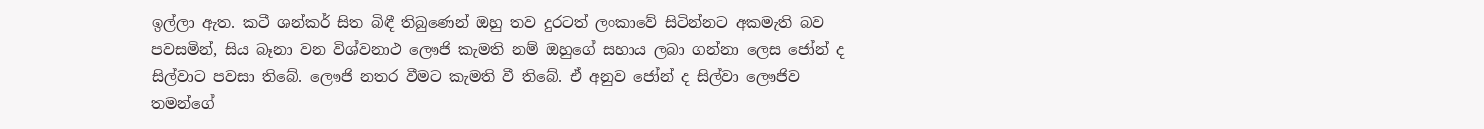ඉල්ලා ඇත. කටී ශන්කර් සිත බිඳී තිබුණෙන් ඔහු තව දුරටත් ලංකාවේ සිටින්නට අකමැති බව පවසමින්, සිය බෑනා වන විශ්වනාථ ලෞජි කැමති නම් ඔහුගේ සහාය ලබා ගන්නා ලෙස ජෝන් ද සිල්වාට පවසා තිබේ. ලෞජි නතර වීමට කැමති වී තිබේ. ඒ අනුව ජෝන් ද සිල්වා ලෞජිව තමන්ගේ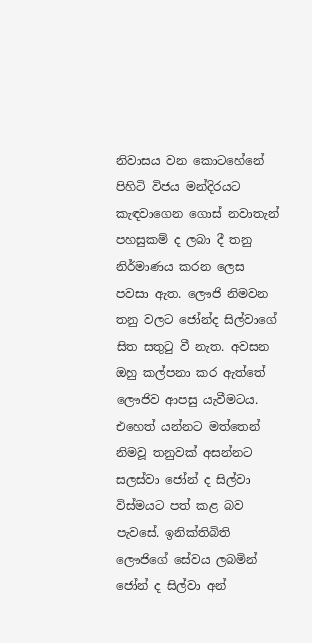නිවාසය වන කොටහේනේ පිහිටි විජය මන්දිරයට කැඳවාගෙන ගොස් නවාතැන් පහසුකම් ද ලබා දී තනු නිර්මාණය කරන ලෙස පවසා ඇත. ලෞජි නිමවන තනු වලට ජෝන්ද සිල්වාගේ සිත සතුටු වී නැත. අවසන ඔහු කල්පනා කර ඇත්තේ ලෞජිව ආපසු යැවීමටය. එහෙත් යන්නට මත්තෙන් නිමවූ තනුවක් අසන්නට සලස්වා ජෝන් ද සිල්වා විස්මයට පත් කළ බව පැවසේ. ඉනික්තිබිති ලෞජිගේ සේවය ලබමින් ජෝන් ද සිල්වා අන්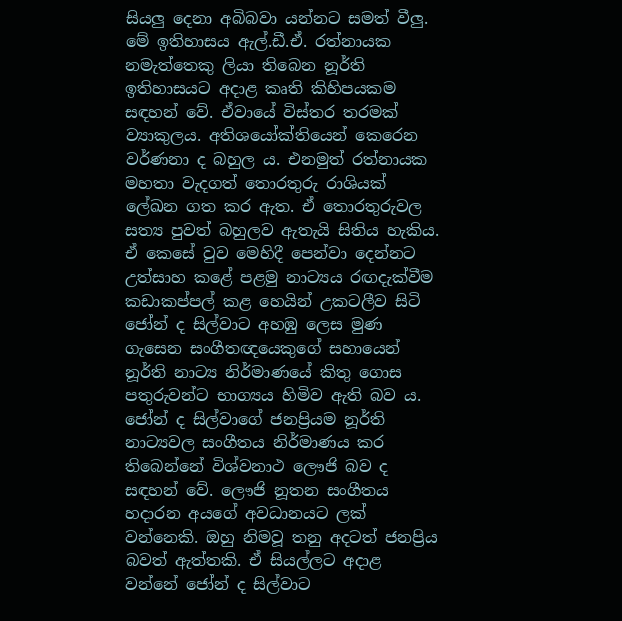සියලු‍ දෙනා අබිබවා යන්නට සමත් වීලු‍. මේ ඉතිහාසය ඇල්.ඩී.ඒ. රත්නායක නමැත්තෙකු ලියා තිබෙන නූර්ති ඉතිහාසයට අදාළ කෘති කිහිපයකම සඳහන් වේ. ඒවායේ විස්තර තරමක් ව්‍යාකුලය. අතිශයෝක්තියෙන් කෙරෙන වර්ණනා ද බහුල ය. එනමුත් රත්නායක මහතා වැදගත් තොරතුරු රාශියක් ලේඛන ගත කර ඇත. ඒ තොරතුරුවල සත්‍ය පුවත් බහුලව ඇතැයි සිතිය හැකිය. ඒ කෙසේ වුව මෙහිදී පෙන්වා දෙන්නට උත්සාහ කළේ පළමු නාට්‍යය රඟදැක්වීම කඩාකප්පල් කළ හෙයින් උකටලීව සිටි ජෝන් ද සිල්වාට අහඹු ලෙස මුණ ගැසෙන සංගීතඥයෙකුගේ සහායෙන් නූර්ති නාට්‍ය නිර්මාණයේ කිතු ගොස පතුරුවන්ට භාග්‍යය හිමිව ඇති බව ය. ජෝන් ද සිල්වාගේ ජනප්‍රියම නූර්ති නාට්‍යවල සංගීතය නිර්මාණය කර තිබෙන්නේ විශ්වනාථ ලෞජි බව ද සඳහන් වේ. ලෞජි නූතන සංගීතය හදාරන අයගේ අවධානයට ලක් වන්නෙකි. ඔහු නිමවූ තනු අදටත් ජනප්‍රිය බවත් ඇත්තකි. ඒ සියල්ලට අදාළ වන්නේ ජෝන් ද සිල්වාට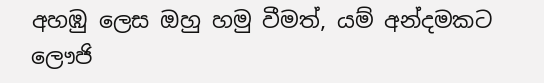අහඹු ලෙස ඔහු හමු වීමත්, යම් අන්දමකට ලෞජි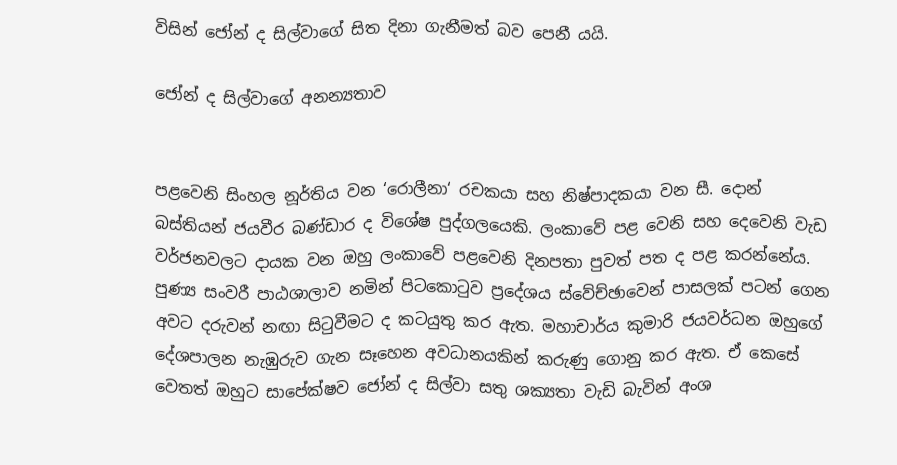විසින් ජෝන් ද සිල්වාගේ සිත දිනා ගැනීමත් බව පෙනී යයි.

ජෝන් ද සිල්වාගේ අනන්‍යතාව


පළවෙනි සිංහල නූර්තිය වන ‘රොලීනා‘ රචකයා සහ නිෂ්පාදකයා වන සී. දොන් බස්තියන් ජයවීර බණ්ඩාර ද විශේෂ පුද්ගලයෙකි. ලංකාවේ පළ වෙනි සහ දෙවෙනි වැඩ වර්ජනවලට දායක වන ඔහු ලංකාවේ පළවෙනි දිනපතා පුවත් පත ද පළ කරන්නේය. පුණ්‍ය සංවරී පාඨශාලාව නමින් පිටකොටුව ප්‍රදේශය ස්වේච්ඡාවෙන් පාසලක් පටන් ගෙන අවට දරුවන් නඟා සිටුවීමට ද කටයුතු කර ඇත. මහාචාර්ය කුමාරි ජයවර්ධන ඔහුගේ දේශපාලන නැඹුරුව ගැන සෑහෙන අවධානයකින් කරුණු ගොනු කර ඇත. ඒ කෙසේ වෙතත් ඔහුට සාපේක්ෂව ජෝන් ද සිල්වා සතු ශක්‍යතා වැඩි බැවින් අංශ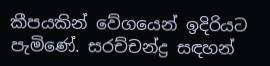කීපයකින් වේගයෙන් ඉදිරියට පැමිණේ. සරච්චන්ද්‍ර සඳහන්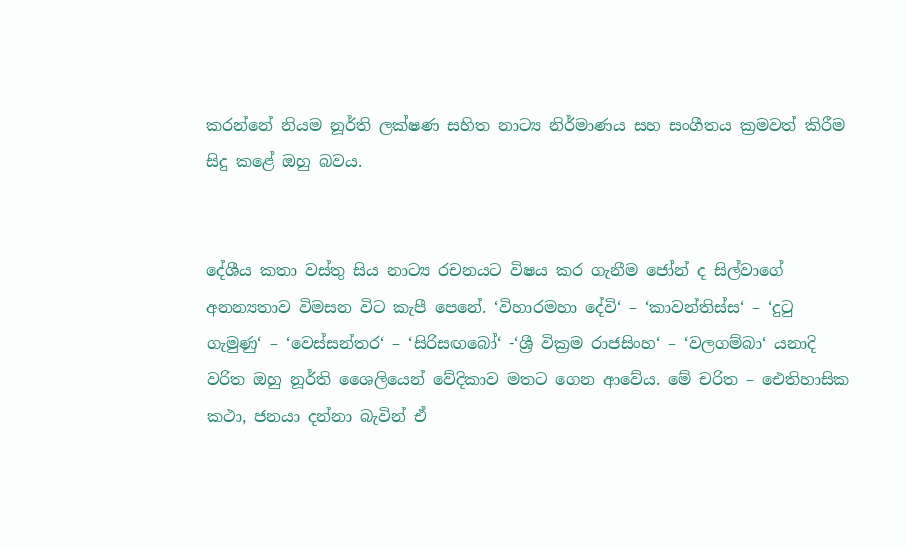කරන්නේ නියම නූර්ති ලක්ෂණ සහිත නාට්‍ය නිර්මාණය සහ සංගීතය ක්‍රමවත් කිරීම සිදු කළේ ඔහු බවය.


දේශීය කතා වස්තු සිය නාට්‍ය රචනයට විෂය කර ගැනීම ජෝන් ද සිල්වාගේ අනන්‍යතාව විමසන විට කැපී පෙනේ. ‘විහාරමහා දේවි‘ – ‘කාවන්තිස්ස‘ – ‘දුටු ගැමුණු‘ – ‘වෙස්සන්තර‘ – ‘සිරිසඟබෝ‘ -‘ශ්‍රී වික්‍රම රාජසිංහ‘ – ‘වලගම්බා‘ යනාදි වරිත ඔහු නූර්ති ශෛලියෙන් වේදිකාව මතට ගෙන ආවේය. මේ චරිත – ඓතිහාසික කථා, ජනයා දන්නා බැවින් ඒ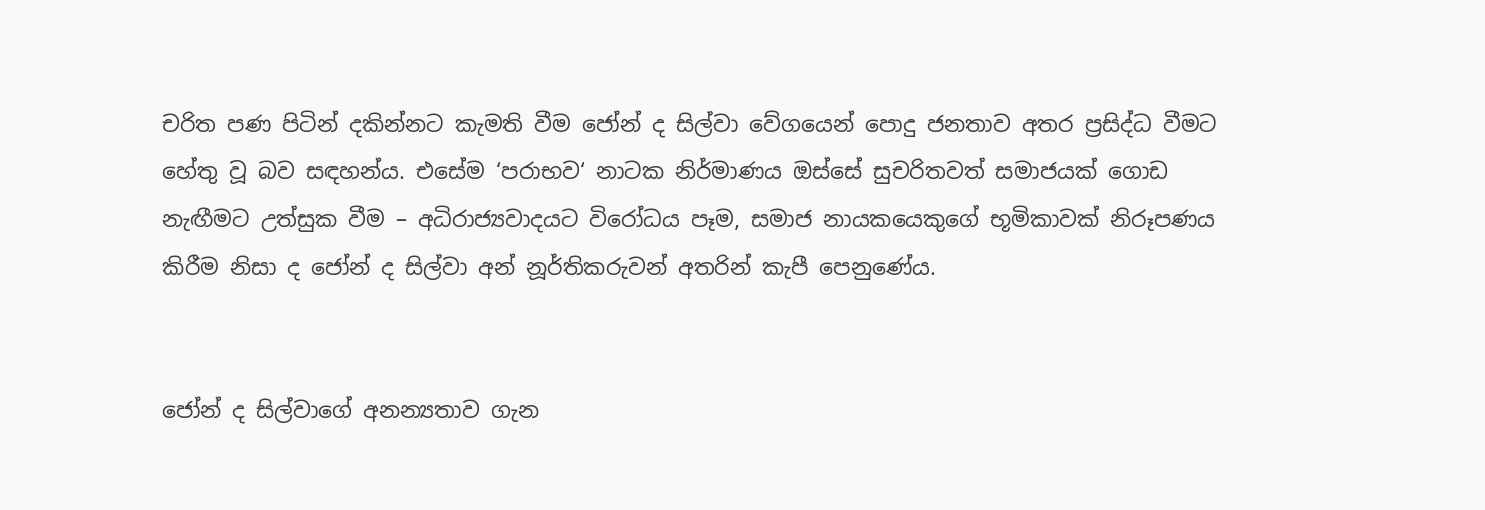චරිත පණ පිටින් දකින්නට කැමති වීම ජෝන් ද සිල්වා වේගයෙන් පොදු ජනතාව අතර ප්‍රසිද්ධ වීමට හේතු වූ බව සඳහන්ය. එසේම ‘පරාභව‘ නාටක නිර්මාණය ඔස්සේ සුචරිතවත් සමාජයක් ගොඩ නැඟීමට උත්සුක වීම – අධිරාජ්‍යවාදයට විරෝධය පෑම, සමාජ නායකයෙකුගේ භූමිකාවක් නිරූපණය කිරීම නිසා ද ජෝන් ද සිල්වා අන් නූර්තිකරුවන් අතරින් කැපී පෙනුණේය.


ජෝන් ද සිල්වාගේ අනන්‍යතාව ගැන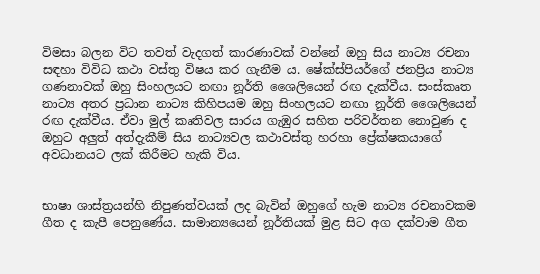විමසා බලන විට තවත් වැදගත් කාරණාවක් වන්නේ ඔහු සිය නාට්‍ය රචනා සඳහා විවිධ කථා වස්තු විෂය කර ගැනීම ය. ෂේක්ස්පියර්ගේ ජනප්‍රිය නාට්‍ය ගණනාවක් ඔහු සිංහලයට නඟා නූර්ති ශෛලියෙන් රඟ දැක්වීය. සංස්කෘත නාට්‍ය අතර ප්‍රධාන නාට්‍ය කිහිපයම ඔහු සිංහලයට නඟා නූර්ති ශෛලියෙන් රඟ දැක්වීය. ඒවා මුල් කෘතිවල සාරය ගැඹුර සහිත පරිවර්තන නොවුණ ද ඔහුට අලු‍ත් අත්දැකීම් සිය නාට්‍යවල කථාවස්තු හරහා ප්‍රේක්ෂකයාගේ අවධානයට ලක් කිරීමට හැකි විය.


භාෂා ශාස්ත්‍රයන්හි නිපුණත්වයක් ලද බැවින් ඔහුගේ හැම නාට්‍ය රචනාවකම ගීත ද කැපී පෙනුණේය. සාමාන්‍යයෙන් නූර්තියක් මුළ සිට අග දක්වාම ගීත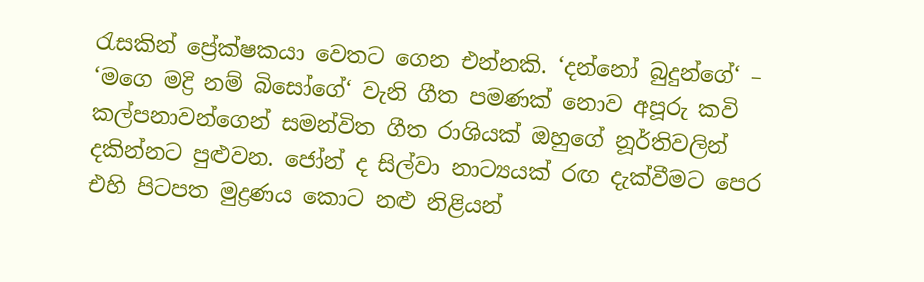රැසකින් ප්‍රේක්ෂකයා වෙතට ගෙන එන්නකි. ‘දන්නෝ බුදුන්ගේ‘ – ‘මගෙ මද්‍රි නම් බිසෝගේ‘ වැනි ගීත පමණක් නොව අපූරු කවි කල්පනාවන්ගෙන් සමන්විත ගීත රාශියක් ඔහුගේ නූර්තිවලින් දකින්නට පුළුවන. ජෝන් ද සිල්වා නාට්‍යයක් රඟ දැක්වීමට පෙර එහි පිටපත මුද්‍රණය කොට නළු නිළියන්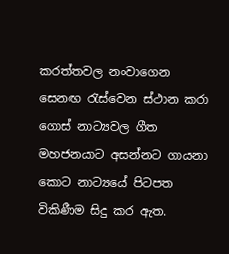කරත්තවල නංවාගෙන සෙනඟ රැස්වෙන ස්ථාන කරා ගොස් නාට්‍යවල ගීත මහජනයාට අසන්නට ගායනා කොට නාට්‍යයේ පිටපත විකිණීම සිදු කර ඇත.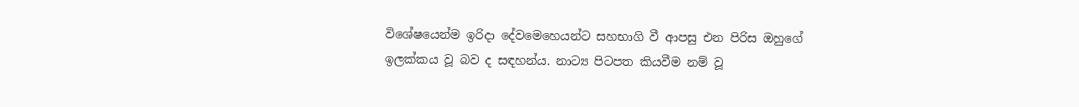විශේෂයෙන්ම ඉරිදා දේවමෙහෙයන්ට සහභාගි වී ආපසු එන පිරිස ඔහුගේ ඉලක්කය වූ බව ද සඳහන්ය. නාට්‍ය පිටපත කියවීම නම් වූ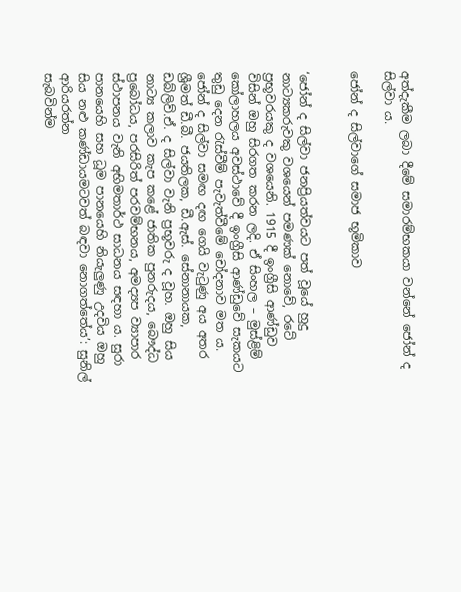අත්දැකීම ලබා දීමේ සමාරම්භකයා වන්නේ ජෝන් ද සිල්වා ය.

ජෝන් ද සිල්වාගේ සමාජ භූමිකාව


‘ජෝන් ද සිල්වා ජනප්‍රියත්වයට පත් වූයේ හුදු නාට්‍යකරුවකු වශයෙන් පමණක් නොවේ, රටේ ප්‍රභූවරයකු ද වශයෙනි. 1915 දී ඉංග්‍රීසි ආණ්ඩුව විසින් ඔහු සිරගත කරන ලදි. ඒ සිංහල – මුස්ළිම් කෝලාහලය අවස්ථාවේ දී ඉංග්‍රීසි ආණ්ඩුවේ සැකයට තුඩු දෙන රැස්වීම් පැවැත්වීමේ චෝදනාව මත ය. ජෝන් ද සිල්වා සමඟ දඟ ගෙයි වැටුණු අය අතර ශ්‍රීමත් ඩී.බී. ජයතිලක, ඩී.ඇස්. සේනානායක, ඩබ්ලිව්.ඒ. ද සිල්වා වැනි ප්‍රභූවරු ද වූහ. ඔහු සිය නාට්‍ය කලාව කැප කළේ ජාතික පුනරුදය, බෞද්ධ ප්‍රබෝධය, පරසිරිත් පරවම්භනය, අමද්‍යප ව්‍යාපාර ස්ථාපනය වැනි අභිමතාර්ථ සාධනය සඳහා ය. සුරා පානයෙහි සහ ධූම පානයෙහි නියැලු‍ණු උදවිය ඔහු සිය නළු කණ්ඩායමටවත් බඳවා නොගත්තේය’: සුනිල් ආරියරත්න
සැබවින්ම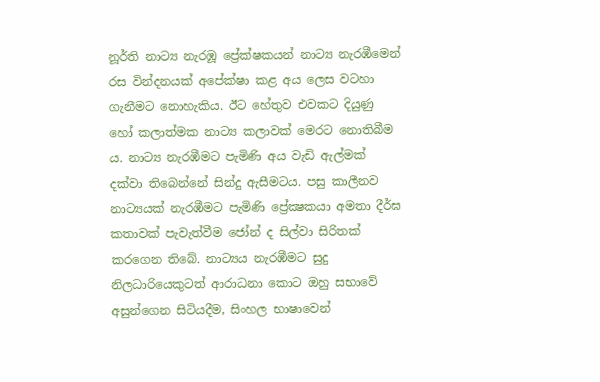නූර්ති නාට්‍ය නැරඹූ ප්‍රේක්ෂකයන් නාට්‍ය නැරඹීමෙන් රස වින්දනයක් අපේක්ෂා කළ අය ලෙස වටහා ගැනීමට නොහැකිය. ඊට හේතුව එවකට දියුණු හෝ කලාත්මක නාට්‍ය කලාවක් මෙරට නොතිබීම ය. නාට්‍ය නැරඹීමට පැමිණි අය වැඩි ඇල්මක් දක්වා තිබෙන්නේ සින්දු ඇසීමටය. පසු කාලීනව නාට්‍යයක් නැරඹීමට පැමිණි ප්‍රේක්‍ෂකයා අමතා දීර්ඝ කතාවක් පැවැත්වීම ජෝන් ද සිල්වා සිරිතක් කරගෙන තිබේ. නාට්‍යය නැරඹීමට සුදු නිලධාරියෙකුටත් ආරාධනා කොට ඔහු සභාවේ අසුන්ගෙන සිටියදීම, සිංහල භාෂාවෙන්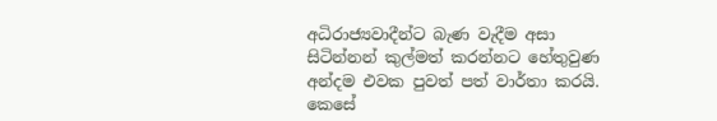අධිරාජ්‍යවාදීන්ට බැණ වැදීම අසා සිටින්නන් කුල්මත් කරන්නට හේතුවුණ අන්දම එවක පුවත් පත් වාර්තා කරයි.
කෙසේ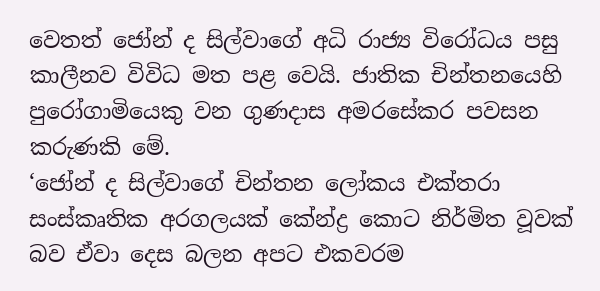වෙතත් ජෝන් ද සිල්වාගේ අධි රාජ්‍ය විරෝධය පසු කාලීනව විවිධ මත පළ වෙයි. ජාතික චින්තනයෙහි පුරෝගාමියෙකු වන ගුණදාස අමරසේකර පවසන කරුණකි මේ.
‘ජෝන් ද සිල්වාගේ චින්තන ලෝකය එක්තරා සංස්කෘතික අරගලයක් කේන්ද්‍ර කොට නිර්මිත වූවක් බව ඒවා දෙස බලන අපට එකවරම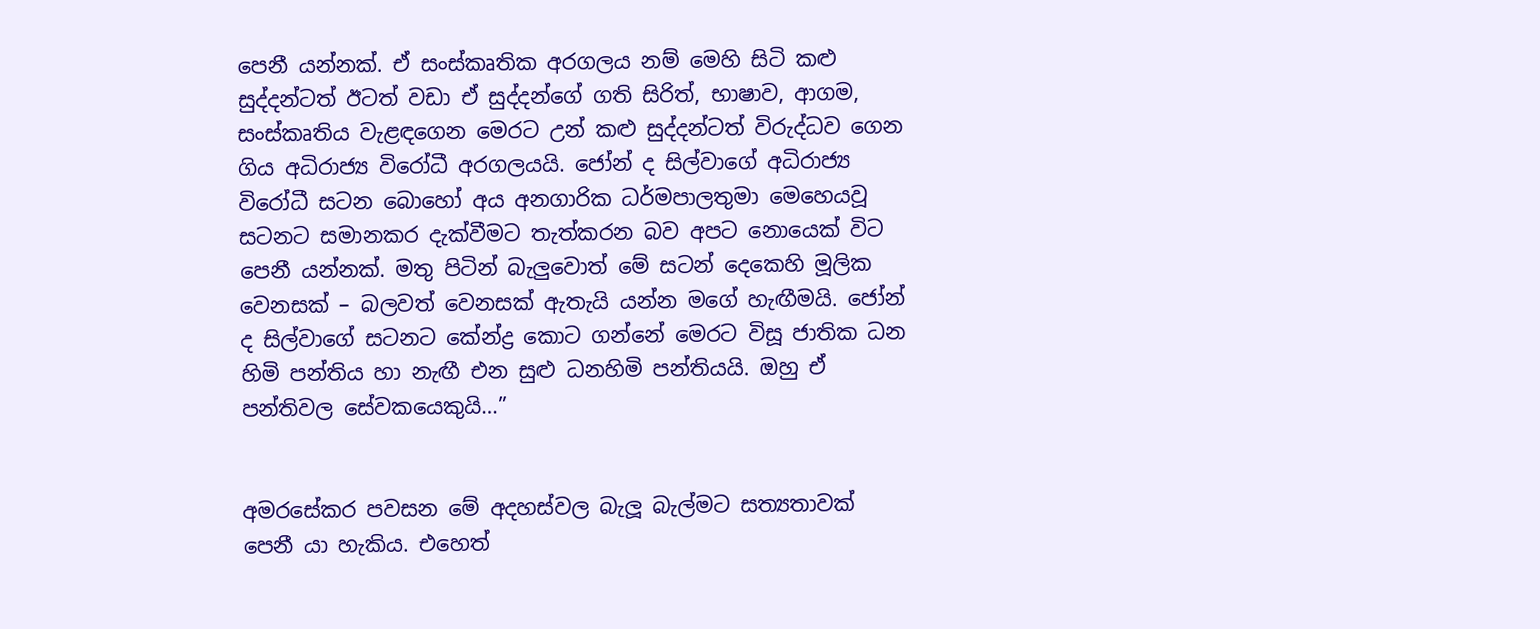පෙනී යන්නක්. ඒ සංස්කෘතික අරගලය නම් මෙහි සිටි කළු සුද්දන්ටත් ඊටත් වඩා ඒ සුද්දන්ගේ ගති සිරිත්, භාෂාව, ආගම, සංස්කෘතිය වැළඳගෙන මෙරට උන් කළු සුද්දන්ටත් විරුද්ධව ගෙන ගිය අධිරාජ්‍ය විරෝධී අරගලයයි. ජෝන් ද සිල්වාගේ අධිරාජ්‍ය විරෝධී සටන බොහෝ අය අනගාරික ධර්මපාලතුමා මෙහෙයවූ සටනට සමානකර දැක්වීමට තැත්කරන බව අපට නොයෙක් විට පෙනී යන්නක්. මතු පිටින් බැලු‍වොත් මේ සටන් දෙකෙහි මූලික වෙනසක් – බලවත් වෙනසක් ඇතැයි යන්න මගේ හැඟීමයි. ජෝන් ද සිල්වාගේ සටනට කේන්ද්‍ර කොට ගන්නේ මෙරට විසූ ජාතික ධන හිමි පන්තිය හා නැඟී එන සුළු ධනහිමි පන්තියයි. ඔහු ඒ පන්තිවල සේවකයෙකුයි…”


අමරසේකර පවසන මේ අදහස්වල බැලූ බැල්මට සත්‍යතාවක් පෙනී යා හැකිය. එහෙත්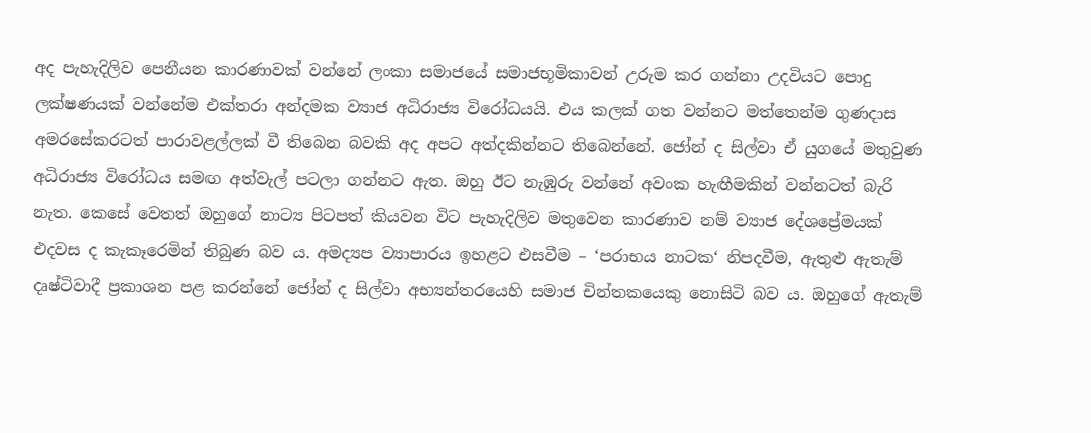අද පැහැදිලිව පෙනීයන කාරණාවක් වන්නේ ලංකා සමාජයේ සමාජභූමිකාවන් උරුම කර ගන්නා උදවියට පොදු ලක්ෂණයක් වන්නේම එක්තරා අන්දමක ව්‍යාජ අධිරාජ්‍ය විරෝධයයි. එය කලක් ගත වන්නට මත්තෙන්ම ගුණදාස අමරසේකරටත් පාරාවළල්ලක් වී තිබෙන බවකි අද අපට අත්දකින්නට තිබෙන්නේ. ජෝන් ද සිල්වා ඒ යුගයේ මතුවුණ අධිරාජ්‍ය විරෝධය සමඟ අත්වැල් පටලා ගන්නට ඇත. ඔහු ඊට නැඹුරු වන්නේ අවංක හැඟීමකින් වන්නටත් බැරි නැත. කෙසේ වෙතත් ඔහුගේ නාට්‍ය පිටපත් කියවන විට පැහැදිලිව මතුවෙන කාරණාව නම් ව්‍යාජ දේශප්‍රේමයක් එදවස ද කැකෑරෙමින් තිබුණ බව ය. අමද්‍යප ව්‍යාපාරය ඉහළට එසවීම – ‘පරාභය නාටක‘ නිපදවීම, ඇතුළු ඇතැම් දෘෂ්ටිවාදී ප්‍රකාශන පළ කරන්නේ ජෝන් ද සිල්වා අභ්‍යන්තරයෙහි සමාජ චින්තකයෙකු නොසිටි බව ය. ඔහුගේ ඇතැම්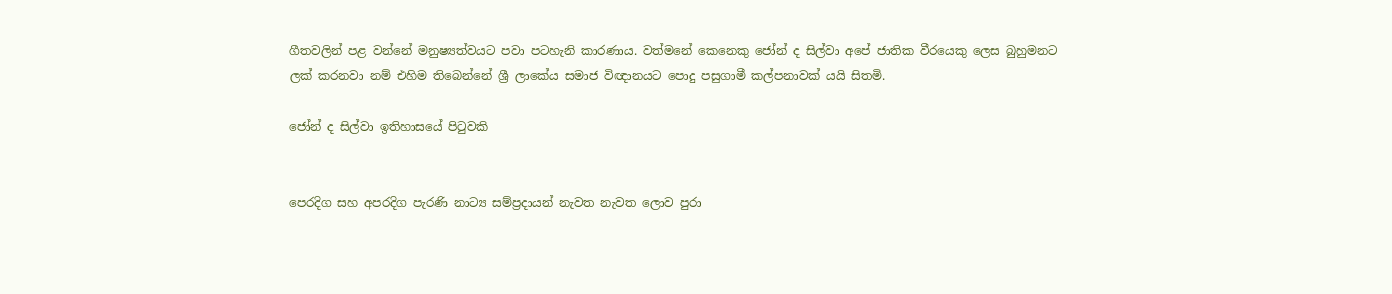ගීතවලින් පළ වන්නේ මනුෂ්‍යත්වයට පවා පටහැනි කාරණාය. වත්මනේ කෙනෙකු ජෝන් ද සිල්වා අපේ ජාතික වීරයෙකු ලෙස බුහුමනට ලක් කරනවා නම් එහිම තිබෙන්නේ ශ්‍රී ලාකේය සමාජ විඥානයට පොදු පසුගාමී කල්පනාවක් යයි සිතමි.

ජෝන් ද සිල්වා ඉතිහාසයේ පිටුවකි


පෙරදිග සහ අපරදිග පැරණි නාට්‍ය සම්ප්‍රදායන් නැවත නැවත ලොව පුරා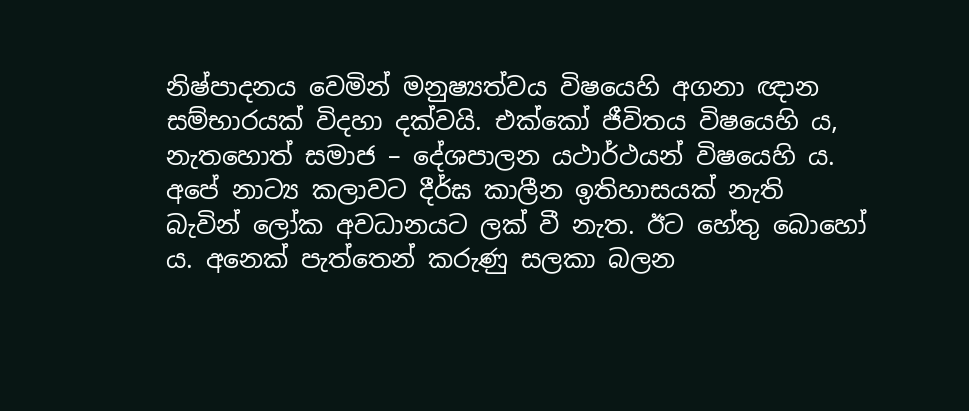නිෂ්පාදනය වෙමින් මනුෂ්‍යත්වය විෂයෙහි අගනා ඥාන සම්භාරයක් විදහා දක්වයි. එක්කෝ ජීවිතය විෂයෙහි ය, නැතහොත් සමාජ – දේශපාලන යථාර්ථයන් විෂයෙහි ය. අපේ නාට්‍ය කලාවට දීර්ඝ කාලීන ඉතිහාසයක් නැති බැවින් ලෝක අවධානයට ලක් වී නැත. ඊට හේතු බොහෝ ය. අනෙක් පැත්තෙන් කරුණු සලකා බලන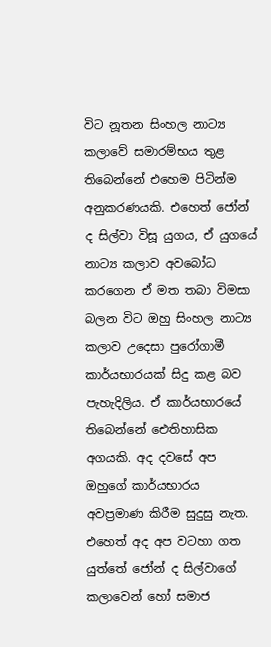විට නූතන සිංහල නාට්‍ය කලාවේ සමාරම්භය තුළ තිබෙන්නේ එහෙම පිටින්ම අනුකරණයකි. එහෙත් ජෝන් ද සිල්වා විසූ යුගය, ඒ යුගයේ නාට්‍ය කලාව අවබෝධ කරගෙන ඒ මත තබා විමසා බලන විට ඔහු සිංහල නාට්‍ය කලාව උදෙසා පුරෝගාමී කාර්යභාරයක් සිදු කළ බව පැහැදිලිය. ඒ කාර්යභාරයේ තිබෙන්නේ ඓතිහාසික අගයකි. අද දවසේ අප ඔහුගේ කාර්යභාරය අවප්‍රමාණ කිරීම සුදුසු නැත. එහෙත් අද අප වටහා ගත යුත්තේ ජෝන් ද සිල්වාගේ කලාවෙන් හෝ සමාජ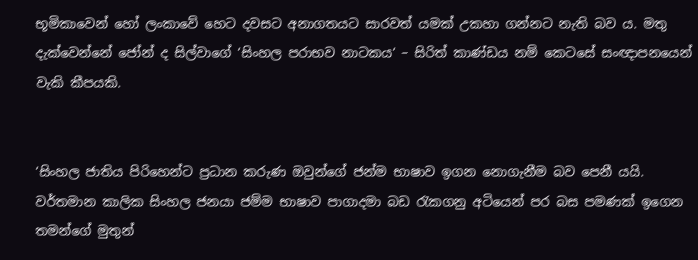භූමිකාවෙන් හෝ ලංකාවේ හෙට දවසට අනාගතයට සාරවත් යමක් උකහා ගන්නට නැති බව ය. මතු දැක්වෙන්නේ ජෝන් ද සිල්වාගේ ‘සිංහල පරාභව නාටකය‘ – සිරිත් කාණ්ඩය නම් කෙටසේ සංඥාපනයෙන් වැකි කීපයකි.


‘සිංහල ජාතිය පිරිහෙන්ට ප්‍රධාන කරුණ ඔවුන්ගේ ජන්ම භාෂාව ඉගන නොගැනීම බව පෙනී යයි. වර්තමාන කාලික සිංහල ජනයා ජම්ම භාෂාව පාගාදමා බඩ රැකගනු අටියෙන් පර බස පමණක් ඉගෙන තමන්ගේ මුතුන්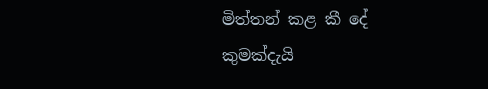මිත්තන් කළ කී දේ කුමක්දැයි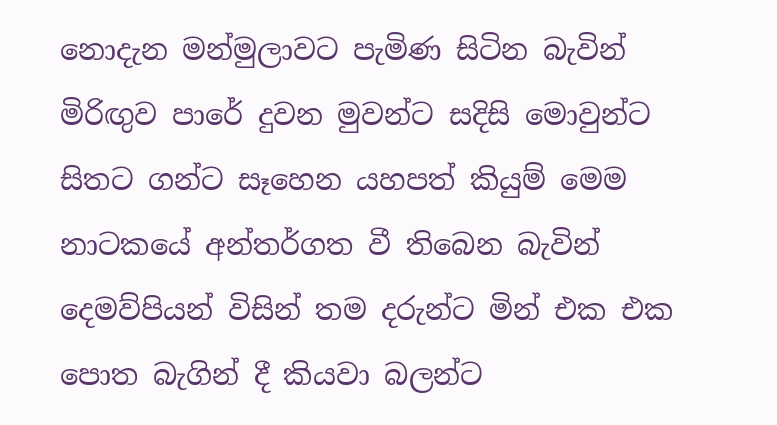නොදැන මන්මුලාවට පැමිණ සිටින බැවින් මිරිඟු‍ව පාරේ දුවන මුවන්ට සදිසි මොවුන්ට සිතට ගන්ට සෑහෙන යහපත් කියුම් මෙම නාටකයේ අන්තර්ගත වී තිබෙන බැවින් දෙමව්පියන් විසින් තම දරුන්ට මින් එක එක පොත බැගින් දී කියවා බලන්ට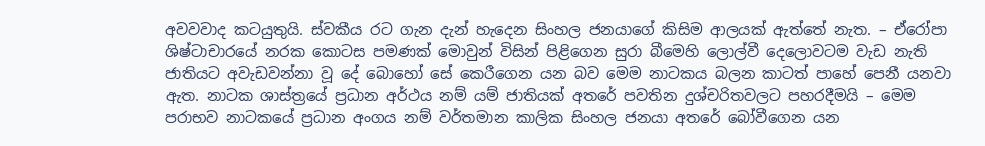අවවවාද කටයුතුයි. ස්වකීය රට ගැන දැන් හැදෙන සිංහල ජනයාගේ කිසිම ආලයක් ඇත්තේ නැත. – ඒරෝපා ශිෂ්ටාචාරයේ නරක කොටස පමණක් මොවුන් විසින් පිළිගෙන සුරා බීමෙහි ලොල්වී දෙලොවටම වැඩ නැති ජාතියට අවැඩවන්නා වූ දේ බොහෝ සේ කෙරීගෙන යන බව මෙම නාටකය බලන කාටත් පාහේ පෙනී යනවා ඇත. නාටක ශාස්ත්‍රයේ ප්‍රධාන අර්ථය නම් යම් ජාතියක් අතරේ පවතින දුශ්චරිතවලට පහරදීමයි – මෙම පරාභව නාටකයේ ප්‍රධාන අංගය නම් වර්තමාන කාලික සිංහල ජනයා අතරේ බෝවීගෙන යන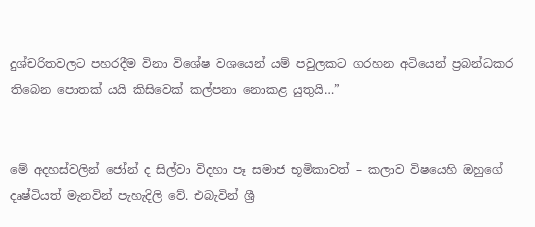දුශ්චරිතවලට පහරදීම විනා විශේෂ වශයෙන් යම් පවුලකට ගරහන අටියෙන් ප්‍රබන්ධකර තිබෙන පොතක් යයි කිසිවෙක් කල්පනා නොකළ යුතුයි…”


මේ අදහස්වලින් ජෝන් ද සිල්වා විදහා පෑ සමාජ භූමිකාවත් – කලාව විෂයෙහි ඔහුගේ දෘෂ්ටියත් මැනවින් පැහැදිලි වේ. එබැවින් ශ්‍රී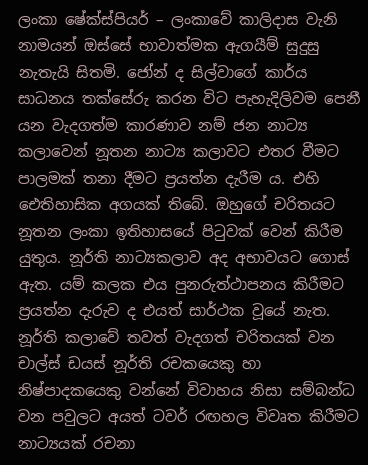ලංකා ෂේක්ස්පියර් – ලංකාවේ කාලිදාස වැනි නාමයන් ඔස්සේ භාවාත්මක ඇගයීම් සුදුසු නැතැයි සිතමි. ජෝන් ද සිල්වාගේ කාර්ය සාධනය තක්සේරු කරන විට පැහැදිලිවම පෙනී යන වැදගත්ම කාරණාව නම් ජන නාට්‍ය කලාවෙන් නූතන නාට්‍ය කලාවට එතර වීමට පාලමක් තනා දීමට ප්‍රයත්න දැරීම ය. එහි ඓතිහාසික අගයක් තිබේ. ඔහුගේ චරිතයට නූතන ලංකා ඉතිහාසයේ පිටුවක් වෙන් කිරීම යුතුය. නූර්ති නාට්‍යකලාව අද අභාවයට ගොස් ඇත. යම් කලක එය පුනරුත්ථාපනය කිරීමට ප්‍රයත්න දැරුව ද එයත් සාර්ථක වූයේ නැත. නූර්ති කලාවේ තවත් වැදගත් චරිතයක් වන චාල්ස් ඩයස් නූර්ති රචකයෙකු හා නිෂ්පාදකයෙකු වන්නේ විවාහය නිසා සම්බන්ධ වන පවුලට අයත් ටවර් රඟහල විවෘත කිරීමට නාට්‍යයක් රචනා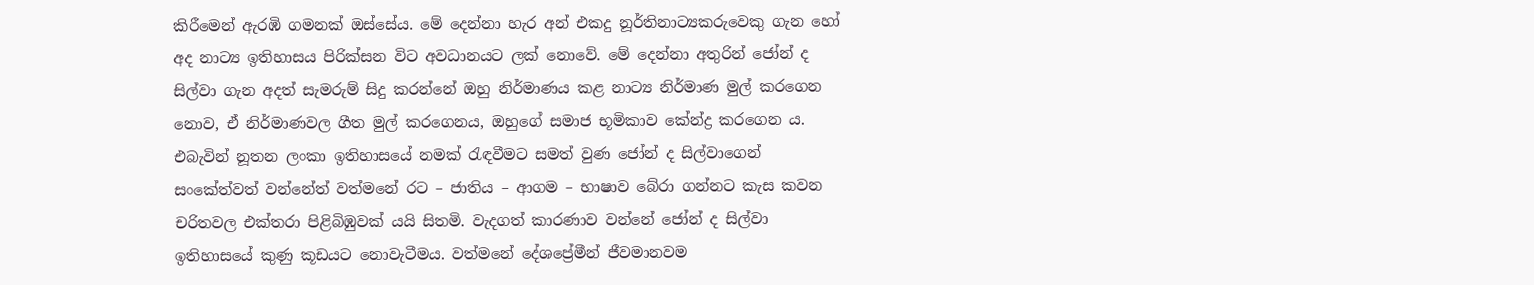කිරීමෙන් ඇරඹි ගමනක් ඔස්සේය. මේ දෙන්නා හැර අන් එකදු නූර්තිනාට්‍යකරුවෙකු ගැන හෝ අද නාට්‍ය ඉතිහාසය පිරික්සන විට අවධානයට ලක් නොවේ. මේ දෙන්නා අතුරින් ජෝන් ද සිල්වා ගැන අදත් සැමරුම් සිදු කරන්නේ ඔහු නිර්මාණය කළ නාට්‍ය නිර්මාණ මුල් කරගෙන නොව, ඒ නිර්මාණවල ගීත මුල් කරගෙනය, ඔහුගේ සමාජ භූමිකාව කේන්ද්‍ර කරගෙන ය. එබැවින් නූතන ලංකා ඉතිහාසයේ නමක් රැඳවීමට සමත් වුණ ජෝන් ද සිල්වාගෙන් සංකේත්වත් වන්නේත් වත්මනේ රට – ජාතිය – ආගම – භාෂාව බේරා ගන්නට කැස කවන චරිතවල එක්තරා පිළිබිඹුවක් යයි සිතමි. වැදගත් කාරණාව වන්නේ ජෝන් ද සිල්වා ඉතිහාසයේ කුණු කූඩයට නොවැටීමය. වත්මනේ දේශප්‍රේමීන් ජීවමානවම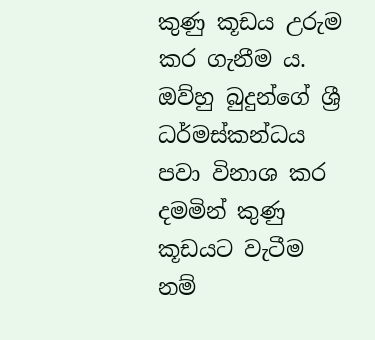කුණු කූඩය උරුම කර ගැනීම ය. ඔව්හු බුදුන්ගේ ශ්‍රී ධර්මස්කන්ධය පවා විනාශ කර දමමින් කුණු කූඩයට වැටීම නම්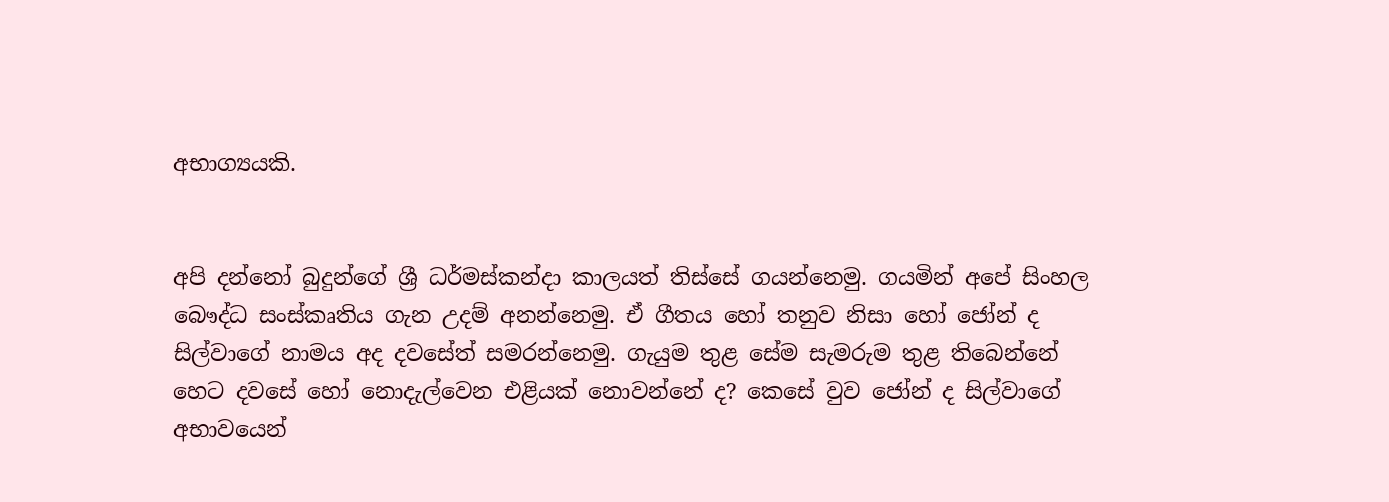අභාග්‍යයකි.


අපි දන්නෝ බුදුන්ගේ ශ්‍රී ධර්මස්කන්දා කාලයත් තිස්සේ ගයන්නෙමු. ගයමින් අපේ සිංහල බෞද්ධ සංස්කෘතිය ගැන උදම් අනන්නෙමු. ඒ ගීතය හෝ තනුව නිසා හෝ ජෝන් ද සිල්වාගේ නාමය අද දවසේත් සමරන්නෙමු. ගැයුම තුළ සේම සැමරුම තුළ තිබෙන්නේ හෙට දවසේ හෝ නොදැල්වෙන එළියක් නොවන්නේ ද? කෙසේ වුව ජෝන් ද සිල්වාගේ අභාවයෙන්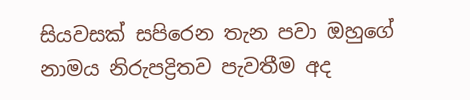සියවසක් සපිරෙන තැන පවා ඔහුගේ නාමය නිරුපද්‍රිතව පැවතීම අද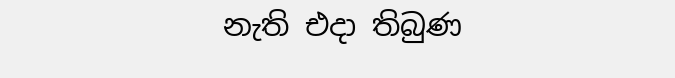නැති එදා තිබුණ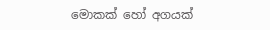මොකක් හෝ අගයක්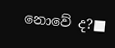නොවේ ද?■